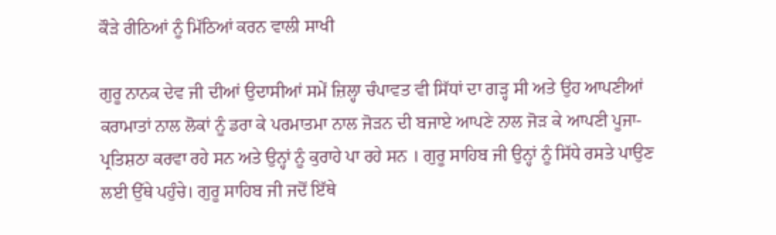ਕੌੜੇ ਰੀਠਿਆਂ ਨੂੰ ਮਿੱਠਿਆਂ ਕਰਨ ਵਾਲੀ ਸਾਖੀ

ਗੁਰੂ ਨਾਨਕ ਦੇਵ ਜੀ ਦੀਆਂ ਉਦਾਸੀਆਂ ਸਮੇਂ ਜ਼ਿਲ੍ਹਾ ਚੰਪਾਵਤ ਵੀ ਸਿੱਧਾਂ ਦਾ ਗੜ੍ਹ ਸੀ ਅਤੇ ਉਹ ਆਪਣੀਆਂ ਕਰਾਮਾਤਾਂ ਨਾਲ ਲੋਕਾਂ ਨੂੰ ਡਰਾ ਕੇ ਪਰਮਾਤਮਾ ਨਾਲ ਜੋੜਨ ਦੀ ਬਜਾਏ ਆਪਣੇ ਨਾਲ ਜੋੜ ਕੇ ਆਪਣੀ ਪੂਜਾ-ਪ੍ਰਤਿਸ਼ਠਾ ਕਰਵਾ ਰਹੇ ਸਨ ਅਤੇ ਉਨ੍ਹਾਂ ਨੂੰ ਕੁਰਾਹੇ ਪਾ ਰਹੇ ਸਨ । ਗੁਰੂ ਸਾਹਿਬ ਜੀ ਉਨ੍ਹਾਂ ਨੂੰ ਸਿੱਧੇ ਰਸਤੇ ਪਾਉਣ ਲਈ ਉੱਥੇ ਪਹੁੰਚੇ। ਗੁਰੂ ਸਾਹਿਬ ਜੀ ਜਦੋਂ ਇੱਥੇ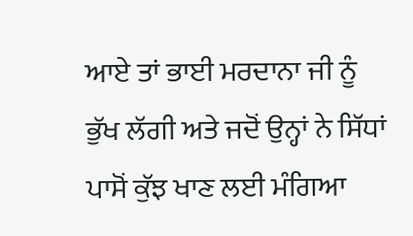ਆਏ ਤਾਂ ਭਾਈ ਮਰਦਾਨਾ ਜੀ ਨੂੰ ਭੁੱਖ ਲੱਗੀ ਅਤੇ ਜਦੋਂ ਉਨ੍ਹਾਂ ਨੇ ਸਿੱਧਾਂ ਪਾਸੋਂ ਕੁੱਝ ਖਾਣ ਲਈ ਮੰਗਿਆ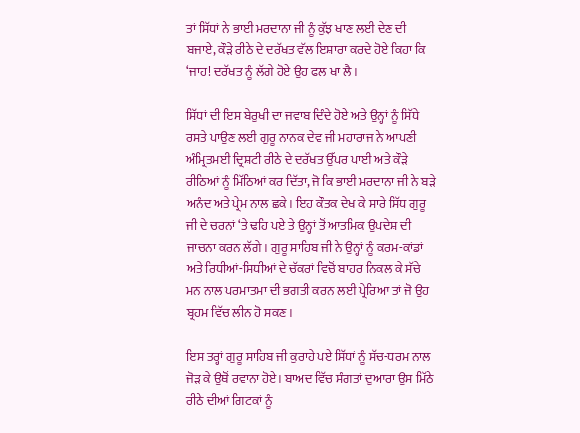ਤਾਂ ਸਿੱਧਾਂ ਨੇ ਭਾਈ ਮਰਦਾਨਾ ਜੀ ਨੂੰ ਕੁੱਝ ਖਾਣ ਲਈ ਦੇਣ ਦੀ ਬਜਾਏ, ਕੌੜੇ ਰੀਠੇ ਦੇ ਦਰੱਖਤ ਵੱਲ ਇਸ਼ਾਰਾ ਕਰਦੇ ਹੋਏ ਕਿਹਾ ਕਿ ‘ਜਾਹ! ਦਰੱਖਤ ਨੂੰ ਲੱਗੇ ਹੋਏ ਉਹ ਫਲ ਖਾ ਲੈ।

ਸਿੱਧਾਂ ਦੀ ਇਸ ਬੇਰੁਖੀ ਦਾ ਜਵਾਬ ਦਿੰਦੇ ਹੋਏ ਅਤੇ ਉਨ੍ਹਾਂ ਨੂੰ ਸਿੱਧੇ ਰਸਤੇ ਪਾਉਣ ਲਈ ਗੁਰੂ ਨਾਨਕ ਦੇਵ ਜੀ ਮਹਾਰਾਜ ਨੇ ਆਪਣੀ ਅੰਮ੍ਰਿਤਮਈ ਦ੍ਰਿਸ਼ਟੀ ਰੀਠੇ ਦੇ ਦਰੱਖਤ ਉੱਪਰ ਪਾਈ ਅਤੇ ਕੌੜੇ ਰੀਠਿਆਂ ਨੂੰ ਮਿੱਠਿਆਂ ਕਰ ਦਿੱਤਾ, ਜੋ ਕਿ ਭਾਈ ਮਰਦਾਨਾ ਜੀ ਨੇ ਬੜੇ ਅਨੰਦ ਅਤੇ ਪ੍ਰੇਮ ਨਾਲ ਛਕੇ। ਇਹ ਕੌਤਕ ਦੇਖ ਕੇ ਸਾਰੇ ਸਿੱਧ ਗੁਰੂ ਜੀ ਦੇ ਚਰਨਾਂ ‘ਤੇ ਢਹਿ ਪਏ ਤੇ ਉਨ੍ਹਾਂ ਤੋਂ ਆਤਮਿਕ ਉਪਦੇਸ਼ ਦੀ ਜਾਚਨਾ ਕਰਨ ਲੱਗੇ। ਗੁਰੂ ਸਾਹਿਬ ਜੀ ਨੇ ਉਨ੍ਹਾਂ ਨੂੰ ਕਰਮ-ਕਾਂਡਾਂ ਅਤੇ ਰਿਧੀਆਂ-ਸਿਧੀਆਂ ਦੇ ਚੱਕਰਾਂ ਵਿਚੋਂ ਬਾਹਰ ਨਿਕਲ ਕੇ ਸੱਚੇ ਮਨ ਨਾਲ ਪਰਮਾਤਮਾ ਦੀ ਭਗਤੀ ਕਰਨ ਲਈ ਪ੍ਰੇਰਿਆ ਤਾਂ ਜੋ ਉਹ ਬ੍ਰਹਮ ਵਿੱਚ ਲੀਨ ਹੋ ਸਕਣ।

ਇਸ ਤਰ੍ਹਾਂ ਗੁਰੂ ਸਾਹਿਬ ਜੀ ਕੁਰਾਹੇ ਪਏ ਸਿੱਧਾਂ ਨੂੰ ਸੱਚ-ਧਰਮ ਨਾਲ ਜੋੜ ਕੇ ਉਥੋਂ ਰਵਾਨਾ ਹੋਏ। ਬਾਅਦ ਵਿੱਚ ਸੰਗਤਾਂ ਦੁਆਰਾ ਉਸ ਮਿੱਠੇ ਰੀਠੇ ਦੀਆਂ ਗਿਟਕਾਂ ਨੂੰ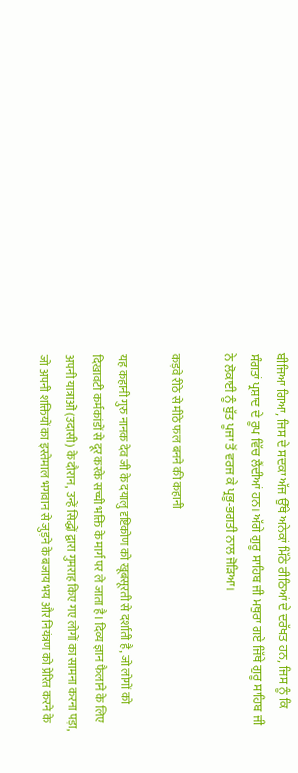ਬੀਜਿਆ ਗਿਆ, ਜਿਸ ਦੇ ਸਦਕਾ ਅੱਜ ਉੱਥੇ ਅਨੇਕਾਂ ਮਿੱਠੇ ਰੀਠਿਆਂ ਦੇ ਦਰੱਖਤ ਹਨ, ਜਿਸ ਨੂੰ ਕਿ ਸੰਗਤਾਂ ਪ੍ਰਸ਼ਾਦ ਦੇ ਰੂਪ ਵਿੱਚ ਲੈਂਦੀਆਂ ਹਨ। ਅੱਗੇ ਗੁਰੂ ਸਾਹਿਬ ਜੀ ਮਥੁਰਾ ਗਏ ਜਿੱਥੇ ਗੁਰੂ ਸਾਹਿਬ ਜੀ ਨੇ ਲੋਕਾਈ ਨੂੰ ਬੁੱਤ ਪੂਜਾ ਤੋਂ ਵਰਜ ਕੇ ਪ੍ਰਭੂ-ਭਗਤੀ ਨਾਲ ਜੋੜਿਆ।

कड़वे रीठे से मीठे फल बनने की कहानी

यह कहानी गुरु नानक देव जी के दयालु दृष्टिकोण को खूबसूरती से दर्शाती है, जो लोगों को दिखावटी कर्मकांडों से दूर करके सच्ची भक्ति के मार्ग पर ले जाता है। दिव्य ज्ञान फैलाने के लिए अपनी यात्राओं (उदासी) के दौरान, उन्हें सिद्धों द्वारा गुमराह किए गए लोगों का सामना करना पड़ा, जो अपनी शक्तियों का इस्तेमाल भगवान से जुड़ने के बजाय भय और नियंत्रण को प्रेरित करने के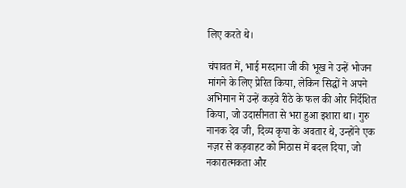लिए करते थे।

चंपावत में, भाई मरदाना जी की भूख ने उन्हें भोजन मांगने के लिए प्रेरित किया, लेकिन सिद्धों ने अपने अभिमान में उन्हें कड़वे रीठे के फल की ओर निर्देशित किया, जो उदासीनता से भरा हुआ इशारा था। गुरु नानक देव जी, दिव्य कृपा के अवतार थे, उन्होंने एक नज़र से कड़वाहट को मिठास में बदल दिया, जो नकारात्मकता और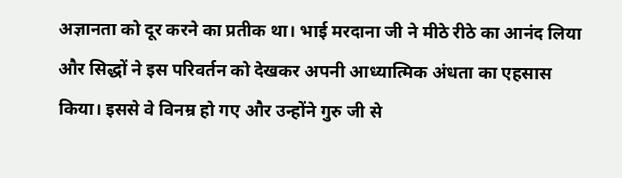अज्ञानता को दूर करने का प्रतीक था। भाई मरदाना जी ने मीठे रीठे का आनंद लिया और सिद्धों ने इस परिवर्तन को देखकर अपनी आध्यात्मिक अंधता का एहसास किया। इससे वे विनम्र हो गए और उन्होंने गुरु जी से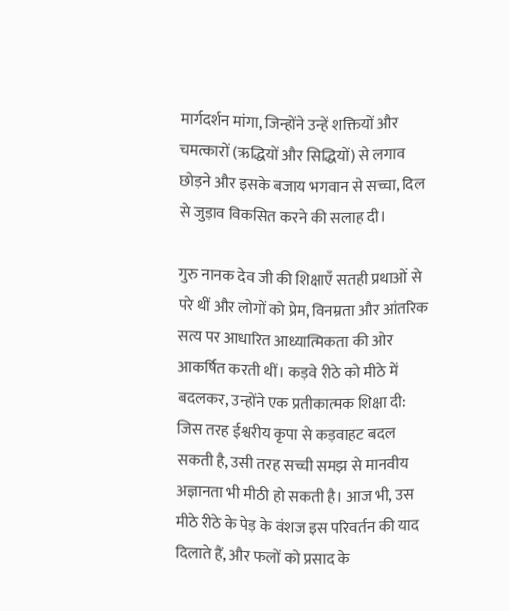मार्गदर्शन मांगा, जिन्होंने उन्हें शक्तियों और चमत्कारों (ऋद्धियों और सिद्धियों) से लगाव छोड़ने और इसके बजाय भगवान से सच्चा, दिल से जुड़ाव विकसित करने की सलाह दी।

गुरु नानक देव जी की शिक्षाएँ सतही प्रथाओं से परे थीं और लोगों को प्रेम, विनम्रता और आंतरिक सत्य पर आधारित आध्यात्मिकता की ओर आकर्षित करती थीं। कड़वे रीठे को मीठे में बदलकर, उन्होंने एक प्रतीकात्मक शिक्षा दी: जिस तरह ईश्वरीय कृपा से कड़वाहट बदल सकती है, उसी तरह सच्ची समझ से मानवीय अज्ञानता भी मीठी हो सकती है। आज भी, उस मीठे रीठे के पेड़ के वंशज इस परिवर्तन की याद दिलाते हैं, और फलों को प्रसाद के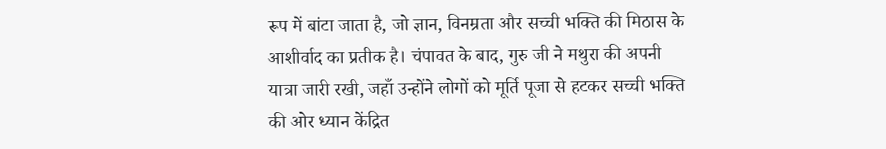रूप में बांटा जाता है, जो ज्ञान, विनम्रता और सच्ची भक्ति की मिठास के आशीर्वाद का प्रतीक है। चंपावत के बाद, गुरु जी ने मथुरा की अपनी यात्रा जारी रखी, जहाँ उन्होंने लोगों को मूर्ति पूजा से हटकर सच्ची भक्ति की ओर ध्यान केंद्रित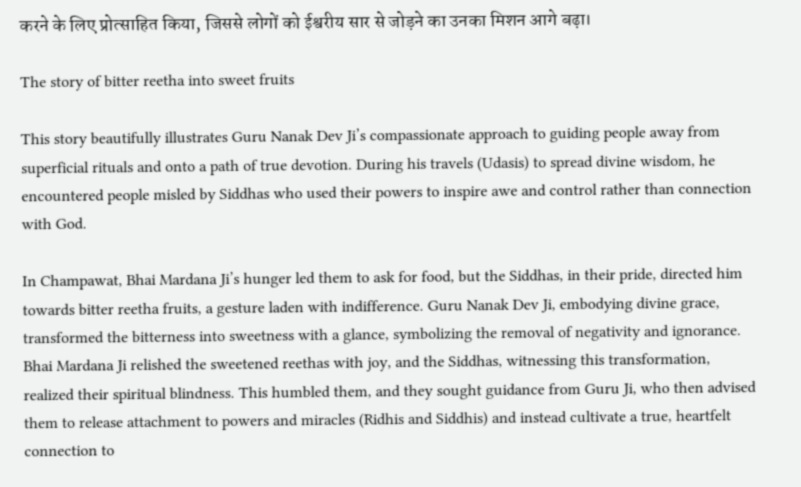करने के लिए प्रोत्साहित किया, जिससे लोगों को ईश्वरीय सार से जोड़ने का उनका मिशन आगे बढ़ा।

The story of bitter reetha into sweet fruits

This story beautifully illustrates Guru Nanak Dev Ji’s compassionate approach to guiding people away from superficial rituals and onto a path of true devotion. During his travels (Udasis) to spread divine wisdom, he encountered people misled by Siddhas who used their powers to inspire awe and control rather than connection with God.

In Champawat, Bhai Mardana Ji’s hunger led them to ask for food, but the Siddhas, in their pride, directed him towards bitter reetha fruits, a gesture laden with indifference. Guru Nanak Dev Ji, embodying divine grace, transformed the bitterness into sweetness with a glance, symbolizing the removal of negativity and ignorance. Bhai Mardana Ji relished the sweetened reethas with joy, and the Siddhas, witnessing this transformation, realized their spiritual blindness. This humbled them, and they sought guidance from Guru Ji, who then advised them to release attachment to powers and miracles (Ridhis and Siddhis) and instead cultivate a true, heartfelt connection to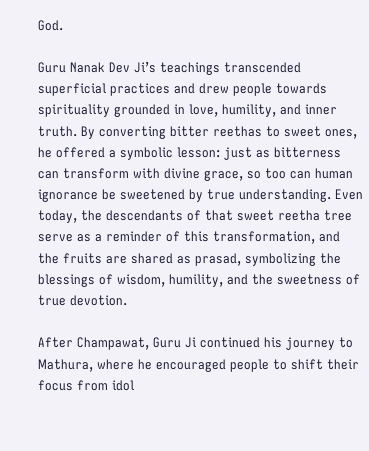God.

Guru Nanak Dev Ji’s teachings transcended superficial practices and drew people towards spirituality grounded in love, humility, and inner truth. By converting bitter reethas to sweet ones, he offered a symbolic lesson: just as bitterness can transform with divine grace, so too can human ignorance be sweetened by true understanding. Even today, the descendants of that sweet reetha tree serve as a reminder of this transformation, and the fruits are shared as prasad, symbolizing the blessings of wisdom, humility, and the sweetness of true devotion.

After Champawat, Guru Ji continued his journey to Mathura, where he encouraged people to shift their focus from idol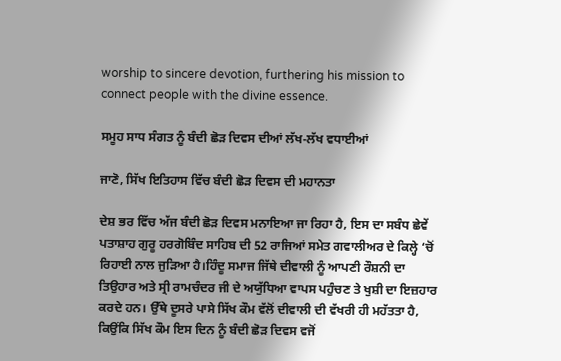worship to sincere devotion, furthering his mission to connect people with the divine essence.

ਸਮੂਹ ਸਾਧ ਸੰਗਤ ਨੂੰ ਬੰਦੀ ਛੋੜ ਦਿਵਸ ਦੀਆਂ ਲੱਖ-ਲੱਖ ਵਧਾਈਆਂ

ਜਾਣੋ, ਸਿੱਖ ਇਤਿਹਾਸ ਵਿੱਚ ਬੰਦੀ ਛੋੜ ਦਿਵਸ ਦੀ ਮਹਾਨਤਾ

ਦੇਸ਼ ਭਰ ਵਿੱਚ ਅੱਜ ਬੰਦੀ ਛੋੜ ਦਿਵਸ ਮਨਾਇਆ ਜਾ ਰਿਹਾ ਹੈ, ਇਸ ਦਾ ਸਬੰਧ ਛੇਵੇਂ ਪਤਾਸ਼ਾਹ ਗੁਰੂ ਹਰਗੋਬਿੰਦ ਸਾਹਿਬ ਦੀ 52 ਰਾਜਿਆਂ ਸਮੇਤ ਗਵਾਲੀਅਰ ਦੇ ਕਿਲ੍ਹੇ ‘ਚੋਂ ਰਿਹਾਈ ਨਾਲ ਜੁੜਿਆ ਹੈ।ਹਿੰਦੂ ਸਮਾਜ ਜਿੱਥੇ ਦੀਵਾਲੀ ਨੂੰ ਆਪਣੀ ਰੌਸ਼ਨੀ ਦਾ ਤਿਉਹਾਰ ਅਤੇ ਸ੍ਰੀ ਰਾਮਚੰਦਰ ਜੀ ਦੇ ਅਯੁੱਧਿਆ ਵਾਪਸ ਪਹੁੰਚਣ ਤੇ ਖੁਸ਼ੀ ਦਾ ਇਜ਼ਹਾਰ ਕਰਦੇ ਹਨ। ਉੱਥੇ ਦੂਸਰੇ ਪਾਸੇ ਸਿੱਖ ਕੌਮ ਵੱਲੋਂ ਦੀਵਾਲੀ ਦੀ ਵੱਖਰੀ ਹੀ ਮਹੱਤਤਾ ਹੈ, ਕਿਉਂਕਿ ਸਿੱਖ ਕੌਮ ਇਸ ਦਿਨ ਨੂੰ ਬੰਦੀ ਛੋੜ ਦਿਵਸ ਵਜੋਂ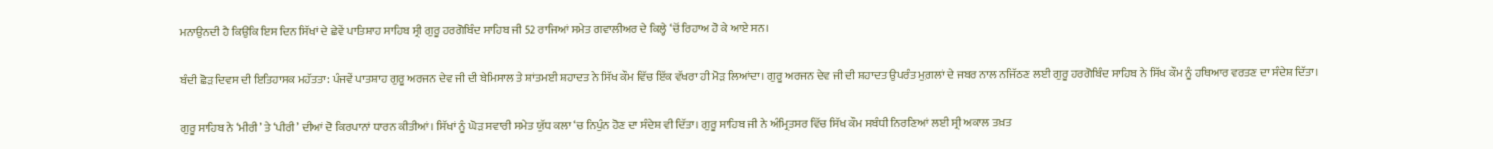ਮਨਾਉਨਦੀ ਹੈ ਕਿਉਂਕਿ ਇਸ ਦਿਨ ਸਿੱਖਾਂ ਦੇ ਛੇਵੇਂ ਪਾਤਿਸ਼ਾਹ ਸਾਹਿਬ ਸ੍ਰੀ ਗੁਰੂ ਹਰਗੋਬਿੰਦ ਸਾਹਿਬ ਜੀ 52 ਰਾਜਿਆਂ ਸਮੇਤ ਗਵਾਲੀਅਰ ਦੇ ਕਿਲ੍ਹੇ ‘ਚੋਂ ਰਿਹਾਅ ਹੋ ਕੇ ਆਏ ਸਨ।

ਬੰਦੀ ਛੋੜ ਦਿਵਸ ਦੀ ਇਤਿਹਾਸਕ ਮਹੱਤਤਾ: ਪੰਜਵੇਂ ਪਾਤਸ਼ਾਹ ਗੁਰੂ ਅਰਜਨ ਦੇਵ ਜੀ ਦੀ ਬੇਮਿਸਾਲ ਤੇ ਸ਼ਾਂਤਮਈ ਸ਼ਹਾਦਤ ਨੇ ਸਿੱਖ ਕੌਮ ਵਿੱਚ ਇੱਕ ਵੱਖਰਾ ਹੀ ਮੋੜ ਲਿਆਂਦਾ। ਗੁਰੂ ਅਰਜਨ ਦੇਵ ਜੀ ਦੀ ਸ਼ਹਾਦਤ ਉਪਰੰਤ ਮੁਗ਼ਲਾਂ ਦੇ ਜਬਰ ਨਾਲ ਨਜਿੱਠਣ ਲਈ ਗੁਰੂ ਹਰਗੋਬਿੰਦ ਸਾਹਿਬ ਨੇ ਸਿੱਖ ਕੌਮ ਨੂੰ ਹਥਿਆਰ ਵਰਤਣ ਦਾ ਸੰਦੇਸ਼ ਦਿੱਤਾ।

ਗੁਰੂ ਸਾਹਿਬ ਨੇ ‘ਮੀਰੀ’ ਤੇ ‘ਪੀਰੀ’ ਦੀਆਂ ਦੋ ਕਿਰਪਾਨਾਂ ਧਾਰਨ ਕੀਤੀਆਂ। ਸਿੱਖਾਂ ਨੂੰ ਘੋੜ ਸਵਾਰੀ ਸਮੇਤ ਯੁੱਧ ਕਲਾ ‘ਚ ਨਿਪੁੰਨ ਹੋਣ ਦਾ ਸੰਦੇਸ਼ ਵੀ ਦਿੱਤਾ। ਗੁਰੂ ਸਾਹਿਬ ਜੀ ਨੇ ਅੰਮ੍ਰਿਤਸਰ ਵਿੱਚ ਸਿੱਖ ਕੌਮ ਸਬੰਧੀ ਨਿਰਣਿਆਂ ਲਈ ਸ੍ਰੀ ਅਕਾਲ ਤਖ਼ਤ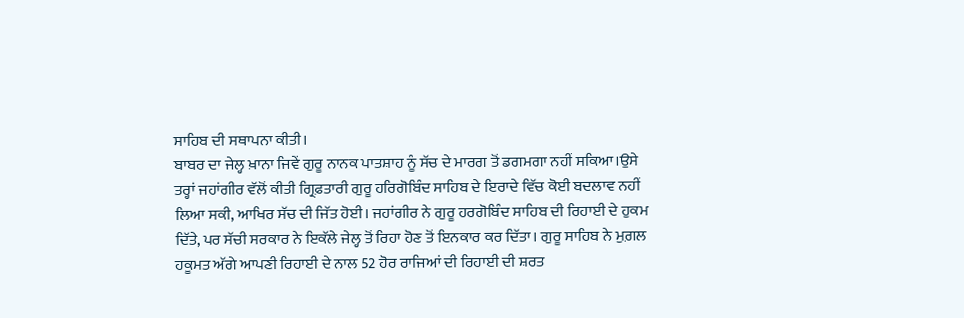ਸਾਹਿਬ ਦੀ ਸਥਾਪਨਾ ਕੀਤੀ।
ਬਾਬਰ ਦਾ ਜੇਲ੍ਹ ਖ਼ਾਨਾ ਜਿਵੇਂ ਗੁਰੂ ਨਾਨਕ ਪਾਤਸ਼ਾਹ ਨੂੰ ਸੱਚ ਦੇ ਮਾਰਗ ਤੋਂ ਡਗਮਗਾ ਨਹੀਂ ਸਕਿਆ।ਉਸੇ ਤਰ੍ਹਾਂ ਜਹਾਂਗੀਰ ਵੱਲੋਂ ਕੀਤੀ ਗ੍ਰਿਫ਼ਤਾਰੀ ਗੁਰੂ ਹਰਿਗੋਬਿੰਦ ਸਾਹਿਬ ਦੇ ਇਰਾਦੇ ਵਿੱਚ ਕੋਈ ਬਦਲਾਵ ਨਹੀਂ ਲਿਆ ਸਕੀ, ਆਖਿਰ ਸੱਚ ਦੀ ਜਿੱਤ ਹੋਈ। ਜਹਾਂਗੀਰ ਨੇ ਗੁਰੂ ਹਰਗੋਬਿੰਦ ਸਾਹਿਬ ਦੀ ਰਿਹਾਈ ਦੇ ਹੁਕਮ ਦਿੱਤੇ, ਪਰ ਸੱਚੀ ਸਰਕਾਰ ਨੇ ਇਕੱਲੇ ਜੇਲ੍ਹ ਤੋਂ ਰਿਹਾ ਹੋਣ ਤੋਂ ਇਨਕਾਰ ਕਰ ਦਿੱਤਾ। ਗੁਰੂ ਸਾਹਿਬ ਨੇ ਮੁਗ਼ਲ ਹਕੂਮਤ ਅੱਗੇ ਆਪਣੀ ਰਿਹਾਈ ਦੇ ਨਾਲ 52 ਹੋਰ ਰਾਜਿਆਂ ਦੀ ਰਿਹਾਈ ਦੀ ਸ਼ਰਤ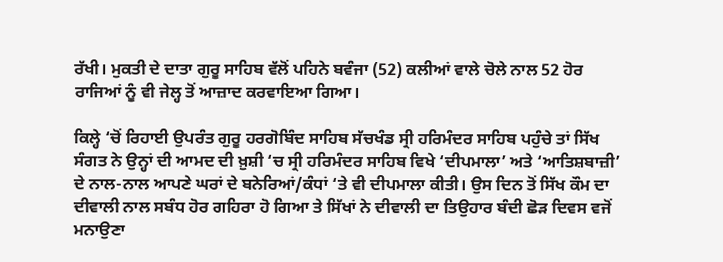ਰੱਖੀ। ਮੁਕਤੀ ਦੇ ਦਾਤਾ ਗੁਰੂ ਸਾਹਿਬ ਵੱਲੋਂ ਪਹਿਨੇ ਬਵੰਜਾ (52) ਕਲੀਆਂ ਵਾਲੇ ਚੋਲੇ ਨਾਲ 52 ਹੋਰ ਰਾਜਿਆਂ ਨੂੰ ਵੀ ਜੇਲ੍ਹ ਤੋਂ ਆਜ਼ਾਦ ਕਰਵਾਇਆ ਗਿਆ।

ਕਿਲ੍ਹੇ ‘ਚੋਂ ਰਿਹਾਈ ਉਪਰੰਤ ਗੁਰੂ ਹਰਗੋਬਿੰਦ ਸਾਹਿਬ ਸੱਚਖੰਡ ਸ੍ਰੀ ਹਰਿਮੰਦਰ ਸਾਹਿਬ ਪਹੁੰਚੇ ਤਾਂ ਸਿੱਖ ਸੰਗਤ ਨੇ ਉਨ੍ਹਾਂ ਦੀ ਆਮਦ ਦੀ ਖ਼ੁਸ਼ੀ ‘ਚ ਸ੍ਰੀ ਹਰਿਮੰਦਰ ਸਾਹਿਬ ਵਿਖੇ ‘ਦੀਪਮਾਲਾ’ ਅਤੇ ‘ਆਤਿਸ਼ਬਾਜ਼ੀ’ ਦੇ ਨਾਲ-ਨਾਲ ਆਪਣੇ ਘਰਾਂ ਦੇ ਬਨੇਰਿਆਂ/ਕੰਧਾਂ ‘ਤੇ ਵੀ ਦੀਪਮਾਲਾ ਕੀਤੀ। ਉਸ ਦਿਨ ਤੋਂ ਸਿੱਖ ਕੌਮ ਦਾ ਦੀਵਾਲੀ ਨਾਲ ਸਬੰਧ ਹੋਰ ਗਹਿਰਾ ਹੋ ਗਿਆ ਤੇ ਸਿੱਖਾਂ ਨੇ ਦੀਵਾਲੀ ਦਾ ਤਿਉਹਾਰ ਬੰਦੀ ਛੋੜ ਦਿਵਸ ਵਜੋਂ ਮਨਾਉਣਾ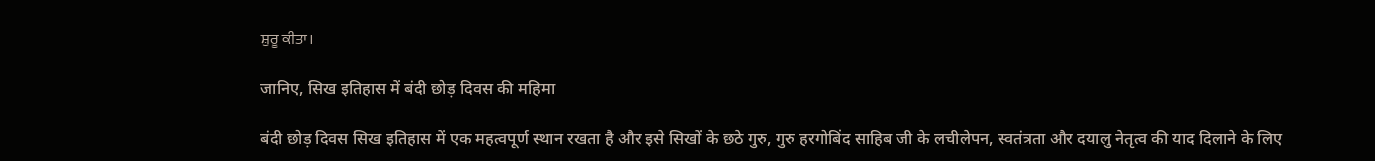ਸ਼ੁਰੂ ਕੀਤਾ।

जानिए, सिख इतिहास में बंदी छोड़ दिवस की महिमा

बंदी छोड़ दिवस सिख इतिहास में एक महत्वपूर्ण स्थान रखता है और इसे सिखों के छठे गुरु, गुरु हरगोबिंद साहिब जी के लचीलेपन, स्वतंत्रता और दयालु नेतृत्व की याद दिलाने के लिए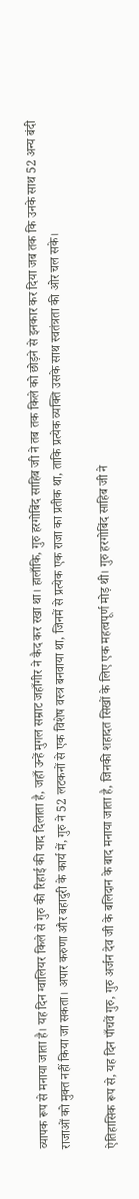व्यापक रूप से मनाया जाता है। यह दिन ग्वालियर किले से गुरु की रिहाई की याद दिलाता है, जहाँ उन्हें मुगल सम्राट जहाँगीर ने कैद कर रखा था। हालाँकि, गुरु हरगोबिंद साहिब जी ने तब तक किले को छोड़ने से इनकार कर दिया जब तक कि उनके साथ 52 अन्य बंदी राजाओं को मुक्त नहीं किया जा सकता। अपार करुणा और बहादुरी के कार्य में, गुरु ने 52 लटकनों से एक विशेष वस्त्र बनवाया था, जिनमें से प्रत्येक एक राजा का प्रतीक था, ताकि प्रत्येक व्यक्ति उसके साथ स्वतंत्रता की ओर चल सके।

ऐतिहासिक रूप से, यह दिन पाँचवें गुरु, गुरु अर्जन देव जी के बलिदान के बाद मनाया जाता है, जिनकी शहादत सिखों के लिए एक महत्वपूर्ण मोड़ थी। गुरु हरगोबिंद साहिब जी ने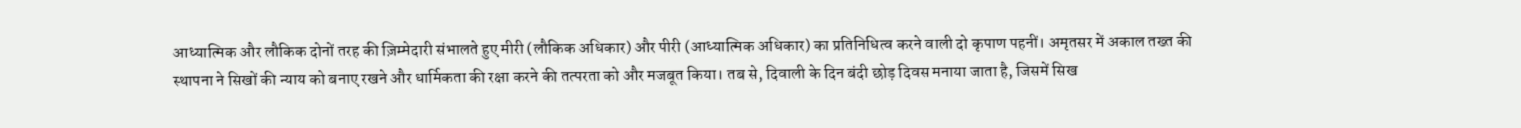आध्यात्मिक और लौकिक दोनों तरह की ज़िम्मेदारी संभालते हुए मीरी (लौकिक अधिकार) और पीरी (आध्यात्मिक अधिकार) का प्रतिनिधित्व करने वाली दो कृपाण पहनीं। अमृतसर में अकाल तख्त की स्थापना ने सिखों की न्याय को बनाए रखने और धार्मिकता की रक्षा करने की तत्परता को और मजबूत किया। तब से, दिवाली के दिन बंदी छोड़ दिवस मनाया जाता है, जिसमें सिख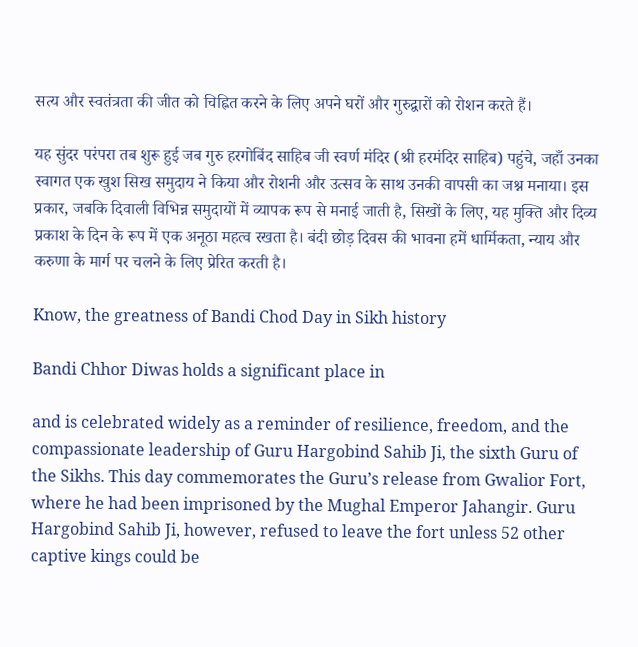सत्य और स्वतंत्रता की जीत को चिह्नित करने के लिए अपने घरों और गुरुद्वारों को रोशन करते हैं।

यह सुंदर परंपरा तब शुरू हुई जब गुरु हरगोबिंद साहिब जी स्वर्ण मंदिर (श्री हरमंदिर साहिब) पहुंचे, जहाँ उनका स्वागत एक खुश सिख समुदाय ने किया और रोशनी और उत्सव के साथ उनकी वापसी का जश्न मनाया। इस प्रकार, जबकि दिवाली विभिन्न समुदायों में व्यापक रूप से मनाई जाती है, सिखों के लिए, यह मुक्ति और दिव्य प्रकाश के दिन के रूप में एक अनूठा महत्व रखता है। बंदी छोड़ दिवस की भावना हमें धार्मिकता, न्याय और करुणा के मार्ग पर चलने के लिए प्रेरित करती है।

Know, the greatness of Bandi Chod Day in Sikh history

Bandi Chhor Diwas holds a significant place in

and is celebrated widely as a reminder of resilience, freedom, and the compassionate leadership of Guru Hargobind Sahib Ji, the sixth Guru of the Sikhs. This day commemorates the Guru’s release from Gwalior Fort, where he had been imprisoned by the Mughal Emperor Jahangir. Guru Hargobind Sahib Ji, however, refused to leave the fort unless 52 other captive kings could be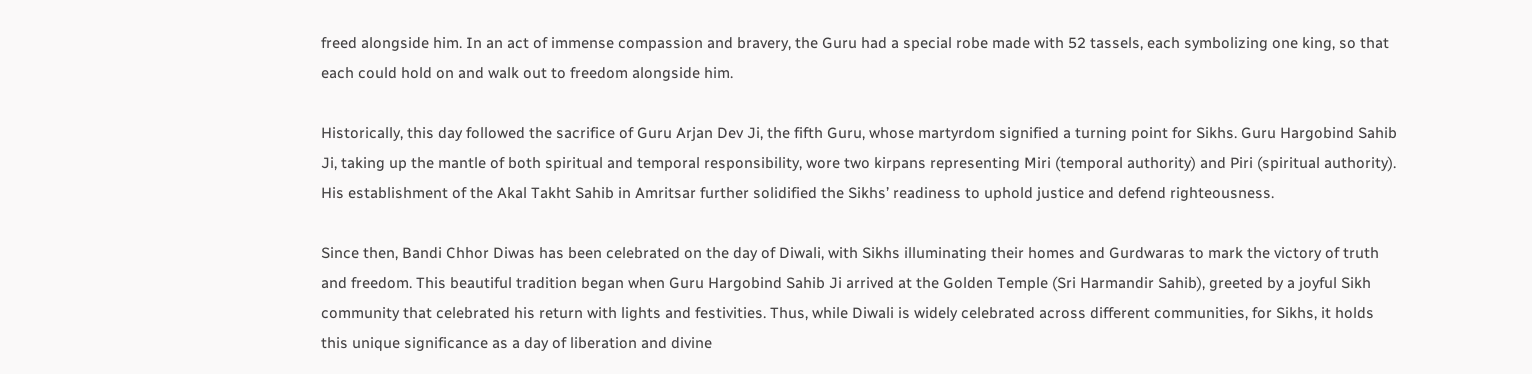freed alongside him. In an act of immense compassion and bravery, the Guru had a special robe made with 52 tassels, each symbolizing one king, so that each could hold on and walk out to freedom alongside him.

Historically, this day followed the sacrifice of Guru Arjan Dev Ji, the fifth Guru, whose martyrdom signified a turning point for Sikhs. Guru Hargobind Sahib Ji, taking up the mantle of both spiritual and temporal responsibility, wore two kirpans representing Miri (temporal authority) and Piri (spiritual authority). His establishment of the Akal Takht Sahib in Amritsar further solidified the Sikhs’ readiness to uphold justice and defend righteousness.

Since then, Bandi Chhor Diwas has been celebrated on the day of Diwali, with Sikhs illuminating their homes and Gurdwaras to mark the victory of truth and freedom. This beautiful tradition began when Guru Hargobind Sahib Ji arrived at the Golden Temple (Sri Harmandir Sahib), greeted by a joyful Sikh community that celebrated his return with lights and festivities. Thus, while Diwali is widely celebrated across different communities, for Sikhs, it holds this unique significance as a day of liberation and divine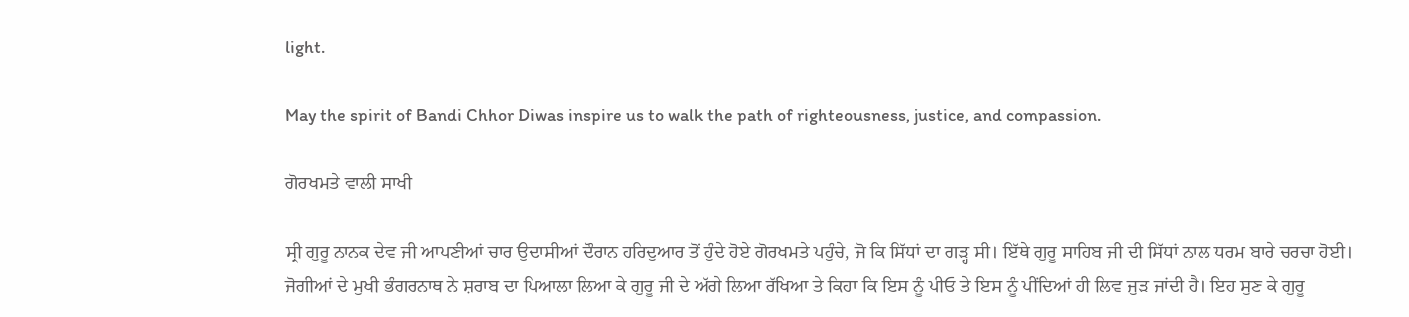light.

May the spirit of Bandi Chhor Diwas inspire us to walk the path of righteousness, justice, and compassion.

ਗੋਰਖਮਤੇ ਵਾਲੀ ਸਾਖੀ

ਸ੍ਰੀ ਗੁਰੂ ਨਾਨਕ ਦੇਵ ਜੀ ਆਪਣੀਆਂ ਚਾਰ ਉਦਾਸੀਆਂ ਦੌਰਾਨ ਹਰਿਦੁਆਰ ਤੋਂ ਹੁੰਦੇ ਹੋਏ ਗੋਰਖਮਤੇ ਪਹੁੰਚੇ, ਜੋ ਕਿ ਸਿੱਧਾਂ ਦਾ ਗੜ੍ਹ ਸੀ। ਇੱਥੇ ਗੁਰੂ ਸਾਹਿਬ ਜੀ ਦੀ ਸਿੱਧਾਂ ਨਾਲ ਧਰਮ ਬਾਰੇ ਚਰਚਾ ਹੋਈ। ਜੋਗੀਆਂ ਦੇ ਮੁਖੀ ਭੰਗਰਨਾਥ ਨੇ ਸ਼ਰਾਬ ਦਾ ਪਿਆਲਾ ਲਿਆ ਕੇ ਗੁਰੂ ਜੀ ਦੇ ਅੱਗੇ ਲਿਆ ਰੱਖਿਆ ਤੇ ਕਿਹਾ ਕਿ ਇਸ ਨੂੰ ਪੀਓ ਤੇ ਇਸ ਨੂੰ ਪੀਂਦਿਆਂ ਹੀ ਲਿਵ ਜੁੜ ਜਾਂਦੀ ਹੈ। ਇਹ ਸੁਣ ਕੇ ਗੁਰੂ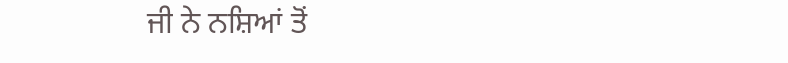ਜੀ ਨੇ ਨਸ਼ਿਆਂ ਤੋਂ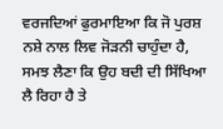ਵਰਜਦਿਆਂ ਫੁਰਮਾਇਆ ਕਿ ਜੋ ਪੁਰਸ਼ ਨਸ਼ੇ ਨਾਲ ਲਿਵ ਜੋੜਨੀ ਚਾਹੁੰਦਾ ਹੈ, ਸਮਝ ਲੈਣਾ ਕਿ ਉਹ ਬਦੀ ਦੀ ਸਿੱਖਿਆ ਲੈ ਰਿਹਾ ਹੈ ਤੇ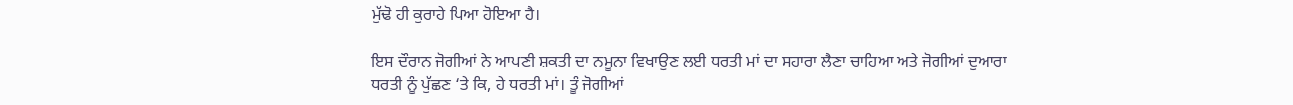ਮੁੱਢੋ ਹੀ ਕੁਰਾਹੇ ਪਿਆ ਹੋਇਆ ਹੈ।

ਇਸ ਦੌਰਾਨ ਜੋਗੀਆਂ ਨੇ ਆਪਣੀ ਸ਼ਕਤੀ ਦਾ ਨਮੂਨਾ ਵਿਖਾਉਣ ਲਈ ਧਰਤੀ ਮਾਂ ਦਾ ਸਹਾਰਾ ਲੈਣਾ ਚਾਹਿਆ ਅਤੇ ਜੋਗੀਆਂ ਦੁਆਰਾ ਧਰਤੀ ਨੂੰ ਪੁੱਛਣ ‘ਤੇ ਕਿ, ਹੇ ਧਰਤੀ ਮਾਂ। ਤੂੰ ਜੋਗੀਆਂ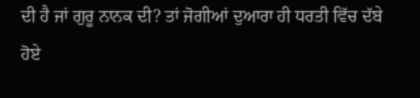ਦੀ ਹੈ ਜਾਂ ਗੁਰੂ ਨਾਨਕ ਦੀ? ਤਾਂ ਜੋਗੀਆਂ ਦੁਆਰਾ ਹੀ ਧਰਤੀ ਵਿੱਚ ਦੱਬੇ ਹੋਏ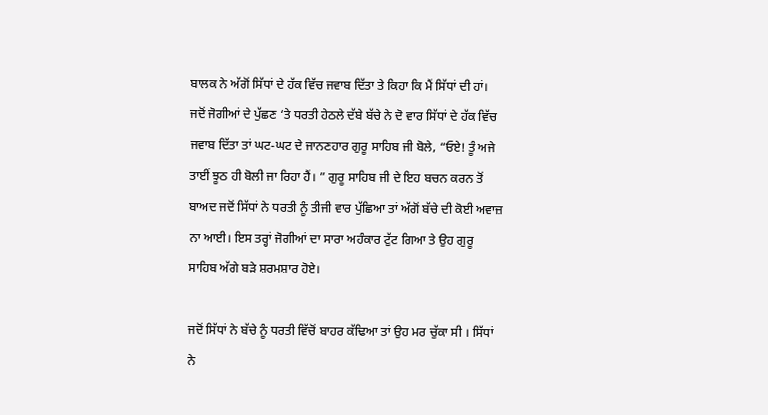ਬਾਲਕ ਨੇ ਅੱਗੋਂ ਸਿੱਧਾਂ ਦੇ ਹੱਕ ਵਿੱਚ ਜਵਾਬ ਦਿੱਤਾ ਤੇ ਕਿਹਾ ਕਿ ਮੈਂ ਸਿੱਧਾਂ ਦੀ ਹਾਂ। ਜਦੋਂ ਜੋਗੀਆਂ ਦੇ ਪੁੱਛਣ ‘ਤੇ ਧਰਤੀ ਹੇਠਲੇ ਦੱਬੇ ਬੱਚੇ ਨੇ ਦੋ ਵਾਰ ਸਿੱਧਾਂ ਦੇ ਹੱਕ ਵਿੱਚ ਜਵਾਬ ਦਿੱਤਾ ਤਾਂ ਘਟ-ਘਟ ਦੇ ਜਾਨਣਹਾਰ ਗੁਰੂ ਸਾਹਿਬ ਜੀ ਬੋਲੇ, “ਓਏ! ਤੂੰ ਅਜੇ ਤਾਈਂ ਝੂਠ ਹੀ ਬੋਲੀ ਜਾ ਰਿਹਾ ਹੈਂ। ” ਗੁਰੂ ਸਾਹਿਬ ਜੀ ਦੇ ਇਹ ਬਚਨ ਕਰਨ ਤੋਂ ਬਾਅਦ ਜਦੋਂ ਸਿੱਧਾਂ ਨੇ ਧਰਤੀ ਨੂੰ ਤੀਜੀ ਵਾਰ ਪੁੱਛਿਆ ਤਾਂ ਅੱਗੋਂ ਬੱਚੇ ਦੀ ਕੋਈ ਅਵਾਜ਼ ਨਾ ਆਈ। ਇਸ ਤਰ੍ਹਾਂ ਜੋਗੀਆਂ ਦਾ ਸਾਰਾ ਅਹੰਕਾਰ ਟੁੱਟ ਗਿਆ ਤੇ ਉਹ ਗੁਰੂ ਸਾਹਿਬ ਅੱਗੇ ਬੜੇ ਸ਼ਰਮਸ਼ਾਰ ਹੋਏ।

ਜਦੋਂ ਸਿੱਧਾਂ ਨੇ ਬੱਚੇ ਨੂੰ ਧਰਤੀ ਵਿੱਚੋਂ ਬਾਹਰ ਕੱਢਿਆ ਤਾਂ ਉਹ ਮਰ ਚੁੱਕਾ ਸੀ । ਸਿੱਧਾਂ ਨੇ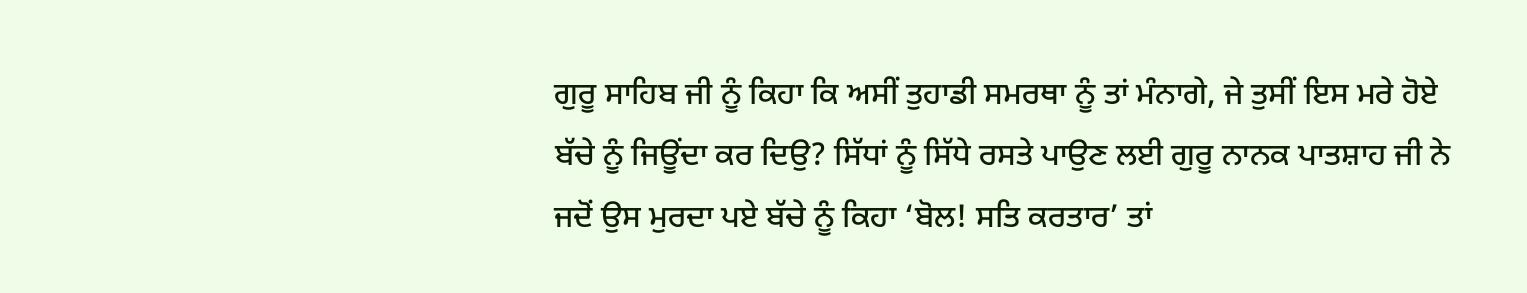ਗੁਰੂ ਸਾਹਿਬ ਜੀ ਨੂੰ ਕਿਹਾ ਕਿ ਅਸੀਂ ਤੁਹਾਡੀ ਸਮਰਥਾ ਨੂੰ ਤਾਂ ਮੰਨਾਗੇ, ਜੇ ਤੁਸੀਂ ਇਸ ਮਰੇ ਹੋਏ ਬੱਚੇ ਨੂੰ ਜਿਊਂਦਾ ਕਰ ਦਿਉ? ਸਿੱਧਾਂ ਨੂੰ ਸਿੱਧੇ ਰਸਤੇ ਪਾਉਣ ਲਈ ਗੁਰੂ ਨਾਨਕ ਪਾਤਸ਼ਾਹ ਜੀ ਨੇ ਜਦੋਂ ਉਸ ਮੁਰਦਾ ਪਏ ਬੱਚੇ ਨੂੰ ਕਿਹਾ ‘ਬੋਲ! ਸਤਿ ਕਰਤਾਰ’ ਤਾਂ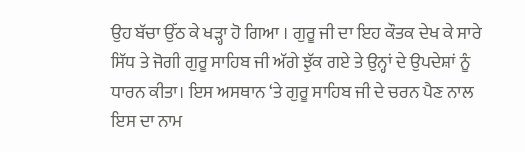ਉਹ ਬੱਚਾ ਉੱਠ ਕੇ ਖੜ੍ਹਾ ਹੋ ਗਿਆ । ਗੁਰੂ ਜੀ ਦਾ ਇਹ ਕੌਤਕ ਦੇਖ ਕੇ ਸਾਰੇ ਸਿੱਧ ਤੇ ਜੋਗੀ ਗੁਰੂ ਸਾਹਿਬ ਜੀ ਅੱਗੇ ਝੁੱਕ ਗਏ ਤੇ ਉਨ੍ਹਾਂ ਦੇ ਉਪਦੇਸ਼ਾਂ ਨੂੰ ਧਾਰਨ ਕੀਤਾ। ਇਸ ਅਸਥਾਨ ‘ਤੇ ਗੁਰੂ ਸਾਹਿਬ ਜੀ ਦੇ ਚਰਨ ਪੈਣ ਨਾਲ ਇਸ ਦਾ ਨਾਮ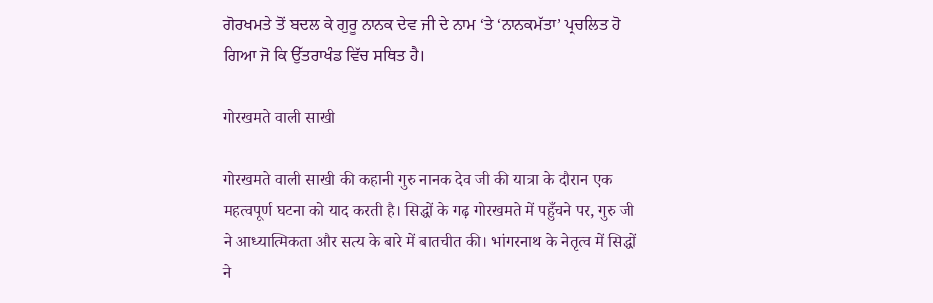ਗੋਰਖਮਤੇ ਤੋਂ ਬਦਲ ਕੇ ਗੁਰੂ ਨਾਨਕ ਦੇਵ ਜੀ ਦੇ ਨਾਮ ‘ਤੇ ‘ਨਾਨਕਮੱਤਾ’ ਪ੍ਰਚਲਿਤ ਹੋ ਗਿਆ ਜੋ ਕਿ ਉੱਤਰਾਖੰਡ ਵਿੱਚ ਸਥਿਤ ਹੈ।

गोरखमते वाली साखी

गोरखमते वाली साखी की कहानी गुरु नानक देव जी की यात्रा के दौरान एक महत्वपूर्ण घटना को याद करती है। सिद्धों के गढ़ गोरखमते में पहुँचने पर, गुरु जी ने आध्यात्मिकता और सत्य के बारे में बातचीत की। भांगरनाथ के नेतृत्व में सिद्धों ने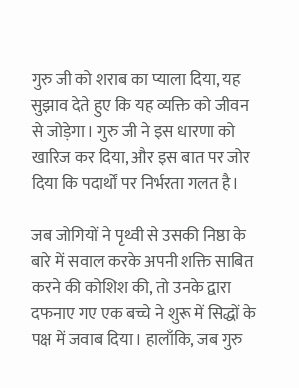गुरु जी को शराब का प्याला दिया, यह सुझाव देते हुए कि यह व्यक्ति को जीवन से जोड़ेगा। गुरु जी ने इस धारणा को खारिज कर दिया, और इस बात पर जोर दिया कि पदार्थों पर निर्भरता गलत है।

जब जोगियों ने पृथ्वी से उसकी निष्ठा के बारे में सवाल करके अपनी शक्ति साबित करने की कोशिश की, तो उनके द्वारा दफनाए गए एक बच्चे ने शुरू में सिद्धों के पक्ष में जवाब दिया। हालाँकि, जब गुरु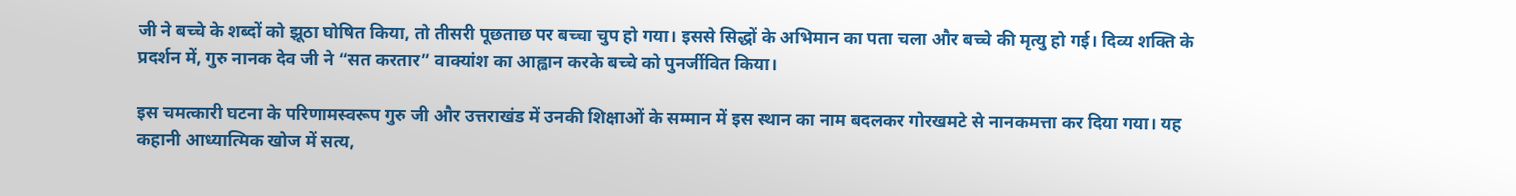जी ने बच्चे के शब्दों को झूठा घोषित किया, तो तीसरी पूछताछ पर बच्चा चुप हो गया। इससे सिद्धों के अभिमान का पता चला और बच्चे की मृत्यु हो गई। दिव्य शक्ति के प्रदर्शन में, गुरु नानक देव जी ने “सत करतार” वाक्यांश का आह्वान करके बच्चे को पुनर्जीवित किया।

इस चमत्कारी घटना के परिणामस्वरूप गुरु जी और उत्तराखंड में उनकी शिक्षाओं के सम्मान में इस स्थान का नाम बदलकर गोरखमटे से नानकमत्ता कर दिया गया। यह कहानी आध्यात्मिक खोज में सत्य,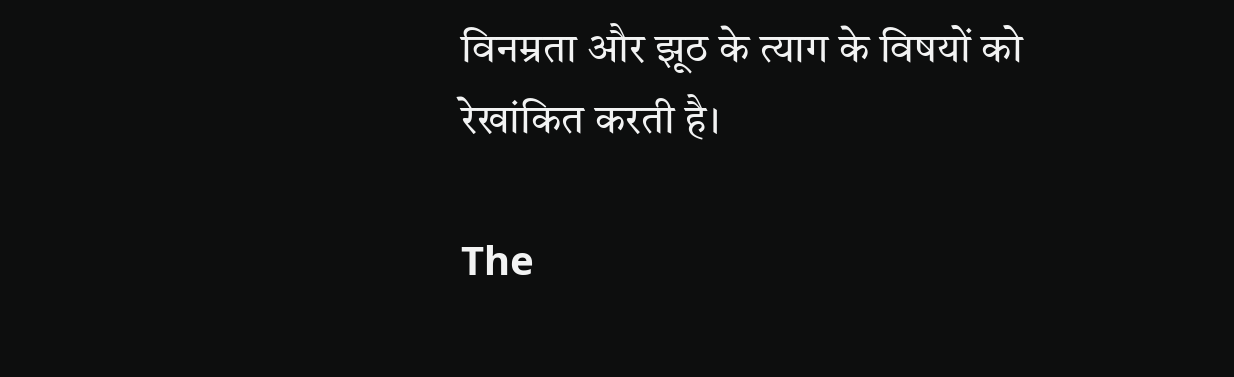विनम्रता और झूठ के त्याग के विषयों को रेखांकित करती है।

The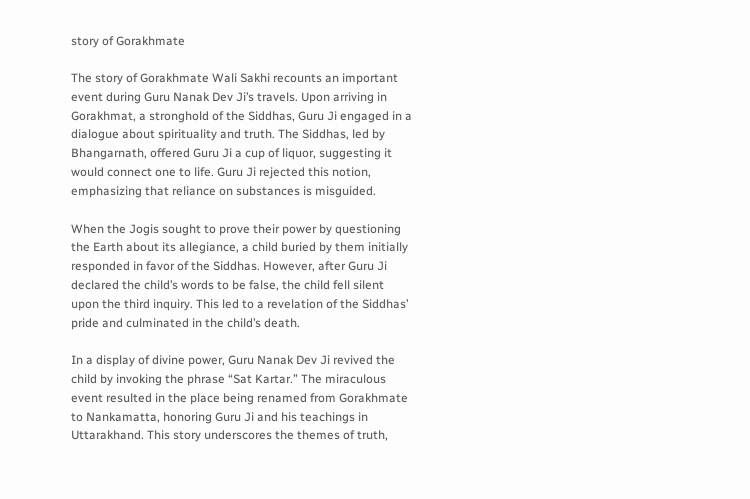story of Gorakhmate

The story of Gorakhmate Wali Sakhi recounts an important event during Guru Nanak Dev Ji’s travels. Upon arriving in Gorakhmat, a stronghold of the Siddhas, Guru Ji engaged in a dialogue about spirituality and truth. The Siddhas, led by Bhangarnath, offered Guru Ji a cup of liquor, suggesting it would connect one to life. Guru Ji rejected this notion, emphasizing that reliance on substances is misguided.

When the Jogis sought to prove their power by questioning the Earth about its allegiance, a child buried by them initially responded in favor of the Siddhas. However, after Guru Ji declared the child’s words to be false, the child fell silent upon the third inquiry. This led to a revelation of the Siddhas’ pride and culminated in the child’s death.

In a display of divine power, Guru Nanak Dev Ji revived the child by invoking the phrase “Sat Kartar.” The miraculous event resulted in the place being renamed from Gorakhmate to Nankamatta, honoring Guru Ji and his teachings in Uttarakhand. This story underscores the themes of truth,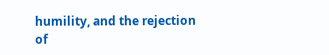humility, and the rejection of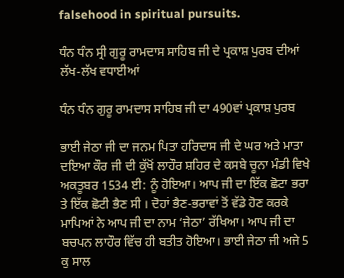falsehood in spiritual pursuits.

ਧੰਨ ਧੰਨ ਸ੍ਰੀ ਗੁਰੂ ਰਾਮਦਾਸ ਸਾਹਿਬ ਜੀ ਦੇ ਪ੍ਰਕਾਸ਼ ਪੁਰਬ ਦੀਆਂ ਲੱਖ-ਲੱਖ ਵਧਾਈਆਂ

ਧੰਨ ਧੰਨ ਗੁਰੂ ਰਾਮਦਾਸ ਸਾਹਿਬ ਜੀ ਦਾ 490ਵਾਂ ਪ੍ਰਕਾਸ਼ ਪੁਰਬ

ਭਾਈ ਜੇਠਾ ਜੀ ਦਾ ਜਨਮ ਪਿਤਾ ਹਰਿਦਾਸ ਜੀ ਦੇ ਘਰ ਅਤੇ ਮਾਤਾ ਦਇਆ ਕੌਰ ਜੀ ਦੀ ਕੁੱਖੋਂ ਲਾਹੌਰ ਸ਼ਹਿਰ ਦੇ ਕਸਬੇ ਚੂਨਾ ਮੰਡੀ ਵਿਖੇ ਅਕਤੂਬਰ 1534 ਈ: ਨੂੰ ਹੋਇਆ। ਆਪ ਜੀ ਦਾ ਇੱਕ ਛੋਟਾ ਭਰਾ ਤੇ ਇੱਕ ਛੋਟੀ ਭੈਣ ਸੀ । ਦੋਹਾਂ ਭੈਣ-ਭਰਾਵਾਂ ਤੋਂ ਵੱਡੇ ਹੋਣ ਕਰਕੇ ਮਾਪਿਆਂ ਨੇ ਆਪ ਜੀ ਦਾ ਨਾਮ ‘ਜੇਠਾ’ ਰੱਖਿਆ। ਆਪ ਜੀ ਦਾ ਬਚਪਨ ਲਾਹੌਰ ਵਿੱਚ ਹੀ ਬਤੀਤ ਹੋਇਆ। ਭਾਈ ਜੇਠਾ ਜੀ ਅਜੇ 5 ਕੁ ਸਾਲ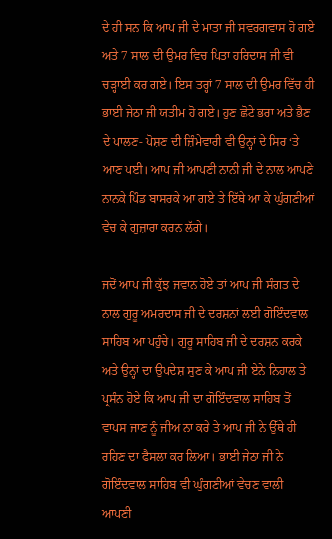ਦੇ ਹੀ ਸਨ ਕਿ ਆਪ ਜੀ ਦੇ ਮਾਤਾ ਜੀ ਸਵਰਗਵਾਸ ਹੋ ਗਏ ਅਤੇ 7 ਸਾਲ ਦੀ ਉਮਰ ਵਿਚ ਪਿਤਾ ਹਰਿਦਾਸ ਜੀ ਵੀ ਚੜ੍ਹਾਈ ਕਰ ਗਏ। ਇਸ ਤਰ੍ਹਾਂ 7 ਸਾਲ ਦੀ ਉਮਰ ਵਿੱਚ ਹੀ ਭਾਈ ਜੇਠਾ ਜੀ ਯਤੀਮ ਹੋ ਗਏ। ਹੁਣ ਛੋਟੇ ਭਰਾ ਅਤੇ ਭੈਣ ਦੇ ਪਾਲਣ- ਪੋਸ਼ਣ ਦੀ ਜ਼ਿੰਮੇਵਾਰੀ ਵੀ ਉਨ੍ਹਾਂ ਦੇ ਸਿਰ ‘ਤੇ ਆਣ ਪਈ। ਆਪ ਜੀ ਆਪਣੀ ਨਾਨੀ ਜੀ ਦੇ ਨਾਲ ਆਪਣੇ ਨਾਨਕੇ ਪਿੰਡ ਬਾਸਰਕੇ ਆ ਗਏ ਤੇ ਇੱਥੇ ਆ ਕੇ ਘੁੰਗਣੀਆਂ ਵੇਚ ਕੇ ਗੁਜ਼ਾਰਾ ਕਰਨ ਲੱਗੇ।

ਜਦੋਂ ਆਪ ਜੀ ਕੁੱਝ ਜਵਾਨ ਹੋਏ ਤਾਂ ਆਪ ਜੀ ਸੰਗਤ ਦੇ ਨਾਲ ਗੁਰੂ ਅਮਰਦਾਸ ਜੀ ਦੇ ਦਰਸ਼ਨਾਂ ਲਈ ਗੋਇੰਦਵਾਲ ਸਾਹਿਬ ਆ ਪਹੁੰਚੇ। ਗੁਰੂ ਸਾਹਿਬ ਜੀ ਦੇ ਦਰਸ਼ਨ ਕਰਕੇ ਅਤੇ ਉਨ੍ਹਾਂ ਦਾ ਉਪਦੇਸ਼ ਸੁਣ ਕੇ ਆਪ ਜੀ ਏਨੇ ਨਿਹਾਲ ਤੇ ਪ੍ਰਸੰਨ ਹੋਏ ਕਿ ਆਪ ਜੀ ਦਾ ਗੋਇੰਦਵਾਲ ਸਾਹਿਬ ਤੋਂ ਵਾਪਸ ਜਾਣ ਨੂੰ ਜੀਅ ਨਾ ਕਰੇ ਤੇ ਆਪ ਜੀ ਨੇ ਉੱਥੇ ਹੀ ਰਹਿਣ ਦਾ ਫੈਸਲਾ ਕਰ ਲਿਆ। ਭਾਈ ਜੇਠਾ ਜੀ ਨੇ ਗੋਇੰਦਵਾਲ ਸਾਹਿਬ ਵੀ ਘੁੰਗਣੀਆਂ ਵੇਚਣ ਵਾਲੀ ਆਪਣੀ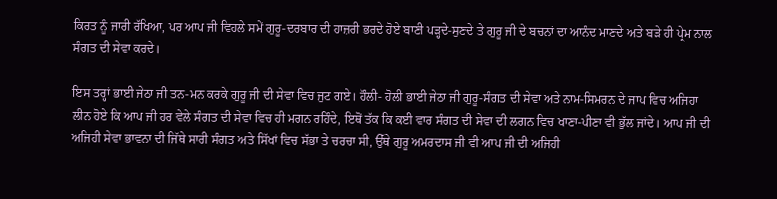ਕਿਰਤ ਨੂੰ ਜਾਰੀ ਰੱਖਿਆ, ਪਰ ਆਪ ਜੀ ਵਿਹਲੇ ਸਮੇਂ ਗੁਰੂ-ਦਰਬਾਰ ਦੀ ਹਾਜ਼ਰੀ ਭਰਦੇ ਹੋਏ ਬਾਣੀ ਪੜ੍ਹਦੇ-ਸੁਣਦੇ ਤੇ ਗੁਰੂ ਜੀ ਦੇ ਬਚਨਾਂ ਦਾ ਆਨੰਦ ਮਾਣਦੇ ਅਤੇ ਬੜੇ ਹੀ ਪ੍ਰੇਮ ਨਾਲ ਸੰਗਤ ਦੀ ਸੇਵਾ ਕਰਦੇ।

ਇਸ ਤਰ੍ਹਾਂ ਭਾਈ ਜੇਠਾ ਜੀ ਤਨ-ਮਨ ਕਰਕੇ ਗੁਰੂ ਜੀ ਦੀ ਸੇਵਾ ਵਿਚ ਜੁਟ ਗਏ। ਹੌਲੀ- ਹੋਲੀ ਭਾਈ ਜੇਠਾ ਜੀ ਗੁਰੂ-ਸੰਗਤ ਦੀ ਸੇਵਾ ਅਤੇ ਨਾਮ-ਸਿਮਰਨ ਦੇ ਜਾਪ ਵਿਚ ਅਜਿਹਾ ਲੀਨ ਹੋਏ ਕਿ ਆਪ ਜੀ ਹਰ ਵੇਲੇ ਸੰਗਤ ਦੀ ਸੇਵਾ ਵਿਚ ਹੀ ਮਗਨ ਰਹਿੰਦੇ, ਇਥੋਂ ਤੱਕ ਕਿ ਕਈ ਵਾਰ ਸੰਗਤ ਦੀ ਸੇਵਾ ਦੀ ਲਗਨ ਵਿਚ ਖਾਣਾ-ਪੀਣਾ ਵੀ ਭੁੱਲ ਜਾਂਦੇ। ਆਪ ਜੀ ਦੀ ਅਜਿਹੀ ਸੇਵਾ ਭਾਵਨਾ ਦੀ ਜਿੱਥੇ ਸਾਰੀ ਸੰਗਤ ਅਤੇ ਸਿੱਖਾਂ ਵਿਚ ਸੱਭਾ ਤੇ ਚਰਚਾ ਸੀ, ਉੱਥੇ ਗੁਰੂ ਅਮਰਦਾਸ ਜੀ ਵੀ ਆਪ ਜੀ ਦੀ ਅਜਿਹੀ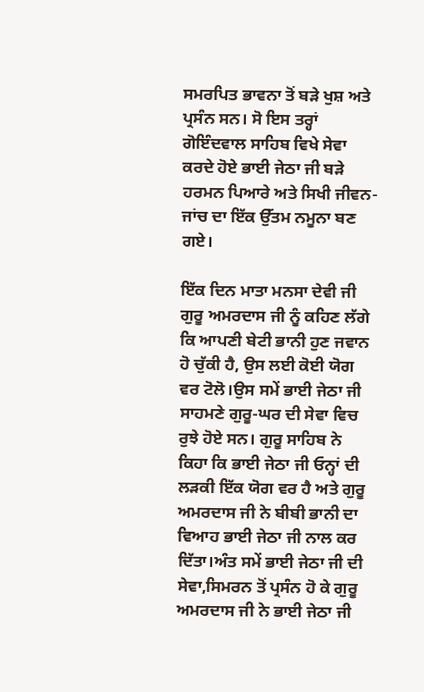ਸਮਰਪਿਤ ਭਾਵਨਾ ਤੋਂ ਬੜੇ ਖੁਸ਼ ਅਤੇ ਪ੍ਰਸੰਨ ਸਨ। ਸੋ ਇਸ ਤਰ੍ਹਾਂ ਗੋਇੰਦਵਾਲ ਸਾਹਿਬ ਵਿਖੇ ਸੇਵਾ ਕਰਦੇ ਹੋਏ ਭਾਈ ਜੇਠਾ ਜੀ ਬੜੇ ਹਰਮਨ ਪਿਆਰੇ ਅਤੇ ਸਿਖੀ ਜੀਵਨ-ਜਾਂਚ ਦਾ ਇੱਕ ਉੱਤਮ ਨਮੂਨਾ ਬਣ ਗਏ।

ਇੱਕ ਦਿਨ ਮਾਤਾ ਮਨਸਾ ਦੇਵੀ ਜੀ ਗੁਰੂ ਅਮਰਦਾਸ ਜੀ ਨੂੰ ਕਹਿਣ ਲੱਗੇ ਕਿ ਆਪਣੀ ਬੇਟੀ ਭਾਨੀ ਹੁਣ ਜਵਾਨ ਹੋ ਚੁੱਕੀ ਹੈ, ਉਸ ਲਈ ਕੋਈ ਯੋਗ ਵਰ ਟੋਲੋ।ਉਸ ਸਮੇਂ ਭਾਈ ਜੇਠਾ ਜੀ ਸਾਹਮਣੇ ਗੁਰੂ-ਘਰ ਦੀ ਸੇਵਾ ਵਿਚ ਰੁਝੇ ਹੋਏ ਸਨ। ਗੁਰੂ ਸਾਹਿਬ ਨੇ ਕਿਹਾ ਕਿ ਭਾਈ ਜੇਠਾ ਜੀ ਓਨ੍ਹਾਂ ਦੀ ਲੜਕੀ ਇੱਕ ਯੋਗ ਵਰ ਹੈ ਅਤੇ ਗੁਰੂ ਅਮਰਦਾਸ ਜੀ ਨੇ ਬੀਬੀ ਭਾਨੀ ਦਾ ਵਿਆਹ ਭਾਈ ਜੇਠਾ ਜੀ ਨਾਲ ਕਰ ਦਿੱਤਾ।ਅੰਤ ਸਮੇਂ ਭਾਈ ਜੇਠਾ ਜੀ ਦੀ ਸੇਵਾ,ਸਿਮਰਨ ਤੋਂ ਪ੍ਰਸੰਨ ਹੋ ਕੇ ਗੁਰੂ ਅਮਰਦਾਸ ਜੀ ਨੇ ਭਾਈ ਜੇਠਾ ਜੀ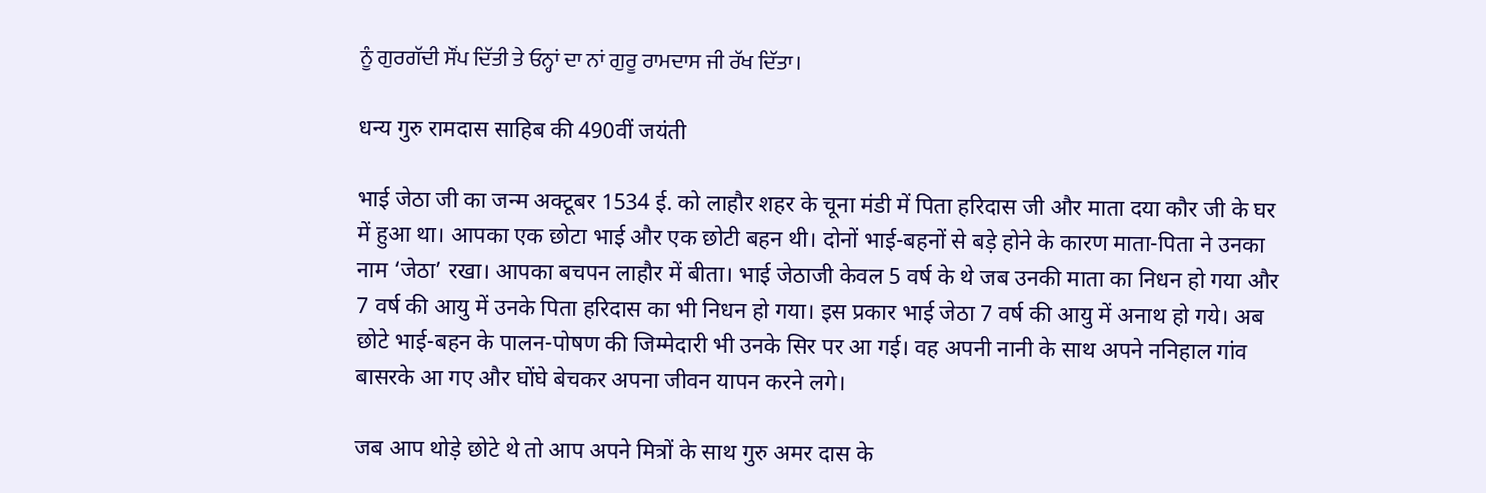ਨੂੰ ਗੁਰਗੱਦੀ ਸੌਂਪ ਦਿੱਤੀ ਤੇ ਓਨ੍ਹਾਂ ਦਾ ਨਾਂ ਗੁਰੂ ਰਾਮਦਾਸ ਜੀ ਰੱਖ ਦਿੱਤਾ।

धन्य गुरु रामदास साहिब की 490वीं जयंती

भाई जेठा जी का जन्म अक्टूबर 1534 ई. को लाहौर शहर के चूना मंडी में पिता हरिदास जी और माता दया कौर जी के घर में हुआ था। आपका एक छोटा भाई और एक छोटी बहन थी। दोनों भाई-बहनों से बड़े होने के कारण माता-पिता ने उनका नाम ‘जेठा’ रखा। आपका बचपन लाहौर में बीता। भाई जेठाजी केवल 5 वर्ष के थे जब उनकी माता का निधन हो गया और 7 वर्ष की आयु में उनके पिता हरिदास का भी निधन हो गया। इस प्रकार भाई जेठा 7 वर्ष की आयु में अनाथ हो गये। अब छोटे भाई-बहन के पालन-पोषण की जिम्मेदारी भी उनके सिर पर आ गई। वह अपनी नानी के साथ अपने ननिहाल गांव बासरके आ गए और घोंघे बेचकर अपना जीवन यापन करने लगे।

जब आप थोड़े छोटे थे तो आप अपने मित्रों के साथ गुरु अमर दास के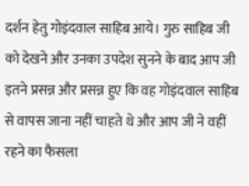दर्शन हेतु गोइंदवाल साहिब आये। गुरु साहिब जी को देखने और उनका उपदेश सुनने के बाद आप जी इतने प्रसन्न और प्रसन्न हुए कि वह गोइंदवाल साहिब से वापस जाना नहीं चाहते थे और आप जी ने वहीं रहने का फैसला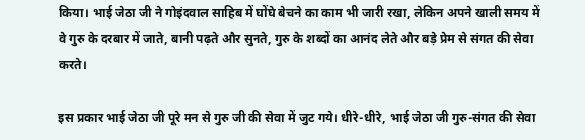किया। भाई जेठा जी ने गोइंदवाल साहिब में घोंघे बेचने का काम भी जारी रखा, लेकिन अपने खाली समय में वे गुरु के दरबार में जाते, बानी पढ़ते और सुनते, गुरु के शब्दों का आनंद लेते और बड़े प्रेम से संगत की सेवा करते।

इस प्रकार भाई जेठा जी पूरे मन से गुरु जी की सेवा में जुट गये। धीरे-धीरे, भाई जेठा जी गुरु-संगत की सेवा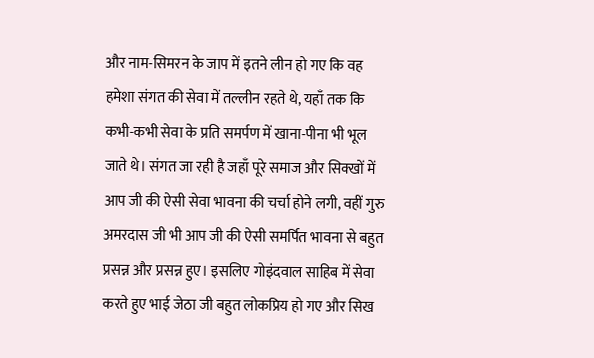और नाम-सिमरन के जाप में इतने लीन हो गए कि वह हमेशा संगत की सेवा में तल्लीन रहते थे, यहाँ तक कि कभी-कभी सेवा के प्रति समर्पण में खाना-पीना भी भूल जाते थे। संगत जा रही है जहाँ पूरे समाज और सिक्खों में आप जी की ऐसी सेवा भावना की चर्चा होने लगी, वहीं गुरु अमरदास जी भी आप जी की ऐसी समर्पित भावना से बहुत प्रसन्न और प्रसन्न हुए। इसलिए गोइंदवाल साहिब में सेवा करते हुए भाई जेठा जी बहुत लोकप्रिय हो गए और सिख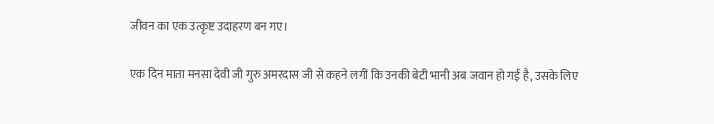जीवन का एक उत्कृष्ट उदाहरण बन गए।

एक दिन माता मनसा देवी जी गुरु अमरदास जी से कहने लगीं कि उनकी बेटी भानी अब जवान हो गई है, उसके लिए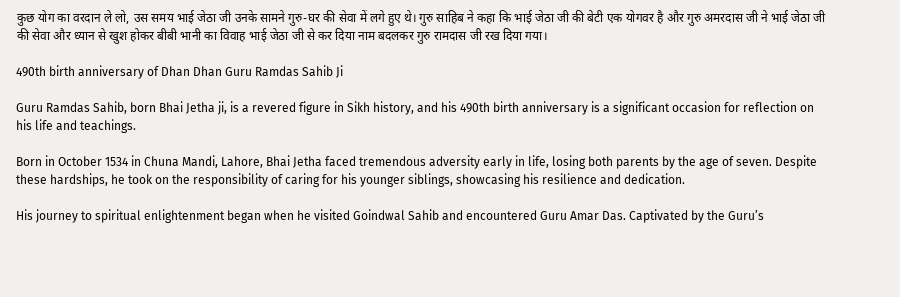कुछ योग का वरदान ले लो, उस समय भाई जेठा जी उनके सामने गुरु-घर की सेवा में लगे हुए थे। गुरु साहिब ने कहा कि भाई जेठा जी की बेटी एक योगवर है और गुरु अमरदास जी ने भाई जेठा जी की सेवा और ध्यान से खुश होकर बीबी भानी का विवाह भाई जेठा जी से कर दिया नाम बदलकर गुरु रामदास जी रख दिया गया।

490th birth anniversary of Dhan Dhan Guru Ramdas Sahib Ji

Guru Ramdas Sahib, born Bhai Jetha ji, is a revered figure in Sikh history, and his 490th birth anniversary is a significant occasion for reflection on his life and teachings.

Born in October 1534 in Chuna Mandi, Lahore, Bhai Jetha faced tremendous adversity early in life, losing both parents by the age of seven. Despite these hardships, he took on the responsibility of caring for his younger siblings, showcasing his resilience and dedication.

His journey to spiritual enlightenment began when he visited Goindwal Sahib and encountered Guru Amar Das. Captivated by the Guru’s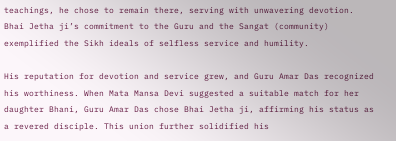teachings, he chose to remain there, serving with unwavering devotion. Bhai Jetha ji’s commitment to the Guru and the Sangat (community) exemplified the Sikh ideals of selfless service and humility.

His reputation for devotion and service grew, and Guru Amar Das recognized his worthiness. When Mata Mansa Devi suggested a suitable match for her daughter Bhani, Guru Amar Das chose Bhai Jetha ji, affirming his status as a revered disciple. This union further solidified his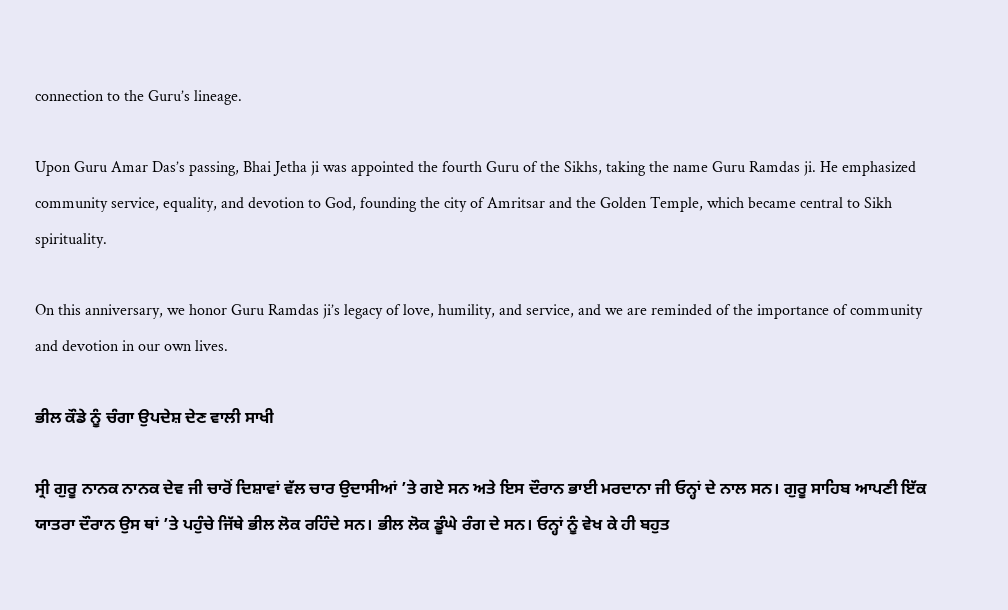connection to the Guru’s lineage.

Upon Guru Amar Das’s passing, Bhai Jetha ji was appointed the fourth Guru of the Sikhs, taking the name Guru Ramdas ji. He emphasized community service, equality, and devotion to God, founding the city of Amritsar and the Golden Temple, which became central to Sikh spirituality.

On this anniversary, we honor Guru Ramdas ji’s legacy of love, humility, and service, and we are reminded of the importance of community and devotion in our own lives.

ਭੀਲ ਕੌਡੇ ਨੂੰ ਚੰਗਾ ਉਪਦੇਸ਼ ਦੇਣ ਵਾਲੀ ਸਾਖੀ

ਸ੍ਰੀ ਗੁਰੂ ਨਾਨਕ ਨਾਨਕ ਦੇਵ ਜੀ ਚਾਰੋਂ ਦਿਸ਼ਾਵਾਂ ਵੱਲ ਚਾਰ ਉਦਾਸੀਆਂ ’ਤੇ ਗਏ ਸਨ ਅਤੇ ਇਸ ਦੌਰਾਨ ਭਾਈ ਮਰਦਾਨਾ ਜੀ ਓਨ੍ਹਾਂ ਦੇ ਨਾਲ ਸਨ। ਗੁਰੂ ਸਾਹਿਬ ਆਪਣੀ ਇੱਕ ਯਾਤਰਾ ਦੌਰਾਨ ਉਸ ਥਾਂ ’ਤੇ ਪਹੁੰਚੇ ਜਿੱਥੇ ਭੀਲ ਲੋਕ ਰਹਿੰਦੇ ਸਨ। ਭੀਲ ਲੋਕ ਡੂੰਘੇ ਰੰਗ ਦੇ ਸਨ। ਓਨ੍ਹਾਂ ਨੂੰ ਵੇਖ ਕੇ ਹੀ ਬਹੁਤ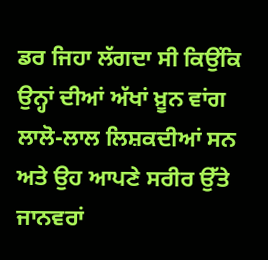ਡਰ ਜਿਹਾ ਲੱਗਦਾ ਸੀ ਕਿਉਂਕਿ ਉਨ੍ਹਾਂ ਦੀਆਂ ਅੱਖਾਂ ਖ਼ੂਨ ਵਾਂਗ ਲਾਲੋ-ਲਾਲ ਲਿਸ਼ਕਦੀਆਂ ਸਨ ਅਤੇ ਉਹ ਆਪਣੇ ਸਰੀਰ ਉੱਤੇ ਜਾਨਵਰਾਂ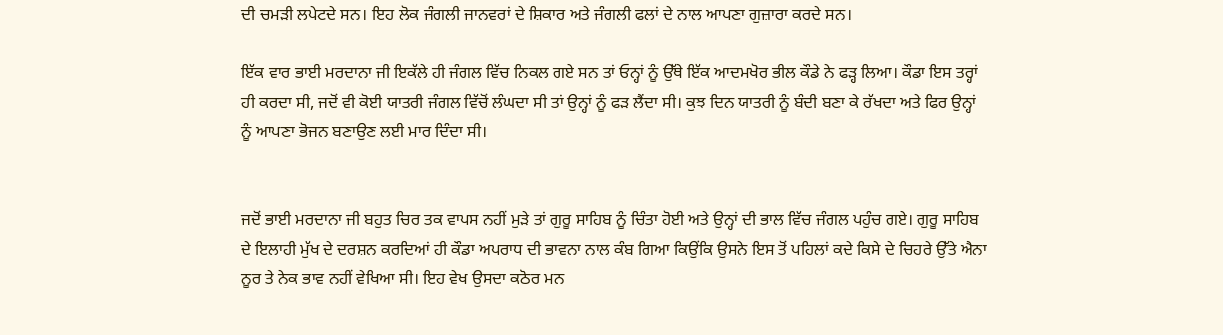ਦੀ ਚਮੜੀ ਲਪੇਟਦੇ ਸਨ। ਇਹ ਲੋਕ ਜੰਗਲੀ ਜਾਨਵਰਾਂ ਦੇ ਸ਼ਿਕਾਰ ਅਤੇ ਜੰਗਲੀ ਫਲਾਂ ਦੇ ਨਾਲ ਆਪਣਾ ਗੁਜ਼ਾਰਾ ਕਰਦੇ ਸਨ।

ਇੱਕ ਵਾਰ ਭਾਈ ਮਰਦਾਨਾ ਜੀ ਇਕੱਲੇ ਹੀ ਜੰਗਲ ਵਿੱਚ ਨਿਕਲ ਗਏ ਸਨ ਤਾਂ ਓਨ੍ਹਾਂ ਨੂੰ ਉੱਥੇ ਇੱਕ ਆਦਮਖੋਰ ਭੀਲ ਕੌਡੇ ਨੇ ਫੜ੍ਹ ਲਿਆ। ਕੌਡਾ ਇਸ ਤਰ੍ਹਾਂ ਹੀ ਕਰਦਾ ਸੀ, ਜਦੋਂ ਵੀ ਕੋਈ ਯਾਤਰੀ ਜੰਗਲ ਵਿੱਚੋਂ ਲੰਘਦਾ ਸੀ ਤਾਂ ਉਨ੍ਹਾਂ ਨੂੰ ਫੜ ਲੈਂਦਾ ਸੀ। ਕੁਝ ਦਿਨ ਯਾਤਰੀ ਨੂੰ ਬੰਦੀ ਬਣਾ ਕੇ ਰੱਖਦਾ ਅਤੇ ਫਿਰ ਉਨ੍ਹਾਂ ਨੂੰ ਆਪਣਾ ਭੋਜਨ ਬਣਾਉਣ ਲਈ ਮਾਰ ਦਿੰਦਾ ਸੀ।


ਜਦੋਂ ਭਾਈ ਮਰਦਾਨਾ ਜੀ ਬਹੁਤ ਚਿਰ ਤਕ ਵਾਪਸ ਨਹੀਂ ਮੁੜੇ ਤਾਂ ਗੁਰੂ ਸਾਹਿਬ ਨੂੰ ਚਿੰਤਾ ਹੋਈ ਅਤੇ ਉਨ੍ਹਾਂ ਦੀ ਭਾਲ ਵਿੱਚ ਜੰਗਲ ਪਹੁੰਚ ਗਏ। ਗੁਰੂ ਸਾਹਿਬ ਦੇ ਇਲਾਹੀ ਮੁੱਖ ਦੇ ਦਰਸ਼ਨ ਕਰਦਿਆਂ ਹੀ ਕੌਡਾ ਅਪਰਾਧ ਦੀ ਭਾਵਨਾ ਨਾਲ ਕੰਬ ਗਿਆ ਕਿਉਂਕਿ ਉਸਨੇ ਇਸ ਤੋਂ ਪਹਿਲਾਂ ਕਦੇ ਕਿਸੇ ਦੇ ਚਿਹਰੇ ਉੱਤੇ ਐਨਾ ਨੂਰ ਤੇ ਨੇਕ ਭਾਵ ਨਹੀਂ ਵੇਖਿਆ ਸੀ। ਇਹ ਵੇਖ ਉਸਦਾ ਕਠੋਰ ਮਨ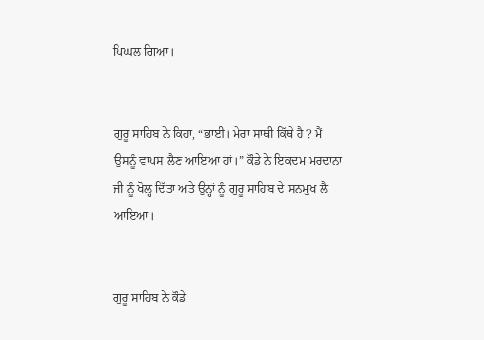ਪਿਘਲ ਗਿਆ।


ਗੁਰੂ ਸਾਹਿਬ ਨੇ ਕਿਹਾ, “ਭਾਈ। ਮੇਰਾ ਸਾਥੀ ਕਿੱਥੇ ਹੈ ? ਮੈਂ ਉਸਨੂੰ ਵਾਪਸ ਲੈਣ ਆਇਆ ਹਾਂ।” ਕੌਡੇ ਨੇ ਇਕਦਮ ਮਰਦਾਨਾ ਜੀ ਨੂੰ ਖੋਲ੍ਹ ਦਿੱਤਾ ਅਤੇ ਉਨ੍ਹਾਂ ਨੂੰ ਗੁਰੂ ਸਾਹਿਬ ਦੇ ਸਨਮੁਖ ਲੈ ਆਇਆ।


ਗੁਰੂ ਸਾਹਿਬ ਨੇ ਕੌਡੇ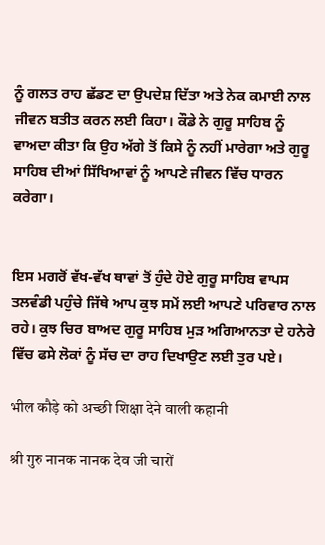ਨੂੰ ਗਲਤ ਰਾਹ ਛੱਡਣ ਦਾ ਉਪਦੇਸ਼ ਦਿੱਤਾ ਅਤੇ ਨੇਕ ਕਮਾਈ ਨਾਲ ਜੀਵਨ ਬਤੀਤ ਕਰਨ ਲਈ ਕਿਹਾ। ਕੌਡੇ ਨੇ ਗੁਰੂ ਸਾਹਿਬ ਨੂੰ ਵਾਅਦਾ ਕੀਤਾ ਕਿ ਉਹ ਅੱਗੇ ਤੋਂ ਕਿਸੇ ਨੂੰ ਨਹੀਂ ਮਾਰੇਗਾ ਅਤੇ ਗੁਰੂ ਸਾਹਿਬ ਦੀਆਂ ਸਿੱਖਿਆਵਾਂ ਨੂੰ ਆਪਣੇ ਜੀਵਨ ਵਿੱਚ ਧਾਰਨ ਕਰੇਗਾ।


ਇਸ ਮਗਰੋਂ ਵੱਖ-ਵੱਖ ਥਾਵਾਂ ਤੋਂ ਹੁੰਦੇ ਹੋਏ ਗੁਰੂ ਸਾਹਿਬ ਵਾਪਸ ਤਲਵੰਡੀ ਪਹੁੰਚੇ ਜਿੱਥੇ ਆਪ ਕੁਝ ਸਮੇਂ ਲਈ ਆਪਣੇ ਪਰਿਵਾਰ ਨਾਲ ਰਹੇ। ਕੁਝ ਚਿਰ ਬਾਅਦ ਗੁਰੂ ਸਾਹਿਬ ਮੁੜ ਅਗਿਆਨਤਾ ਦੇ ਹਨੇਰੇ ਵਿੱਚ ਫਸੇ ਲੋਕਾਂ ਨੂੰ ਸੱਚ ਦਾ ਰਾਹ ਦਿਖਾਉਣ ਲਈ ਤੁਰ ਪਏ।

भील कौड़े को अच्छी शिक्षा देने वाली कहानी

श्री गुरु नानक नानक देव जी चारों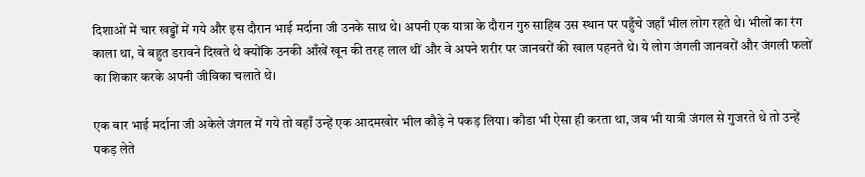दिशाओं में चार खड्डों में गये और इस दौरान भाई मर्दाना जी उनके साथ थे। अपनी एक यात्रा के दौरान गुरु साहिब उस स्थान पर पहुँचे जहाँ भील लोग रहते थे। भीलों का रंग काला था, वे बहुत डरावने दिखते थे क्योंकि उनकी आँखें खून की तरह लाल थीं और वे अपने शरीर पर जानवरों की खाल पहनते थे। ये लोग जंगली जानवरों और जंगली फलों का शिकार करके अपनी जीविका चलाते थे।

एक बार भाई मर्दाना जी अकेले जंगल में गये तो वहाँ उन्हें एक आदमखोर भील कौड़े ने पकड़ लिया। कौडा भी ऐसा ही करता था, जब भी यात्री जंगल से गुजरते थे तो उन्हें पकड़ लेते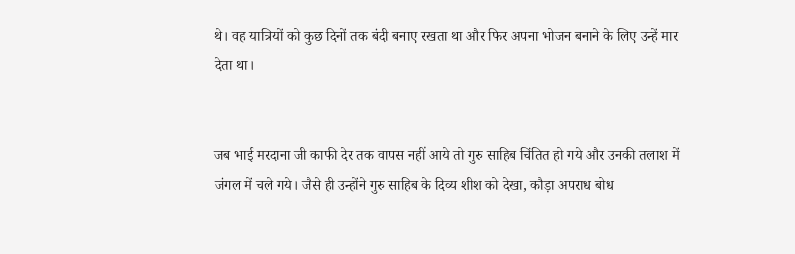थे। वह यात्रियों को कुछ दिनों तक बंदी बनाए रखता था और फिर अपना भोजन बनाने के लिए उन्हें मार देता था।


जब भाई मरदाना जी काफी देर तक वापस नहीं आये तो गुरु साहिब चिंतित हो गये और उनकी तलाश में जंगल में चले गये। जैसे ही उन्होंने गुरु साहिब के दिव्य शीश को देखा, कौड़ा अपराध बोध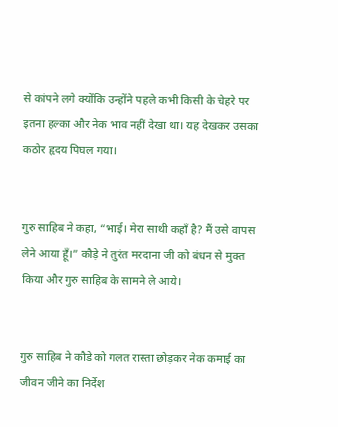से कांपने लगे क्योंकि उन्होंने पहले कभी किसी के चेहरे पर इतना हल्का और नेक भाव नहीं देखा था। यह देखकर उसका कठोर हृदय पिघल गया।


गुरु साहिब ने कहा, “भाई। मेरा साथी कहाँ है? मैं उसे वापस लेने आया हूँ।” कौड़े ने तुरंत मरदाना जी को बंधन से मुक्त किया और गुरु साहिब के सामने ले आये।


गुरु साहिब ने कौडे को गलत रास्ता छोड़कर नेक कमाई का जीवन जीने का निर्देश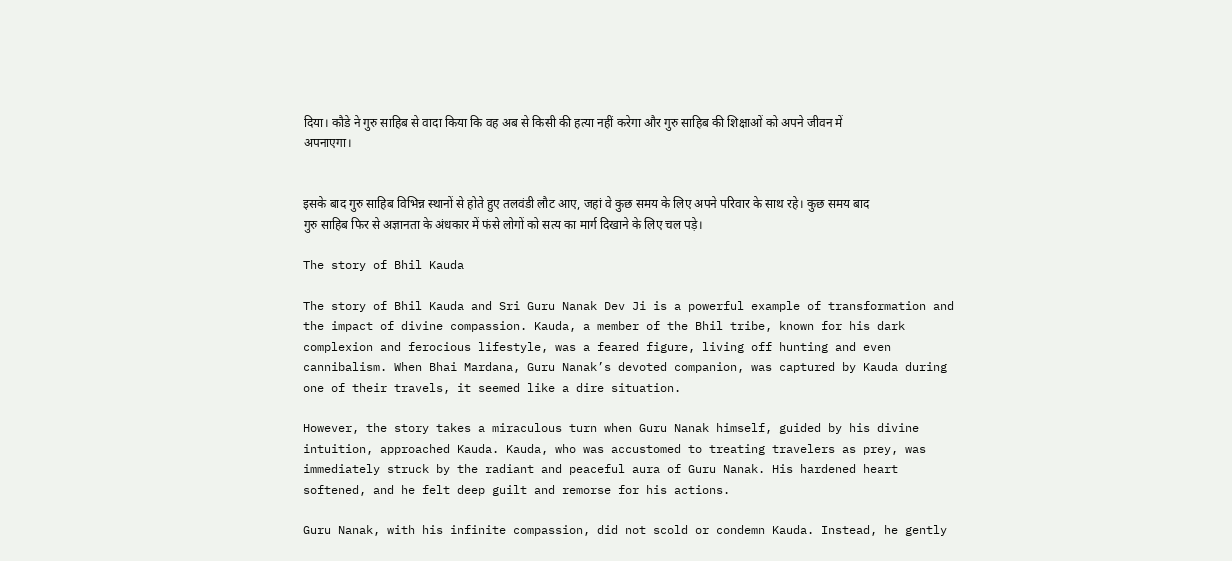दिया। कौडे ने गुरु साहिब से वादा किया कि वह अब से किसी की हत्या नहीं करेगा और गुरु साहिब की शिक्षाओं को अपने जीवन में अपनाएगा।


इसके बाद गुरु साहिब विभिन्न स्थानों से होते हुए तलवंडी लौट आए, जहां वे कुछ समय के लिए अपने परिवार के साथ रहे। कुछ समय बाद गुरु साहिब फिर से अज्ञानता के अंधकार में फंसे लोगों को सत्य का मार्ग दिखाने के लिए चल पड़े।

The story of Bhil Kauda

The story of Bhil Kauda and Sri Guru Nanak Dev Ji is a powerful example of transformation and the impact of divine compassion. Kauda, a member of the Bhil tribe, known for his dark complexion and ferocious lifestyle, was a feared figure, living off hunting and even cannibalism. When Bhai Mardana, Guru Nanak’s devoted companion, was captured by Kauda during one of their travels, it seemed like a dire situation.

However, the story takes a miraculous turn when Guru Nanak himself, guided by his divine intuition, approached Kauda. Kauda, who was accustomed to treating travelers as prey, was immediately struck by the radiant and peaceful aura of Guru Nanak. His hardened heart softened, and he felt deep guilt and remorse for his actions.

Guru Nanak, with his infinite compassion, did not scold or condemn Kauda. Instead, he gently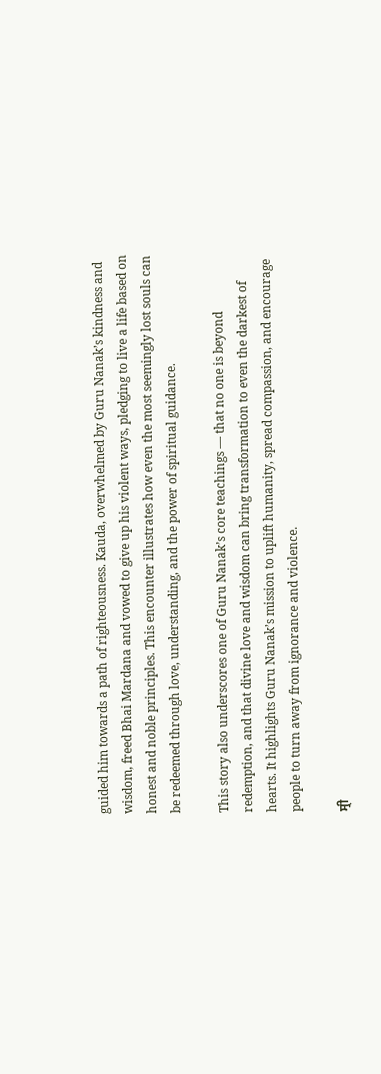guided him towards a path of righteousness. Kauda, overwhelmed by Guru Nanak’s kindness and wisdom, freed Bhai Mardana and vowed to give up his violent ways, pledging to live a life based on honest and noble principles. This encounter illustrates how even the most seemingly lost souls can be redeemed through love, understanding, and the power of spiritual guidance.

This story also underscores one of Guru Nanak’s core teachings — that no one is beyond redemption, and that divine love and wisdom can bring transformation to even the darkest of hearts. It highlights Guru Nanak’s mission to uplift humanity, spread compassion, and encourage people to turn away from ignorance and violence.

ਸ੍ਰੀ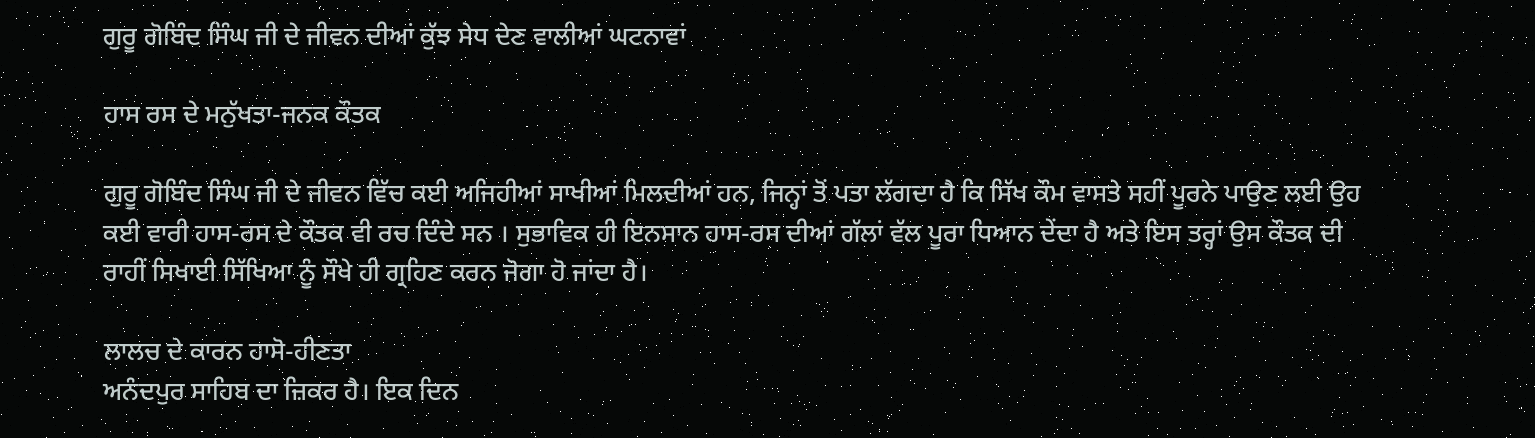ਗੁਰੂ ਗੋਬਿੰਦ ਸਿੰਘ ਜੀ ਦੇ ਜੀਵਨ ਦੀਆਂ ਕੁੱਝ ਸੇਧ ਦੇਣ ਵਾਲੀਆਂ ਘਟਨਾਵਾਂ

ਹਾਸ ਰਸ ਦੇ ਮਨੁੱਖਤਾ-ਜਨਕ ਕੌਤਕ

ਗੁਰੂ ਗੋਬਿੰਦ ਸਿੰਘ ਜੀ ਦੇ ਜੀਵਨ ਵਿੱਚ ਕਈ ਅਜਿਹੀਆਂ ਸਾਖੀਆਂ ਮਿਲਦੀਆਂ ਹਨ, ਜਿਨ੍ਹਾਂ ਤੋਂ ਪਤਾ ਲੱਗਦਾ ਹੈ ਕਿ ਸਿੱਖ ਕੌਮ ਵਾਸਤੇ ਸਹੀਂ ਪੂਰਨੇ ਪਾਉਣ ਲਈ ਉਹ ਕਈ ਵਾਰੀ ਹਾਸ-ਰਸ ਦੇ ਕੌਤਕ ਵੀ ਰਚ ਦਿੰਦੇ ਸਨ । ਸੁਭਾਵਿਕ ਹੀ ਇਨਸਾਨ ਹਾਸ-ਰਸ ਦੀਆਂ ਗੱਲਾਂ ਵੱਲ ਪੂਰਾ ਧਿਆਨ ਦੇਂਦਾ ਹੈ ਅਤੇ ਇਸ ਤਰ੍ਹਾਂ ਉਸ ਕੌਤਕ ਦੀ ਰਾਹੀਂ ਸਿਖਾਈ ਸਿੱਖਿਆ ਨੂੰ ਸੌਖੇ ਹੀ ਗ੍ਰਹਿਣ ਕਰਨ ਜੋਗਾ ਹੋ ਜਾਂਦਾ ਹੈ।

ਲਾਲਚ ਦੇ ਕਾਰਨ ਹਾਸੋ-ਹੀਣਤਾ
ਅਨੰਦਪੁਰ ਸਾਹਿਬ ਦਾ ਜ਼ਿਕਰ ਹੈ। ਇਕ ਦਿਨ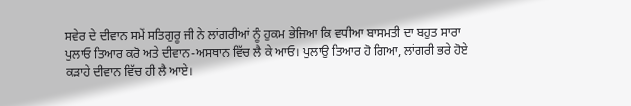ਸਵੇਰ ਦੇ ਦੀਵਾਨ ਸਮੇਂ ਸਤਿਗੁਰੂ ਜੀ ਨੇ ਲਾਂਗਰੀਆਂ ਨੂੰ ਹੁਕਮ ਭੇਜਿਆ ਕਿ ਵਧੀਆ ਬਾਸਮਤੀ ਦਾ ਬਹੁਤ ਸਾਰਾ ਪੁਲਾਓ ਤਿਆਰ ਕਰੋ ਅਤੇ ਦੀਵਾਨ-ਅਸਥਾਨ ਵਿੱਚ ਲੈ ਕੇ ਆਓ। ਪੁਲਾਉ ਤਿਆਰ ਹੋ ਗਿਆ, ਲਾਂਗਰੀ ਭਰੇ ਹੋਏ ਕੜਾਹੇ ਦੀਵਾਨ ਵਿੱਚ ਹੀ ਲੈ ਆਏ।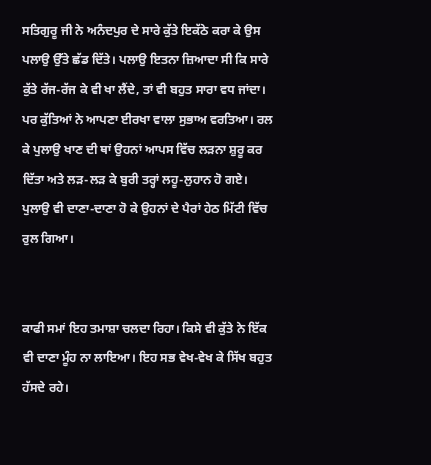ਸਤਿਗੁਰੂ ਜੀ ਨੇ ਅਨੰਦਪੁਰ ਦੇ ਸਾਰੇ ਕੁੱਤੇ ਇਕੱਠੇ ਕਰਾ ਕੇ ਉਸ ਪਲਾਉ ਉੱਤੇ ਛੱਡ ਦਿੱਤੇ। ਪਲਾਉ ਇਤਨਾ ਜ਼ਿਆਦਾ ਸੀ ਕਿ ਸਾਰੇ ਕੁੱਤੇ ਰੱਜ-ਰੱਜ ਕੇ ਵੀ ਖਾ ਲੈਂਦੇ, ਤਾਂ ਵੀ ਬਹੁਤ ਸਾਰਾ ਵਧ ਜਾਂਦਾ। ਪਰ ਕੁੱਤਿਆਂ ਨੇ ਆਪਣਾ ਈਰਖਾ ਵਾਲਾ ਸੁਭਾਅ ਵਰਤਿਆ। ਰਲ ਕੇ ਪੁਲਾਉ ਖਾਣ ਦੀ ਥਾਂ ਉਹਨਾਂ ਆਪਸ ਵਿੱਚ ਲੜਨਾ ਸ਼ੁਰੂ ਕਰ ਦਿੱਤਾ ਅਤੇ ਲੜ-ਲੜ ਕੇ ਬੁਰੀ ਤਰ੍ਹਾਂ ਲਹੂ-ਲੁਹਾਨ ਹੋ ਗਏ। ਪੁਲਾਉ ਵੀ ਦਾਣਾ-ਦਾਣਾ ਹੋ ਕੇ ਉਹਨਾਂ ਦੇ ਪੈਰਾਂ ਹੇਠ ਮਿੱਟੀ ਵਿੱਚ ਰੁਲ ਗਿਆ।


ਕਾਫੀ ਸਮਾਂ ਇਹ ਤਮਾਸ਼ਾ ਚਲਦਾ ਰਿਹਾ। ਕਿਸੇ ਵੀ ਕੁੱਤੇ ਨੇ ਇੱਕ ਵੀ ਦਾਣਾ ਮੂੰਹ ਨਾ ਲਾਇਆ। ਇਹ ਸਭ ਵੇਖ-ਵੇਖ ਕੇ ਸਿੱਖ ਬਹੁਤ ਹੱਸਦੇ ਰਹੇ।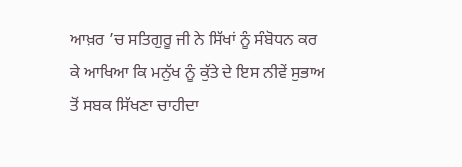ਆਖ਼ਰ ’ਚ ਸਤਿਗੁਰੂ ਜੀ ਨੇ ਸਿੱਖਾਂ ਨੂੰ ਸੰਬੋਧਨ ਕਰ ਕੇ ਆਖਿਆ ਕਿ ਮਨੁੱਖ ਨੂੰ ਕੁੱਤੇ ਦੇ ਇਸ ਨੀਵੇਂ ਸੁਭਾਅ ਤੋਂ ਸਬਕ ਸਿੱਖਣਾ ਚਾਹੀਦਾ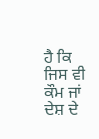ਹੈ ਕਿ ਜਿਸ ਵੀ ਕੌਮ ਜਾਂ ਦੇਸ਼ ਦੇ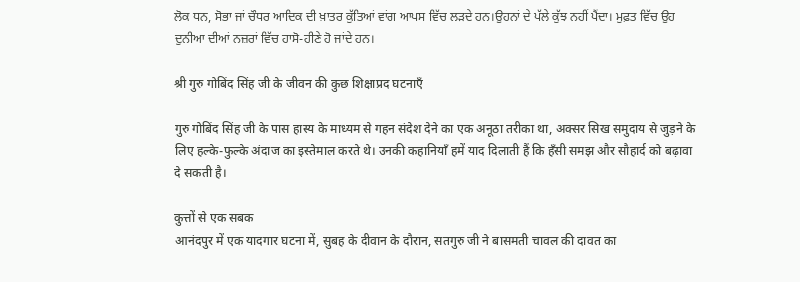ਲੋਕ ਧਨ, ਸੋਭਾ ਜਾਂ ਚੌਧਰ ਆਦਿਕ ਦੀ ਖ਼ਾਤਰ ਕੁੱਤਿਆਂ ਵਾਂਗ ਆਪਸ ਵਿੱਚ ਲੜਦੇ ਹਨ।ਉਹਨਾਂ ਦੇ ਪੱਲੇ ਕੁੱਝ ਨਹੀਂ ਪੈਂਦਾ। ਮੁਫ਼ਤ ਵਿੱਚ ਉਹ ਦੁਨੀਆ ਦੀਆਂ ਨਜ਼ਰਾਂ ਵਿੱਚ ਹਾਸੋ-ਹੀਣੇ ਹੋ ਜਾਂਦੇ ਹਨ।

श्री गुरु गोबिंद सिंह जी के जीवन की कुछ शिक्षाप्रद घटनाएँ

गुरु गोबिंद सिंह जी के पास हास्य के माध्यम से गहन संदेश देने का एक अनूठा तरीका था, अक्सर सिख समुदाय से जुड़ने के लिए हल्के-फुल्के अंदाज का इस्तेमाल करते थे। उनकी कहानियाँ हमें याद दिलाती हैं कि हँसी समझ और सौहार्द को बढ़ावा दे सकती है।

कुत्तों से एक सबक
आनंदपुर में एक यादगार घटना में, सुबह के दीवान के दौरान, सतगुरु जी ने बासमती चावल की दावत का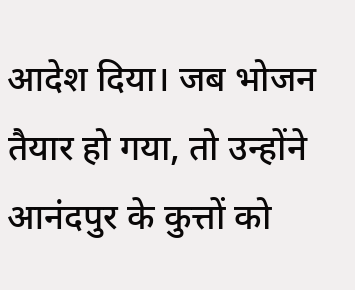आदेश दिया। जब भोजन तैयार हो गया, तो उन्होंने आनंदपुर के कुत्तों को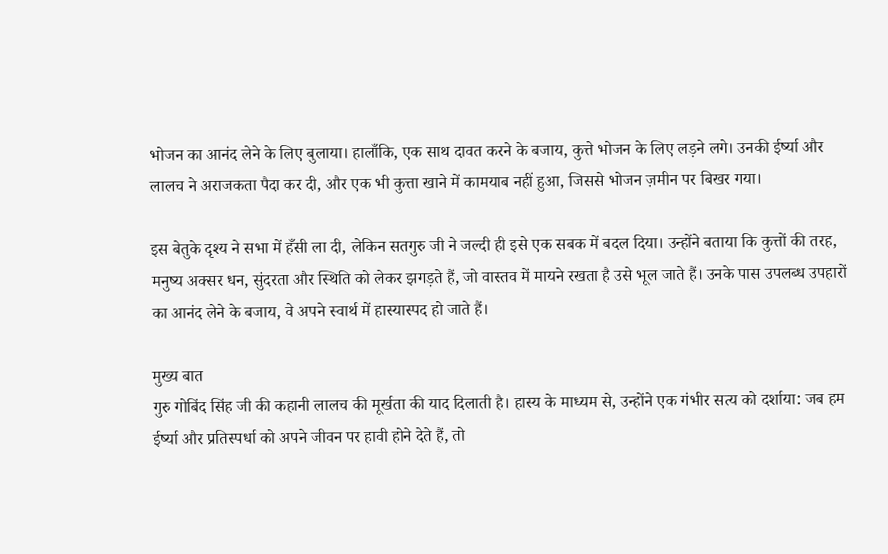भोजन का आनंद लेने के लिए बुलाया। हालाँकि, एक साथ दावत करने के बजाय, कुत्ते भोजन के लिए लड़ने लगे। उनकी ईर्ष्या और लालच ने अराजकता पैदा कर दी, और एक भी कुत्ता खाने में कामयाब नहीं हुआ, जिससे भोजन ज़मीन पर बिखर गया।

इस बेतुके दृश्य ने सभा में हँसी ला दी, लेकिन सतगुरु जी ने जल्दी ही इसे एक सबक में बदल दिया। उन्होंने बताया कि कुत्तों की तरह, मनुष्य अक्सर धन, सुंदरता और स्थिति को लेकर झगड़ते हैं, जो वास्तव में मायने रखता है उसे भूल जाते हैं। उनके पास उपलब्ध उपहारों का आनंद लेने के बजाय, वे अपने स्वार्थ में हास्यास्पद हो जाते हैं।

मुख्य बात
गुरु गोबिंद सिंह जी की कहानी लालच की मूर्खता की याद दिलाती है। हास्य के माध्यम से, उन्होंने एक गंभीर सत्य को दर्शाया: जब हम ईर्ष्या और प्रतिस्पर्धा को अपने जीवन पर हावी होने देते हैं, तो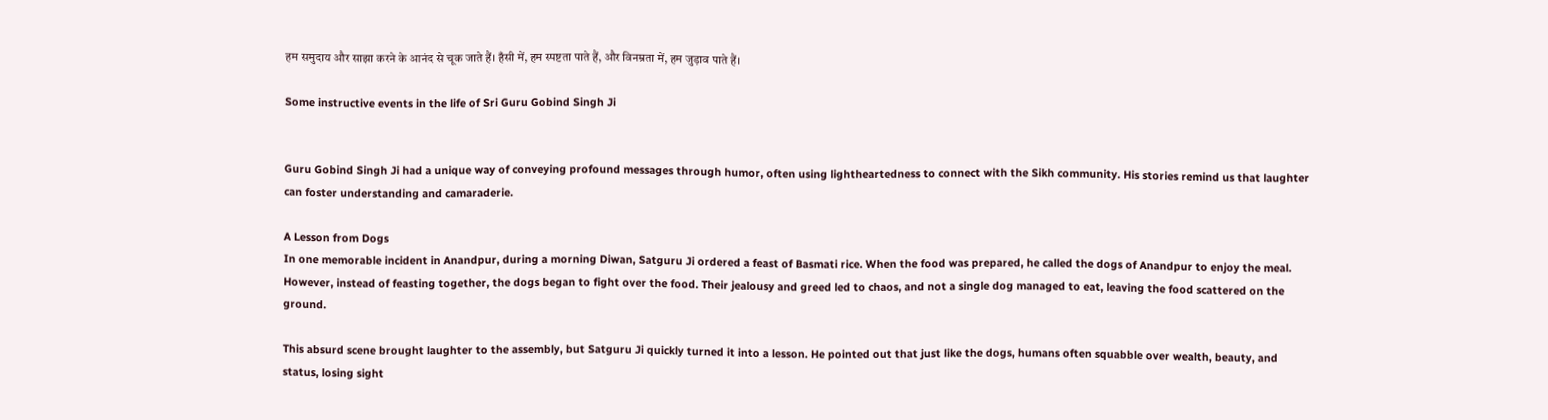हम समुदाय और साझा करने के आनंद से चूक जाते हैं। हँसी में, हम स्पष्टता पाते हैं, और विनम्रता में, हम जुड़ाव पाते हैं।

Some instructive events in the life of Sri Guru Gobind Singh Ji


Guru Gobind Singh Ji had a unique way of conveying profound messages through humor, often using lightheartedness to connect with the Sikh community. His stories remind us that laughter can foster understanding and camaraderie.

A Lesson from Dogs
In one memorable incident in Anandpur, during a morning Diwan, Satguru Ji ordered a feast of Basmati rice. When the food was prepared, he called the dogs of Anandpur to enjoy the meal. However, instead of feasting together, the dogs began to fight over the food. Their jealousy and greed led to chaos, and not a single dog managed to eat, leaving the food scattered on the ground.

This absurd scene brought laughter to the assembly, but Satguru Ji quickly turned it into a lesson. He pointed out that just like the dogs, humans often squabble over wealth, beauty, and status, losing sight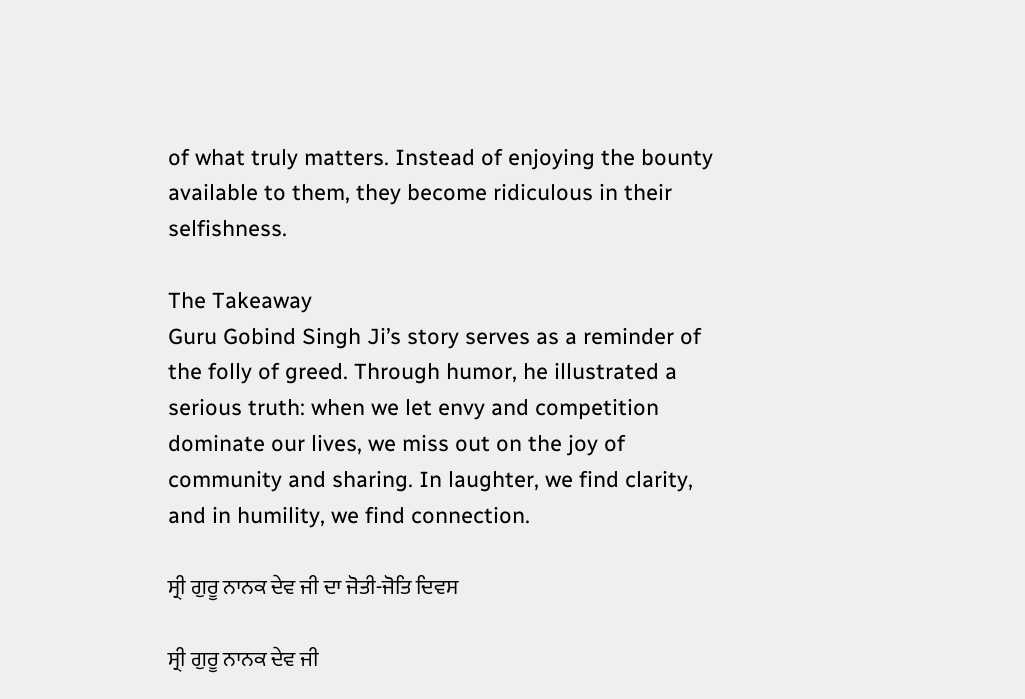of what truly matters. Instead of enjoying the bounty available to them, they become ridiculous in their selfishness.

The Takeaway
Guru Gobind Singh Ji’s story serves as a reminder of the folly of greed. Through humor, he illustrated a serious truth: when we let envy and competition dominate our lives, we miss out on the joy of community and sharing. In laughter, we find clarity, and in humility, we find connection.

ਸ੍ਰੀ ਗੁਰੂ ਨਾਨਕ ਦੇਵ ਜੀ ਦਾ ਜੋਤੀ-ਜੋਤਿ ਦਿਵਸ

ਸ੍ਰੀ ਗੁਰੂ ਨਾਨਕ ਦੇਵ ਜੀ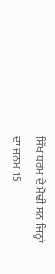ਸਿੱਖ ਧਰਮ ਦੇ ਮੋਢੀ ਸਨ ਜਿਨ੍ਹਾਂ ਦਾ ਜਨਮ 15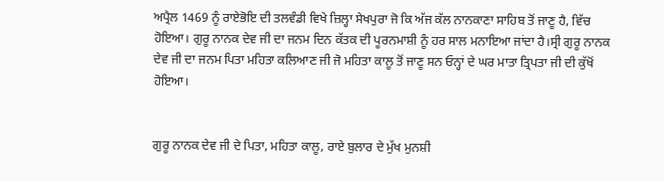ਅਪ੍ਰੈਲ 1469 ਨੂੰ ਰਾਏਭੋਇ ਦੀ ਤਲਵੰਡੀ ਵਿਖੇ ਜ਼ਿਲ੍ਹਾ ਸੇਖਪੁਰਾ ਜੋ ਕਿ ਅੱਜ ਕੱਲ ਨਾਨਕਾਣਾ ਸਾਹਿਬ ਤੋਂ ਜਾਣੂ ਹੈ, ਵਿੱਚ ਹੋਇਆ। ਗੁਰੂ ਨਾਨਕ ਦੇਵ ਜੀ ਦਾ ਜਨਮ ਦਿਨ ਕੱਤਕ ਦੀ ਪੂਰਨਮਾਸ਼ੀ ਨੂੰ ਹਰ ਸਾਲ ਮਨਾਇਆ ਜਾਂਦਾ ਹੈ।ਸ੍ਰੀ ਗੁਰੂ ਨਾਨਕ ਦੇਵ ਜੀ ਦਾ ਜਨਮ ਪਿਤਾ ਮਹਿਤਾ ਕਲਿਆਣ ਜੀ ਜੋ ਮਹਿਤਾ ਕਾਲੂ ਤੋਂ ਜਾਣੂ ਸਨ ਓਨ੍ਹਾਂ ਦੇ ਘਰ ਮਾਤਾ ਤ੍ਰਿਪਤਾ ਜੀ ਦੀ ਕੁੱਖੋਂ ਹੋਇਆ।


ਗੁਰੂ ਨਾਨਕ ਦੇਵ ਜੀ ਦੇ ਪਿਤਾ, ਮਹਿਤਾ ਕਾਲੂ, ਰਾਏ ਬੁਲਾਰ ਦੇ ਮੁੱਖ ਮੁਨਸ਼ੀ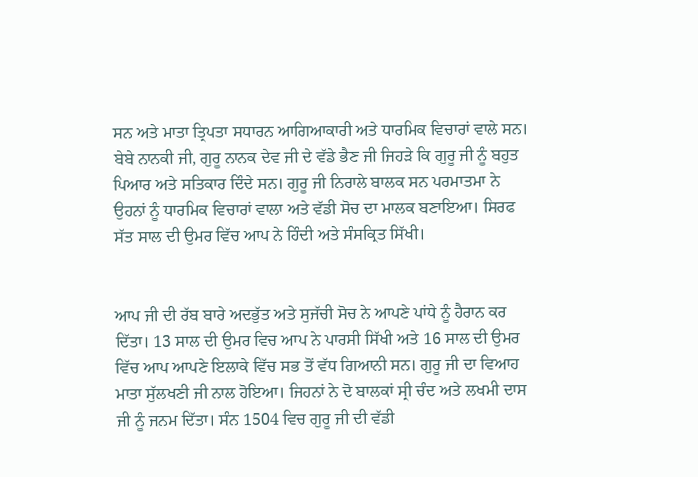ਸਨ ਅਤੇ ਮਾਤਾ ਤ੍ਰਿਪਤਾ ਸਧਾਰਨ ਆਗਿਆਕਾਰੀ ਅਤੇ ਧਾਰਮਿਕ ਵਿਚਾਰਾਂ ਵਾਲੇ ਸਨ। ਬੇਬੇ ਨਾਨਕੀ ਜੀ, ਗੁਰੂ ਨਾਨਕ ਦੇਵ ਜੀ ਦੇ ਵੱਡੇ ਭੈਣ ਜੀ ਜਿਹੜੇ ਕਿ ਗੁਰੂ ਜੀ ਨੂੰ ਬਹੁਤ ਪਿਆਰ ਅਤੇ ਸਤਿਕਾਰ ਦਿੰਦੇ ਸਨ। ਗੁਰੂ ਜੀ ਨਿਰਾਲੇ ਬਾਲਕ ਸਨ ਪਰਮਾਤਮਾ ਨੇ ਉਹਨਾਂ ਨੂੰ ਧਾਰਮਿਕ ਵਿਚਾਰਾਂ ਵਾਲਾ ਅਤੇ ਵੱਡੀ ਸੋਚ ਦਾ ਮਾਲਕ ਬਣਾਇਆ। ਸਿਰਫ ਸੱਤ ਸਾਲ ਦੀ ਉਮਰ ਵਿੱਚ ਆਪ ਨੇ ਹਿੰਦੀ ਅਤੇ ਸੰਸਕ੍ਰਿਤ ਸਿੱਖੀ।


ਆਪ ਜੀ ਦੀ ਰੱਬ ਬਾਰੇ ਅਦਭੁੱਤ ਅਤੇ ਸੁਜੱਚੀ ਸੋਚ ਨੇ ਆਪਣੇ ਪਾਂਧੇ ਨੂੰ ਹੈਰਾਨ ਕਰ ਦਿੱਤਾ। 13 ਸਾਲ ਦੀ ਉਮਰ ਵਿਚ ਆਪ ਨੇ ਪਾਰਸੀ ਸਿੱਖੀ ਅਤੇ 16 ਸਾਲ ਦੀ ਉਮਰ ਵਿੱਚ ਆਪ ਆਪਣੇ ਇਲਾਕੇ ਵਿੱਚ ਸਭ ਤੋਂ ਵੱਧ ਗਿਆਨੀ ਸਨ। ਗੁਰੂ ਜੀ ਦਾ ਵਿਆਹ ਮਾਤਾ ਸੁੱਲਖਣੀ ਜੀ ਨਾਲ ਹੋਇਆ। ਜਿਹਨਾਂ ਨੇ ਦੋ ਬਾਲਕਾਂ ਸ੍ਰੀ ਚੰਦ ਅਤੇ ਲਖਮੀ ਦਾਸ ਜੀ ਨੂੰ ਜਨਮ ਦਿੱਤਾ। ਸੰਨ 1504 ਵਿਚ ਗੁਰੂ ਜੀ ਦੀ ਵੱਡੀ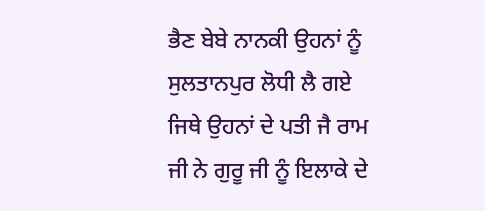ਭੈਣ ਬੇਬੇ ਨਾਨਕੀ ਉਹਨਾਂ ਨੂੰ ਸੁਲਤਾਨਪੁਰ ਲੋਧੀ ਲੈ ਗਏ ਜਿਥੇ ਉਹਨਾਂ ਦੇ ਪਤੀ ਜੈ ਰਾਮ ਜੀ ਨੇ ਗੁਰੂ ਜੀ ਨੂੰ ਇਲਾਕੇ ਦੇ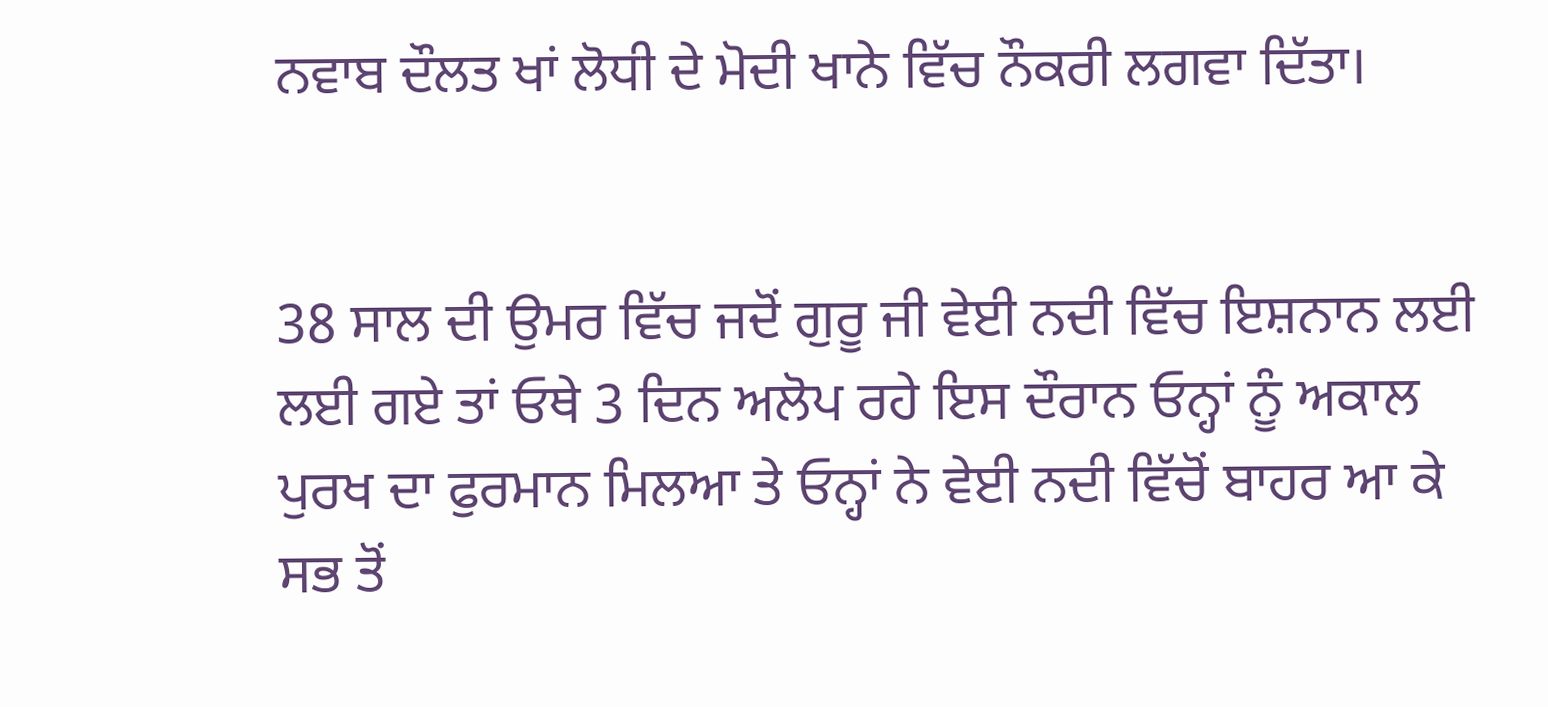ਨਵਾਬ ਦੌਲਤ ਖਾਂ ਲੋਧੀ ਦੇ ਮੋਦੀ ਖਾਨੇ ਵਿੱਚ ਨੌਕਰੀ ਲਗਵਾ ਦਿੱਤਾ।


38 ਸਾਲ ਦੀ ਉਮਰ ਵਿੱਚ ਜਦੋਂ ਗੁਰੂ ਜੀ ਵੇਈ ਨਦੀ ਵਿੱਚ ਇਸ਼ਨਾਨ ਲਈ ਲਈ ਗਏ ਤਾਂ ਓਥੇ 3 ਦਿਨ ਅਲੋਪ ਰਹੇ ਇਸ ਦੌਰਾਨ ਓਨ੍ਹਾਂ ਨੂੰ ਅਕਾਲ ਪੁਰਖ ਦਾ ਫੁਰਮਾਨ ਮਿਲਆ ਤੇ ਓਨ੍ਹਾਂ ਨੇ ਵੇਈ ਨਦੀ ਵਿੱਚੋਂ ਬਾਹਰ ਆ ਕੇ ਸਭ ਤੋਂ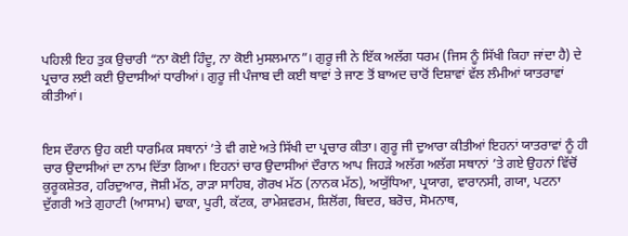ਪਹਿਲੀ ਇਹ ਤੁਕ ਉਚਾਰੀ “ਨਾ ਕੋਈ ਹਿੰਦੂ, ਨਾ ਕੋਈ ਮੁਸਲਮਾਨ”। ਗੁਰੂ ਜੀ ਨੇ ਇੱਕ ਅਲੱਗ ਧਰਮ (ਜਿਸ ਨੂੰ ਸਿੱਖੀ ਕਿਹਾ ਜਾਂਦਾ ਹੈ) ਦੇ ਪ੍ਰਚਾਰ ਲਈ ਕਈ ਉਦਾਸੀਆਂ ਧਾਰੀਆਂ। ਗੁਰੂ ਜੀ ਪੰਜਾਬ ਦੀ ਕਈ ਥਾਵਾਂ ਤੇ ਜਾਣ ਤੋਂ ਬਾਅਦ ਚਾਰੋਂ ਦਿਸ਼ਾਵਾਂ ਵੱਲ ਲੰਮੀਆਂ ਯਾਤਰਾਵਾਂ ਕੀਤੀਆਂ।


ਇਸ ਦੌਰਾਨ ਉਹ ਕਈ ਧਾਰਮਿਕ ਸਥਾਨਾਂ ’ਤੇ ਵੀ ਗਏ ਅਤੇ ਸਿੱਖੀ ਦਾ ਪ੍ਰਚਾਰ ਕੀਤਾ। ਗੁਰੂ ਜੀ ਦੁਆਰਾ ਕੀਤੀਆਂ ਇਹਨਾਂ ਯਾਤਰਾਵਾਂ ਨੂੰ ਹੀ ਚਾਰ ਉਦਾਸੀਆਂ ਦਾ ਨਾਮ ਦਿੱਤਾ ਗਿਆ। ਇਹਨਾਂ ਚਾਰ ਉਦਾਸੀਆਂ ਦੌਰਾਨ ਆਪ ਜਿਹੜੇ ਅਲੱਗ ਅਲੱਗ ਸਥਾਨਾਂ ’ਤੇ ਗਏ ਉਹਨਾਂ ਵਿੱਚੋਂ ਕੁਰੂਕਸ਼ੇਤਰ, ਹਰਿਦੁਆਰ, ਜੋਸ਼ੀ ਮੱਠ, ਰਾੜਾ ਸਾਹਿਬ, ਗੋਰਖ ਮੱਠ (ਨਾਨਕ ਮੱਠ), ਅਯੁੱਧਿਆ, ਪ੍ਰਯਾਗ, ਵਾਰਾਨਸੀ, ਗਯਾ, ਪਟਨਾ ਦੁੱਗਰੀ ਅਤੇ ਗੁਹਾਟੀ (ਆਸਾਮ) ਢਾਕਾ, ਪੂਰੀ, ਕੱਟਕ, ਰਾਮੇਸ਼ਵਰਮ, ਸ਼ਿਲੋਂਗ, ਬਿਦਰ, ਬਰੋਚ, ਸੋਮਨਾਥ,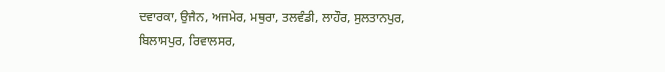ਦਵਾਰਕਾ, ਉਜੈਨ, ਅਜਮੇਰ, ਮਥੁਰਾ, ਤਲਵੰਡੀ, ਲਾਹੌਰ, ਸੁਲਤਾਨਪੁਰ, ਬਿਲਾਸਪੁਰ, ਰਿਵਾਲਸਰ,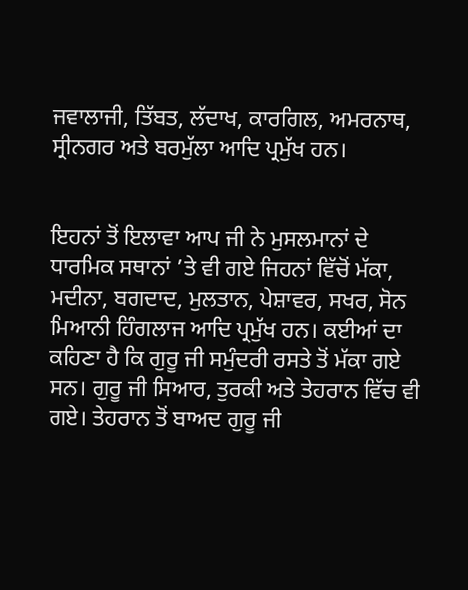ਜਵਾਲਾਜੀ, ਤਿੱਬਤ, ਲੱਦਾਖ, ਕਾਰਗਿਲ, ਅਮਰਨਾਥ, ਸ੍ਰੀਨਗਰ ਅਤੇ ਬਰਮੁੱਲਾ ਆਦਿ ਪ੍ਰਮੁੱਖ ਹਨ।


ਇਹਨਾਂ ਤੋਂ ਇਲਾਵਾ ਆਪ ਜੀ ਨੇ ਮੁਸਲਮਾਨਾਂ ਦੇ ਧਾਰਮਿਕ ਸਥਾਨਾਂ ’ਤੇ ਵੀ ਗਏ ਜਿਹਨਾਂ ਵਿੱਚੋਂ ਮੱਕਾ, ਮਦੀਨਾ, ਬਗਦਾਦ, ਮੁਲਤਾਨ, ਪੇਸ਼ਾਵਰ, ਸਖਰ, ਸੋਨ ਮਿਆਨੀ ਹਿੰਗਲਾਜ ਆਦਿ ਪ੍ਰਮੁੱਖ ਹਨ। ਕਈਆਂ ਦਾ ਕਹਿਣਾ ਹੈ ਕਿ ਗੁਰੂ ਜੀ ਸਮੁੰਦਰੀ ਰਸਤੇ ਤੋਂ ਮੱਕਾ ਗਏ ਸਨ। ਗੁਰੂ ਜੀ ਸਿਆਰ, ਤੁਰਕੀ ਅਤੇ ਤੇਹਰਾਨ ਵਿੱਚ ਵੀ ਗਏ। ਤੇਹਰਾਨ ਤੋਂ ਬਾਅਦ ਗੁਰੂ ਜੀ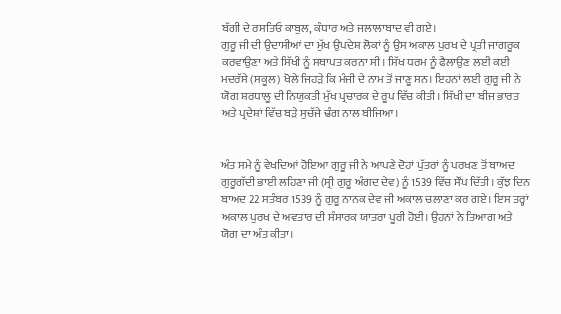ਬੱਗੀ ਦੇ ਰਸਤਿਓ ਕਾਬੁਲ, ਕੰਧਾਰ ਅਤੇ ਜਲਾਲਾਬਾਦ ਵੀ ਗਏ।
ਗੁਰੂ ਜੀ ਦੀ ਉਦਾਸੀਆਂ ਦਾ ਮੁੱਖ ਉਪਦੇਸ਼ ਲੋਕਾਂ ਨੂੰ ਉਸ ਅਕਾਲ ਪੁਰਖ ਦੇ ਪ੍ਰਤੀ ਜਾਗਰੂਕ ਕਰਵਾਉਣਾ ਅਤੇ ਸਿੱਖੀ ਨੂੰ ਸਥਾਪਤ ਕਰਨਾ ਸੀ। ਸਿੱਖ ਧਰਮ ਨੂੰ ਫੈਲਾਉਣ ਲਈ ਕਈ ਮਦਰੱਸੇ (ਸਕੂਲ) ਖੋਲੇ ਜਿਹੜੇ ਕਿ ਮੰਜੀ ਦੇ ਨਾਮ ਤੋਂ ਜਾਣੂ ਸਨ। ਇਹਨਾਂ ਲਈ ਗੁਰੂ ਜੀ ਨੇ ਯੋਗ ਸ਼ਰਧਾਲੂ ਦੀ ਨਿਯੁਕਤੀ ਮੁੱਖ ਪ੍ਰਚਾਰਕ ਦੇ ਰੂਪ ਵਿੱਚ ਕੀਤੀ। ਸਿੱਖੀ ਦਾ ਬੀਜ ਭਾਰਤ ਅਤੇ ਪ੍ਰਦੇਸ਼ਾਂ ਵਿੱਚ ਬੜੇ ਸੁਚੱਜੇ ਢੰਗ ਨਾਲ ਬੀਜਿਆ।


ਅੰਤ ਸਮੇ ਨੂੰ ਵੇਖਦਿਆਂ ਹੋਇਆ ਗੁਰੂ ਜੀ ਨੇ ਆਪਣੇ ਦੋਹਾਂ ਪੁੱਤਰਾਂ ਨੂੰ ਪਰਖਣ ਤੋਂ ਬਾਅਦ ਗੁਰੂਗੱਦੀ ਭਾਈ ਲਹਿਣਾ ਜੀ (ਸ੍ਰੀ ਗੁਰੂ ਅੰਗਦ ਦੇਵ) ਨੂੰ 1539 ਵਿੱਚ ਸੌਂਪ ਦਿੱਤੀ। ਕੁੱਝ ਦਿਨ ਬਾਅਦ 22 ਸਤੰਬਰ 1539 ਨੂੰ ਗੁਰੂ ਨਾਨਕ ਦੇਵ ਜੀ ਅਕਾਲ ਚਲਾਣਾ ਕਰ ਗਏ। ਇਸ ਤਰ੍ਹਾਂ ਅਕਾਲ ਪੁਰਖ ਦੇ ਅਵਤਾਰ ਦੀ ਸੰਸਾਰਕ ਯਾਤਰਾ ਪੂਰੀ ਹੋਈ। ਉਹਨਾਂ ਨੇ ਤਿਆਗ ਅਤੇ ਯੋਗ ਦਾ ਅੰਤ ਕੀਤਾ।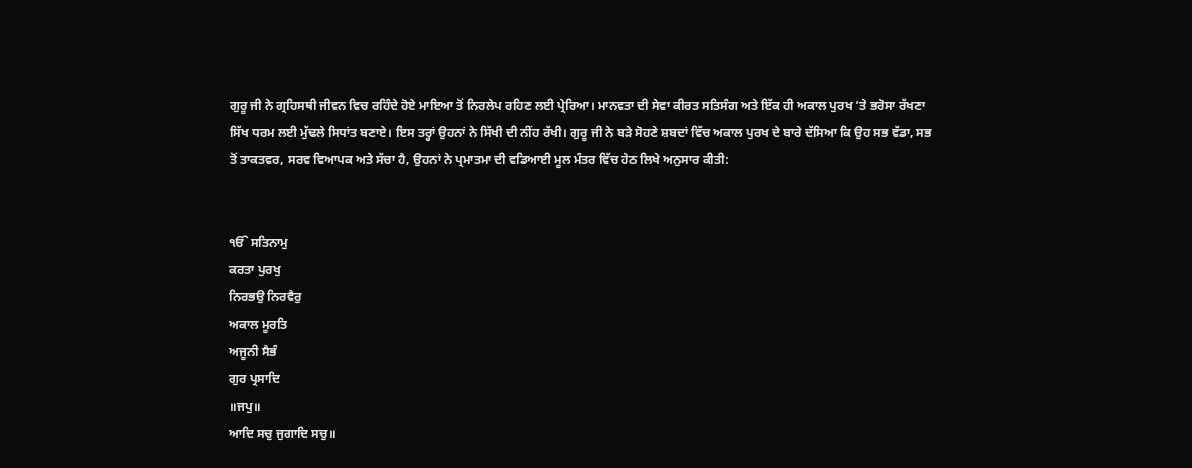ਗੁਰੂ ਜੀ ਨੇ ਗ੍ਰਹਿਸਥੀ ਜੀਵਨ ਵਿਚ ਰਹਿੰਦੇ ਹੋਏ ਮਾਇਆ ਤੋਂ ਨਿਰਲੇਪ ਰਹਿਣ ਲਈ ਪ੍ਰੇਰਿਆ। ਮਾਨਵਤਾ ਦੀ ਸੇਵਾ ਕੀਰਤ ਸਤਿਸੰਗ ਅਤੇ ਇੱਕ ਹੀ ਅਕਾਲ ਪੁਰਖ ’ਤੇ ਭਰੋਸਾ ਰੱਖਣਾ ਸਿੱਖ ਧਰਮ ਲਈ ਮੁੱਢਲੇ ਸਿਧਾਂਤ ਬਣਾਏ। ਇਸ ਤਰ੍ਹਾਂ ਉਹਨਾਂ ਨੇ ਸਿੱਖੀ ਦੀ ਨੀਂਹ ਰੱਖੀ। ਗੁਰੂ ਜੀ ਨੇ ਬੜੇ ਸੋਹਣੇ ਸ਼ਬਦਾਂ ਵਿੱਚ ਅਕਾਲ ਪੁਰਖ ਦੇ ਬਾਰੇ ਦੱਸਿਆ ਕਿ ਉਹ ਸਭ ਵੱਡਾ, ਸਭ ਤੋਂ ਤਾਕਤਵਰ, ਸਰਵ ਵਿਆਪਕ ਅਤੇ ਸੱਚਾ ਹੈ, ਉਹਨਾਂ ਨੇ ਪ੍ਰਮਾਤਮਾ ਦੀ ਵਡਿਆਈ ਮੂਲ ਮੰਤਰ ਵਿੱਚ ਹੇਠ ਲਿਖੇ ਅਨੁਸਾਰ ਕੀਤੀ:


ੴ ਸਤਿਨਾਮੁ
ਕਰਤਾ ਪੁਰਖੁ
ਨਿਰਭਉ ਨਿਰਵੈਰੁ
ਅਕਾਲ ਮੂਰਤਿ
ਅਜੂਨੀ ਸੈਭੰ
ਗੁਰ ਪ੍ਰਸਾਦਿ
॥ਜਪੁ॥
ਆਦਿ ਸਚੁ ਜੁਗਾਦਿ ਸਚੁ॥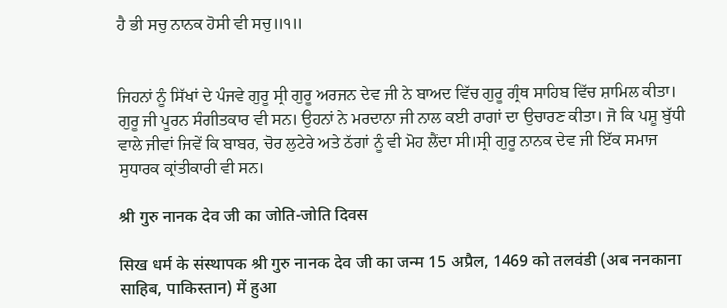ਹੈ ਭੀ ਸਚੁ ਨਾਨਕ ਹੋਸੀ ਵੀ ਸਚੁ॥੧॥


ਜਿਹਨਾਂ ਨੂੰ ਸਿੱਖਾਂ ਦੇ ਪੰਜਵੇ ਗੁਰੂ ਸ੍ਰੀ ਗੁਰੂ ਅਰਜਨ ਦੇਵ ਜੀ ਨੇ ਬਾਅਦ ਵਿੱਚ ਗੁਰੂ ਗ੍ਰੰਥ ਸਾਹਿਬ ਵਿੱਚ ਸ਼ਾਮਿਲ ਕੀਤਾ। ਗੁਰੂ ਜੀ ਪੂਰਨ ਸੰਗੀਤਕਾਰ ਵੀ ਸਨ। ਉਹਨਾਂ ਨੇ ਮਰਦਾਨਾ ਜੀ ਨਾਲ ਕਈ ਰਾਗਾਂ ਦਾ ਉਚਾਰਣ ਕੀਤਾ। ਜੋ ਕਿ ਪਸ਼ੂ ਬੁੱਧੀ ਵਾਲੇ ਜੀਵਾਂ ਜਿਵੇਂ ਕਿ ਬਾਬਰ, ਚੋਰ ਲੁਟੇਰੇ ਅਤੇ ਠੱਗਾਂ ਨੂੰ ਵੀ ਮੋਹ ਲੈਂਦਾ ਸੀ।ਸ੍ਰੀ ਗੁਰੂ ਨਾਨਕ ਦੇਵ ਜੀ ਇੱਕ ਸਮਾਜ ਸੁਧਾਰਕ ਕ੍ਰਾਂਤੀਕਾਰੀ ਵੀ ਸਨ।

श्री गुरु नानक देव जी का जोति-जोति दिवस

सिख धर्म के संस्थापक श्री गुरु नानक देव जी का जन्म 15 अप्रैल, 1469 को तलवंडी (अब ननकाना साहिब, पाकिस्तान) में हुआ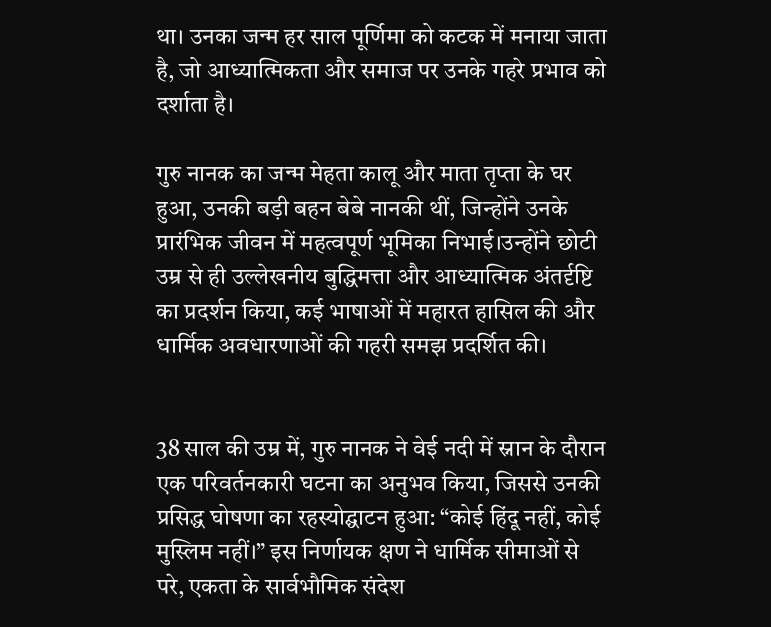था। उनका जन्म हर साल पूर्णिमा को कटक में मनाया जाता है, जो आध्यात्मिकता और समाज पर उनके गहरे प्रभाव को दर्शाता है।

गुरु नानक का जन्म मेहता कालू और माता तृप्ता के घर हुआ, उनकी बड़ी बहन बेबे नानकी थीं, जिन्होंने उनके प्रारंभिक जीवन में महत्वपूर्ण भूमिका निभाई।उन्होंने छोटी उम्र से ही उल्लेखनीय बुद्धिमत्ता और आध्यात्मिक अंतर्दृष्टि का प्रदर्शन किया, कई भाषाओं में महारत हासिल की और धार्मिक अवधारणाओं की गहरी समझ प्रदर्शित की।


38 साल की उम्र में, गुरु नानक ने वेई नदी में स्नान के दौरान एक परिवर्तनकारी घटना का अनुभव किया, जिससे उनकी प्रसिद्ध घोषणा का रहस्योद्घाटन हुआ: “कोई हिंदू नहीं, कोई मुस्लिम नहीं।” इस निर्णायक क्षण ने धार्मिक सीमाओं से परे, एकता के सार्वभौमिक संदेश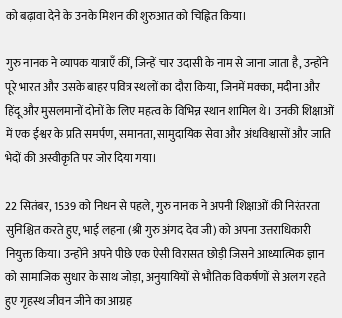को बढ़ावा देने के उनके मिशन की शुरुआत को चिह्नित किया।

गुरु नानक ने व्यापक यात्राएँ कीं, जिन्हें चार उदासी के नाम से जाना जाता है, उन्होंने पूरे भारत और उसके बाहर पवित्र स्थलों का दौरा किया, जिनमें मक्का, मदीना और हिंदू और मुसलमानों दोनों के लिए महत्व के विभिन्न स्थान शामिल थे। उनकी शिक्षाओं में एक ईश्वर के प्रति समर्पण, समानता, सामुदायिक सेवा और अंधविश्वासों और जाति भेदों की अस्वीकृति पर जोर दिया गया।

22 सितंबर, 1539 को निधन से पहले, गुरु नानक ने अपनी शिक्षाओं की निरंतरता सुनिश्चित करते हुए, भाई लहना (श्री गुरु अंगद देव जी) को अपना उत्तराधिकारी नियुक्त किया। उन्होंने अपने पीछे एक ऐसी विरासत छोड़ी जिसने आध्यात्मिक ज्ञान को सामाजिक सुधार के साथ जोड़ा, अनुयायियों से भौतिक विकर्षणों से अलग रहते हुए गृहस्थ जीवन जीने का आग्रह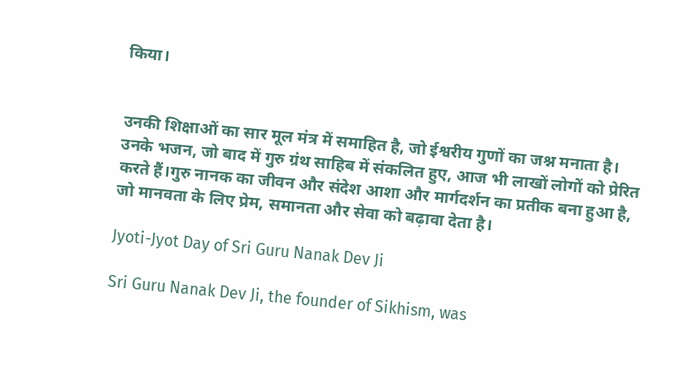किया।


उनकी शिक्षाओं का सार मूल मंत्र में समाहित है, जो ईश्वरीय गुणों का जश्न मनाता है। उनके भजन, जो बाद में गुरु ग्रंथ साहिब में संकलित हुए, आज भी लाखों लोगों को प्रेरित करते हैं।गुरु नानक का जीवन और संदेश आशा और मार्गदर्शन का प्रतीक बना हुआ है, जो मानवता के लिए प्रेम, समानता और सेवा को बढ़ावा देता है।

Jyoti-Jyot Day of Sri Guru Nanak Dev Ji

Sri Guru Nanak Dev Ji, the founder of Sikhism, was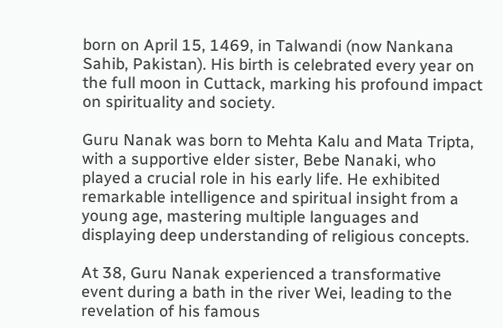born on April 15, 1469, in Talwandi (now Nankana Sahib, Pakistan). His birth is celebrated every year on the full moon in Cuttack, marking his profound impact on spirituality and society.

Guru Nanak was born to Mehta Kalu and Mata Tripta, with a supportive elder sister, Bebe Nanaki, who played a crucial role in his early life. He exhibited remarkable intelligence and spiritual insight from a young age, mastering multiple languages and displaying deep understanding of religious concepts.

At 38, Guru Nanak experienced a transformative event during a bath in the river Wei, leading to the revelation of his famous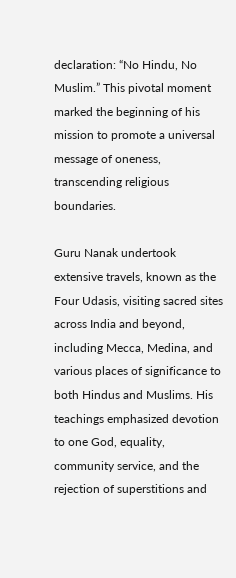declaration: “No Hindu, No Muslim.” This pivotal moment marked the beginning of his mission to promote a universal message of oneness, transcending religious boundaries.

Guru Nanak undertook extensive travels, known as the Four Udasis, visiting sacred sites across India and beyond, including Mecca, Medina, and various places of significance to both Hindus and Muslims. His teachings emphasized devotion to one God, equality, community service, and the rejection of superstitions and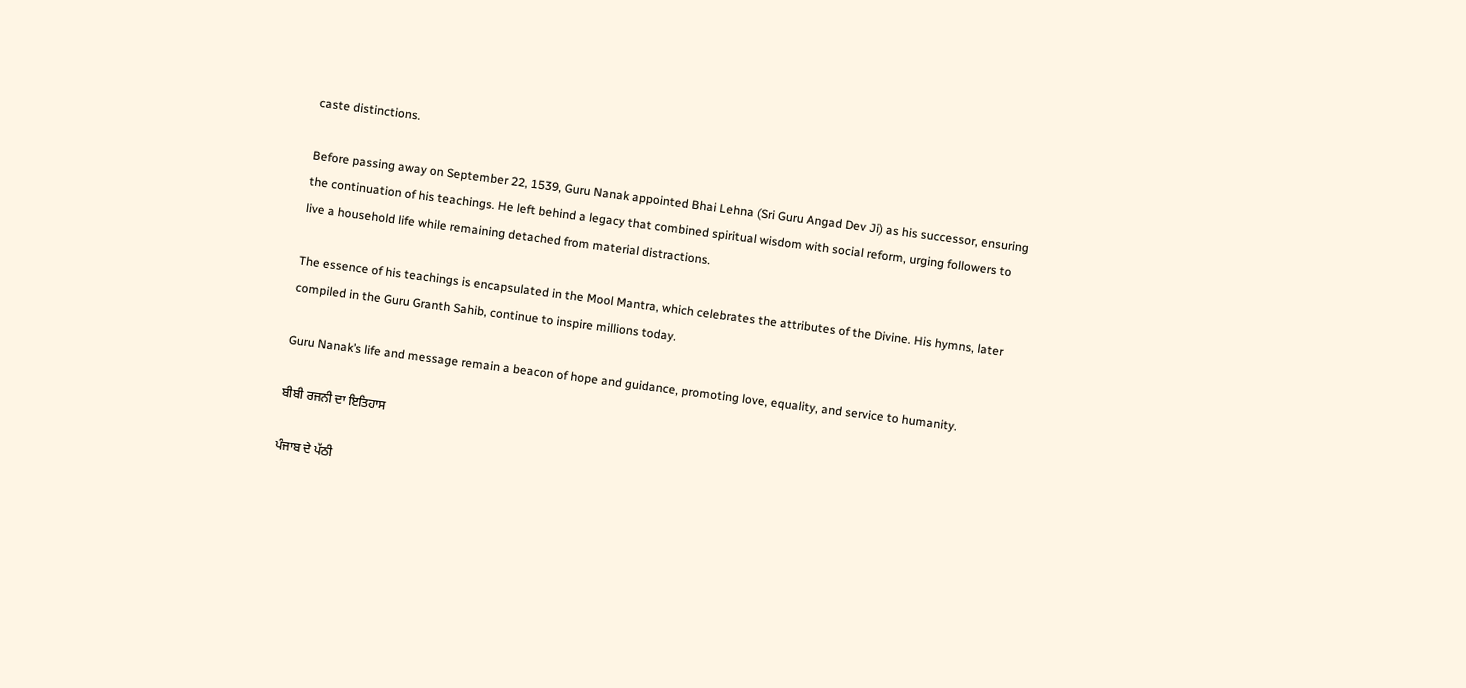caste distinctions.

Before passing away on September 22, 1539, Guru Nanak appointed Bhai Lehna (Sri Guru Angad Dev Ji) as his successor, ensuring the continuation of his teachings. He left behind a legacy that combined spiritual wisdom with social reform, urging followers to live a household life while remaining detached from material distractions.

The essence of his teachings is encapsulated in the Mool Mantra, which celebrates the attributes of the Divine. His hymns, later compiled in the Guru Granth Sahib, continue to inspire millions today.

Guru Nanak’s life and message remain a beacon of hope and guidance, promoting love, equality, and service to humanity.

ਬੀਬੀ ਰਜਨੀ ਦਾ ਇਤਿਹਾਸ

ਪੰਜਾਬ ਦੇ ਪੱਠੀ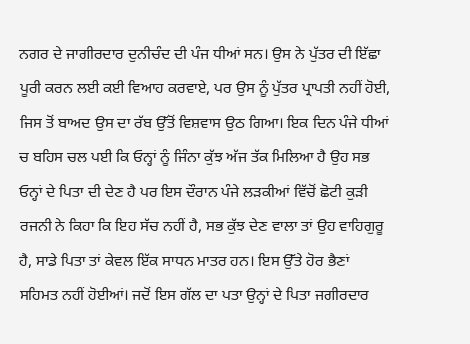ਨਗਰ ਦੇ ਜਾਗੀਰਦਾਰ ਦੁਨੀਚੰਦ ਦੀ ਪੰਜ ਧੀਆਂ ਸਨ। ਉਸ ਨੇ ਪੁੱਤਰ ਦੀ ਇੱਛਾ ਪੂਰੀ ਕਰਨ ਲਈ ਕਈ ਵਿਆਹ ਕਰਵਾਏ, ਪਰ ਉਸ ਨੂੰ ਪੁੱਤਰ ਪ੍ਰਾਪਤੀ ਨਹੀਂ ਹੋਈ, ਜਿਸ ਤੋਂ ਬਾਅਦ ਉਸ ਦਾ ਰੱਬ ਉੱਤੋਂ ਵਿਸ਼ਵਾਸ ਉਠ ਗਿਆ। ਇਕ ਦਿਨ ਪੰਜੇ ਧੀਆਂ ਚ ਬਹਿਸ ਚਲ ਪਈ ਕਿ ਓਨ੍ਹਾਂ ਨੂੰ ਜਿੰਨਾ ਕੁੱਝ ਅੱਜ ਤੱਕ ਮਿਲਿਆ ਹੈ ਉਹ ਸਭ ਓਨ੍ਹਾਂ ਦੇ ਪਿਤਾ ਦੀ ਦੇਣ ਹੈ ਪਰ ਇਸ ਦੌਰਾਨ ਪੰਜੇ ਲੜਕੀਆਂ ਵਿੱਚੋਂ ਛੋਟੀ ਕੁੜੀ ਰਜਨੀ ਨੇ ਕਿਹਾ ਕਿ ਇਹ ਸੱਚ ਨਹੀਂ ਹੈ, ਸਭ ਕੁੱਝ ਦੇਣ ਵਾਲਾ ਤਾਂ ਉਹ ਵਾਹਿਗੁਰੂ ਹੈ, ਸਾਡੇ ਪਿਤਾ ਤਾਂ ਕੇਵਲ ਇੱਕ ਸਾਧਨ ਮਾਤਰ ਹਨ। ਇਸ ਉੱਤੇ ਹੋਰ ਭੈਣਾਂ ਸਹਿਮਤ ਨਹੀਂ ਹੋਈਆਂ। ਜਦੋਂ ਇਸ ਗੱਲ ਦਾ ਪਤਾ ਉਨ੍ਹਾਂ ਦੇ ਪਿਤਾ ਜਗੀਰਦਾਰ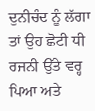ਦੁਨੀਚੰਦ ਨੂੰ ਲੱਗਾ ਤਾਂ ਉਹ ਛੋਟੀ ਧੀ ਰਜਨੀ ਉੱਤੇ ਵਰ੍ਹ ਪਿਆ ਅਤੇ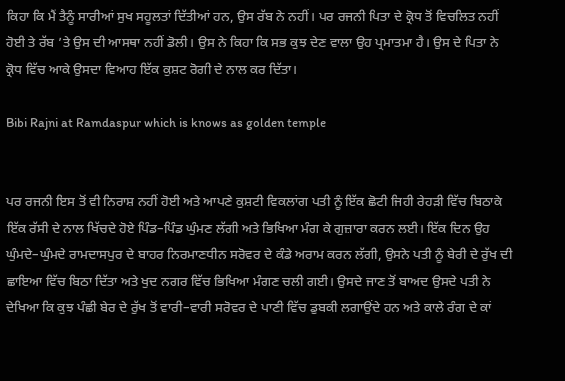ਕਿਹਾ ਕਿ ਮੈਂ ਤੈਨੂੰ ਸਾਰੀਆਂ ਸੁਖ ਸਹੂਲਤਾਂ ਦਿੱਤੀਆਂ ਹਨ, ਉਸ ਰੱਬ ਨੇ ਨਹੀਂ। ਪਰ ਰਜਨੀ ਪਿਤਾ ਦੇ ਕ੍ਰੋਧ ਤੋਂ ਵਿਚਲਿਤ ਨਹੀਂ ਹੋਈ ਤੇ ਰੱਬ ’ਤੇ ਉਸ ਦੀ ਆਸਥਾ ਨਹੀਂ ਡੋਲੀ। ਉਸ ਨੇ ਕਿਹਾ ਕਿ ਸਭ ਕੁਝ ਦੇਣ ਵਾਲਾ ਉਹ ਪ੍ਰਮਾਤਮਾ ਹੈ। ਉਸ ਦੇ ਪਿਤਾ ਨੇ ਕ੍ਰੋਧ ਵਿੱਚ ਆਕੇ ਉਸਦਾ ਵਿਆਹ ਇੱਕ ਕੁਸ਼ਟ ਰੋਗੀ ਦੇ ਨਾਲ ਕਰ ਦਿੱਤਾ।

Bibi Rajni at Ramdaspur which is knows as golden temple


ਪਰ ਰਜਨੀ ਇਸ ਤੋਂ ਵੀ ਨਿਰਾਸ਼ ਨਹੀਂ ਹੋਈ ਅਤੇ ਆਪਣੇ ਕੁਸ਼ਟੀ ਵਿਕਲਾਂਗ ਪਤੀ ਨੂੰ ਇੱਕ ਛੋਟੀ ਜਿਹੀ ਰੇਹੜੀ ਵਿੱਚ ਬਿਠਾਕੇ ਇੱਕ ਰੱਸੀ ਦੇ ਨਾਲ ਖਿੱਚਦੇ ਹੋਏ ਪਿੰਡ–ਪਿੰਡ ਘੁੰਮਣ ਲੱਗੀ ਅਤੇ ਭਿਖਿਆ ਮੰਗ ਕੇ ਗੁਜ਼ਾਰਾ ਕਰਨ ਲਈ। ਇੱਕ ਦਿਨ ਉਹ ਘੁੰਮਦੇ–ਘੁੰਮਦੇ ਰਾਮਦਾਸਪੁਰ ਦੇ ਬਾਹਰ ਨਿਰਮਾਣਧੀਨ ਸਰੋਵਰ ਦੇ ਕੰਡੇ ਅਰਾਮ ਕਰਨ ਲੱਗੀ, ਉਸਨੇ ਪਤੀ ਨੂੰ ਬੇਰੀ ਦੇ ਰੁੱਖ ਦੀ ਛਾਇਆ ਵਿੱਚ ਬਿਠਾ ਦਿੱਤਾ ਅਤੇ ਖੁਦ ਨਗਰ ਵਿੱਚ ਭਿਖਿਆ ਮੰਗਣ ਚਲੀ ਗਈ। ਉਸਦੇ ਜਾਣ ਤੋਂ ਬਾਅਦ ਉਸਦੇ ਪਤੀ ਨੇ ਦੇਖਿਆ ਕਿ ਕੁਝ ਪੰਛੀ ਬੇਰ ਦੇ ਰੁੱਖ ਤੋਂ ਵਾਰੀ–ਵਾਰੀ ਸਰੋਵਰ ਦੇ ਪਾਣੀ ਵਿੱਚ ਡੁਬਕੀ ਲਗਾਉਂਦੇ ਹਨ ਅਤੇ ਕਾਲੇ ਰੰਗ ਦੇ ਕਾਂ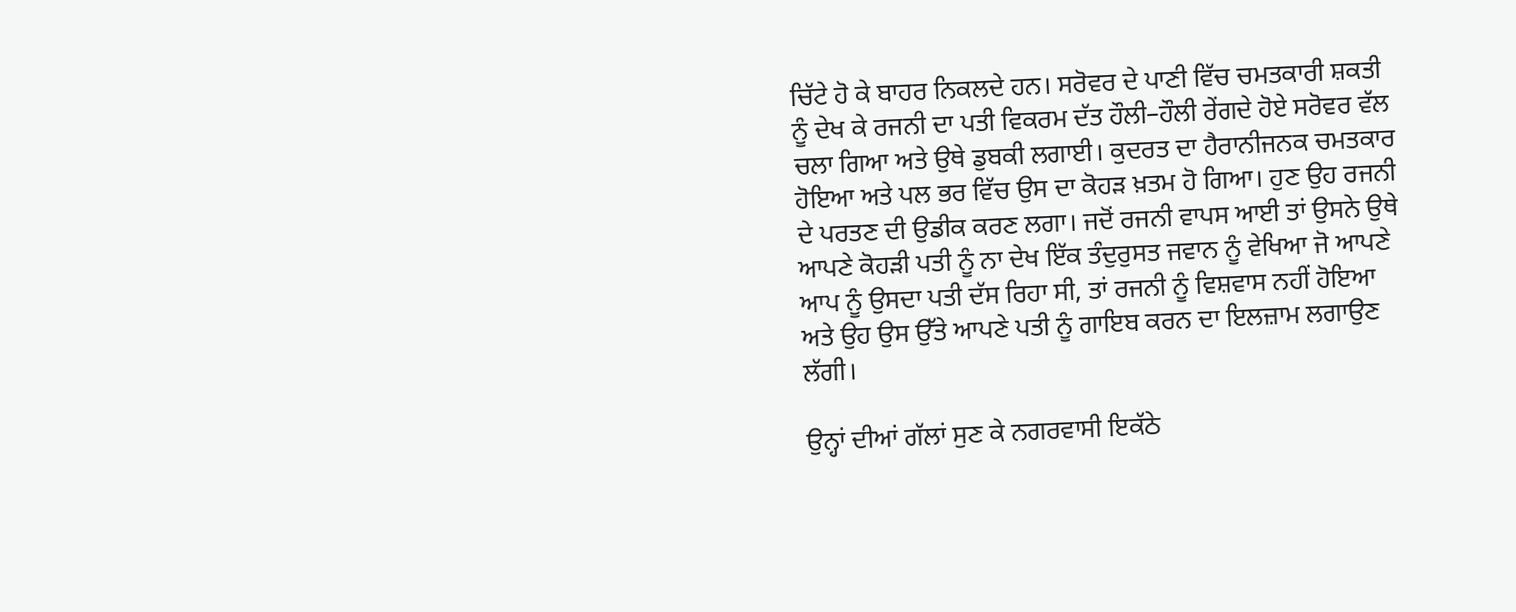ਚਿੱਟੇ ਹੋ ਕੇ ਬਾਹਰ ਨਿਕਲਦੇ ਹਨ। ਸਰੋਵਰ ਦੇ ਪਾਣੀ ਵਿੱਚ ਚਮਤਕਾਰੀ ਸ਼ਕਤੀ ਨੂੰ ਦੇਖ ਕੇ ਰਜਨੀ ਦਾ ਪਤੀ ਵਿਕਰਮ ਦੱਤ ਹੌਲੀ–ਹੌਲੀ ਰੇਂਗਦੇ ਹੋਏ ਸਰੋਵਰ ਵੱਲ ਚਲਾ ਗਿਆ ਅਤੇ ਉਥੇ ਡੁਬਕੀ ਲਗਾਈ। ਕੁਦਰਤ ਦਾ ਹੈਰਾਨੀਜਨਕ ਚਮਤਕਾਰ ਹੋਇਆ ਅਤੇ ਪਲ ਭਰ ਵਿੱਚ ਉਸ ਦਾ ਕੋਹੜ ਖ਼ਤਮ ਹੋ ਗਿਆ। ਹੁਣ ਉਹ ਰਜਨੀ ਦੇ ਪਰਤਣ ਦੀ ਉਡੀਕ ਕਰਣ ਲਗਾ। ਜਦੋਂ ਰਜਨੀ ਵਾਪਸ ਆਈ ਤਾਂ ਉਸਨੇ ਉਥੇ ਆਪਣੇ ਕੋਹੜੀ ਪਤੀ ਨੂੰ ਨਾ ਦੇਖ ਇੱਕ ਤੰਦੁਰੁਸਤ ਜਵਾਨ ਨੂੰ ਵੇਖਿਆ ਜੋ ਆਪਣੇ ਆਪ ਨੂੰ ਉਸਦਾ ਪਤੀ ਦੱਸ ਰਿਹਾ ਸੀ, ਤਾਂ ਰਜਨੀ ਨੂੰ ਵਿਸ਼ਵਾਸ ਨਹੀਂ ਹੋਇਆ ਅਤੇ ਉਹ ਉਸ ਉੱਤੇ ਆਪਣੇ ਪਤੀ ਨੂੰ ਗਾਇਬ ਕਰਨ ਦਾ ਇਲਜ਼ਾਮ ਲਗਾਉਣ ਲੱਗੀ।

ਉਨ੍ਹਾਂ ਦੀਆਂ ਗੱਲਾਂ ਸੁਣ ਕੇ ਨਗਰਵਾਸੀ ਇਕੱਠੇ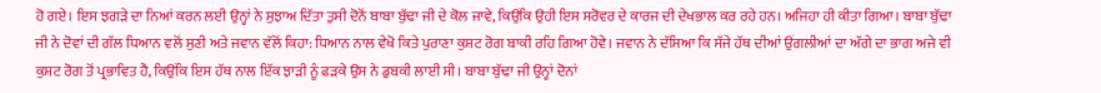ਹੋ ਗਏ। ਇਸ ਝਗੜੇ ਦਾ ਨਿਆਂ ਕਰਨ ਲਈ ਉਨ੍ਹਾਂ ਨੇ ਸੁਝਾਅ ਦਿੱਤਾ ਤੁਸੀ ਦੋਨੋਂ ਬਾਬਾ ਬੁੱਢਾ ਜੀ ਦੇ ਕੋਲ ਜਾਵੇ, ਕਿਉਂਕਿ ਉਹੀ ਇਸ ਸਰੋਵਰ ਦੇ ਕਾਰਜ ਦੀ ਦੇਖਭਾਲ ਕਰ ਰਹੇ ਹਨ। ਅਜਿਹਾ ਹੀ ਕੀਤਾ ਗਿਆ। ਬਾਬਾ ਬੁੱਢਾ ਜੀ ਨੇ ਦੋਵਾਂ ਦੀ ਗੱਲ ਧਿਆਨ ਵਲੋਂ ਸੁਣੀ ਅਤੇ ਜਵਾਨ ਵੱਲੋਂ ਕਿਹਾ: ਧਿਆਨ ਨਾਲ ਵੇਖੋ ਕਿਤੇ ਪੁਰਾਣਾ ਕੁਸ਼ਟ ਰੋਗ ਬਾਕੀ ਰਹਿ ਗਿਆ ਹੋਵੇ। ਜਵਾਨ ਨੇ ਦੱਸਿਆ ਕਿ ਸੱਜੇ ਹੱਥ ਦੀਆਂ ਉਂਗਲੀਆਂ ਦਾ ਅੱਗੇ ਦਾ ਭਾਗ ਅਜੇ ਵੀ ਕੁਸ਼ਟ ਰੋਗ ਤੋਂ ਪ੍ਰਭਾਵਿਤ ਹੈ, ਕਿਉਂਕਿ ਇਸ ਹੱਥ ਨਾਲ ਇੱਕ ਝਾੜੀ ਨੂੰ ਫੜਕੇ ਉਸ ਨੇ ਡੁਬਕੀ ਲਾਈ ਸੀ। ਬਾਬਾ ਬੁੱਢਾ ਜੀ ਉਨ੍ਹਾਂ ਦੋਨਾਂ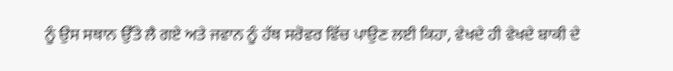ਨੂੰ ਉਸ ਸਥਾਨ ਉੱਤੇ ਲੈ ਗਏ ਅਤੇ ਜਵਾਨ ਨੂੰ ਹੱਥ ਸਰੋਵਰ ਵਿੱਚ ਪਾਉਣ ਲਈ ਕਿਹਾ, ਵੇਖਦੇ ਹੀ ਵੇਖਦੇ ਬਾਕੀ ਦੇ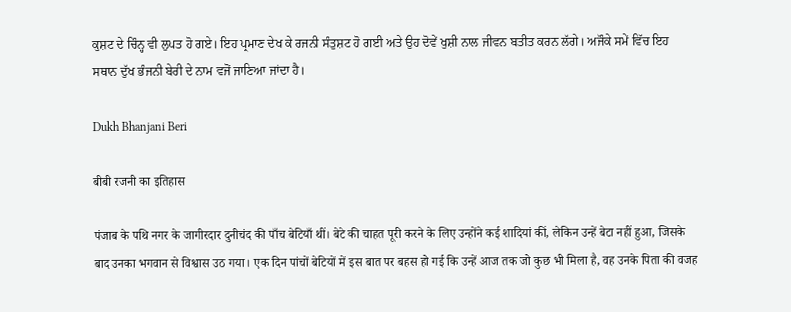ਕੁਸ਼ਟ ਦੇ ਚਿੰਨ੍ਹ ਵੀ ਲੁਪਤ ਹੋ ਗਏ। ਇਹ ਪ੍ਰਮਾਣ ਦੇਖ ਕੇ ਰਜਨੀ ਸੰਤੁਸ਼ਟ ਹੋ ਗਈ ਅਤੇ ਉਹ ਦੋਵੇਂ ਖੁਸ਼ੀ ਨਾਲ ਜੀਵਨ ਬਤੀਤ ਕਰਨ ਲੱਗੇ। ਅਜੌਕੇ ਸਮੇਂ ਵਿੱਚ ਇਹ ਸਥਾਨ ਦੁੱਖ ਭੰਜਨੀ ਬੇਰੀ ਦੇ ਨਾਮ ਵਜੋਂ ਜਾਣਿਆ ਜਾਂਦਾ ਹੈ।

Dukh Bhanjani Beri

बीबी रजनी का इतिहास

पंजाब के पथि नगर के जागीरदार दुनीचंद की पाँच बेटियाँ थीं। बेटे की चाहत पूरी करने के लिए उन्होंने कई शादियां कीं, लेकिन उन्हें बेटा नहीं हुआ, जिसके बाद उनका भगवान से विश्वास उठ गया। एक दिन पांचों बेटियों में इस बात पर बहस हो गई कि उन्हें आज तक जो कुछ भी मिला है, वह उनके पिता की वजह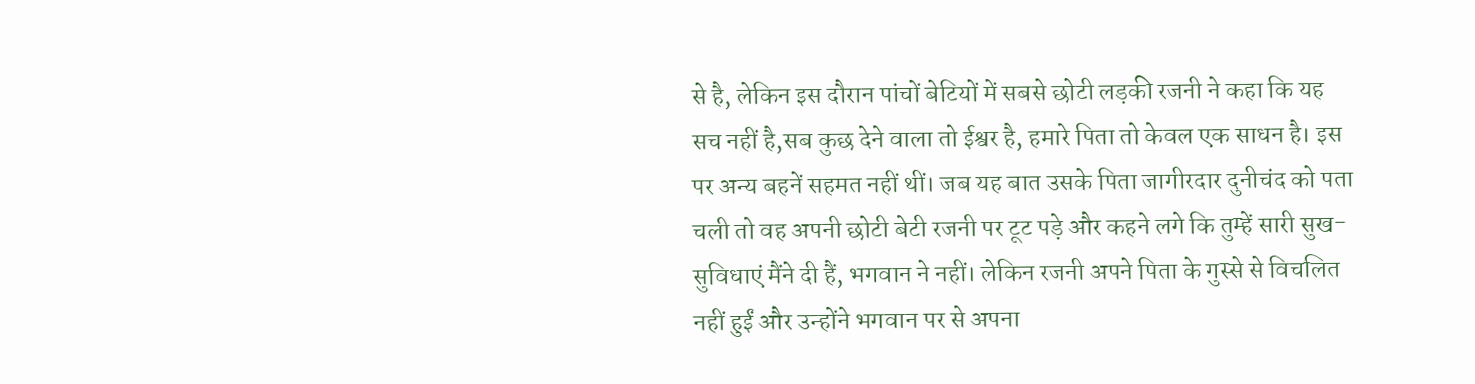से है, लेकिन इस दौरान पांचों बेटियों में सबसे छोटी लड़की रजनी ने कहा कि यह सच नहीं है,सब कुछ देने वाला तो ईश्वर है, हमारे पिता तो केवल एक साधन है। इस पर अन्य बहनें सहमत नहीं थीं। जब यह बात उसके पिता जागीरदार दुनीचंद को पता चली तो वह अपनी छोटी बेटी रजनी पर टूट पड़े और कहने लगे कि तुम्हें सारी सुख-सुविधाएं मैंने दी हैं, भगवान ने नहीं। लेकिन रजनी अपने पिता के गुस्से से विचलित नहीं हुईं और उन्होंने भगवान पर से अपना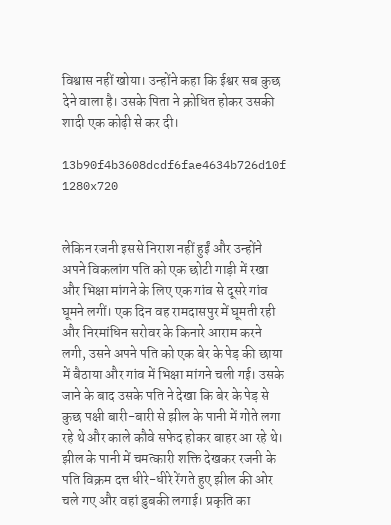विश्वास नहीं खोया। उन्होंने कहा कि ईश्वर सब कुछ देने वाला है। उसके पिता ने क्रोधित होकर उसकी शादी एक कोढ़ी से कर दी।

13b90f4b3608dcdf6fae4634b726d10f 1280x720


लेकिन रजनी इससे निराश नहीं हुईं और उन्होंने अपने विकलांग पति को एक छोटी गाड़ी में रखा और भिक्षा मांगने के लिए एक गांव से दूसरे गांव घूमने लगीं। एक दिन वह रामदासपुर में घूमती रही और निरमांधिन सरोवर के किनारे आराम करने लगी, उसने अपने पति को एक बेर के पेड़ की छाया में बैठाया और गांव में भिक्षा मांगने चली गई। उसके जाने के बाद उसके पति ने देखा कि बेर के पेड़ से कुछ पक्षी बारी-बारी से झील के पानी में गोते लगा रहे थे और काले कौवे सफेद होकर बाहर आ रहे थे। झील के पानी में चमत्कारी शक्ति देखकर रजनी के पति विक्रम दत्त धीरे-धीरे रेंगते हुए झील की ओर चले गए और वहां डुबकी लगाई। प्रकृति का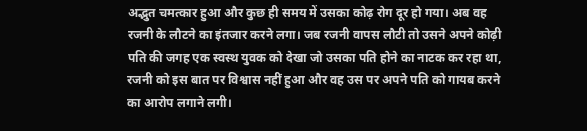अद्भुत चमत्कार हुआ और कुछ ही समय में उसका कोढ़ रोग दूर हो गया। अब वह रजनी के लौटने का इंतजार करने लगा। जब रजनी वापस लौटी तो उसने अपने कोढ़ी पति की जगह एक स्वस्थ युवक को देखा जो उसका पति होने का नाटक कर रहा था, रजनी को इस बात पर विश्वास नहीं हुआ और वह उस पर अपने पति को गायब करने का आरोप लगाने लगी।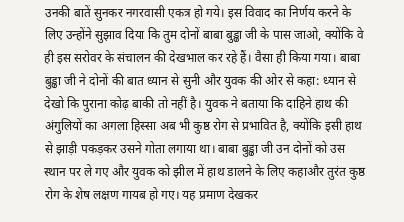उनकी बातें सुनकर नगरवासी एकत्र हो गये। इस विवाद का निर्णय करने के लिए उन्होंने सुझाव दिया कि तुम दोनों बाबा बुड्ढा जी के पास जाओ, क्योंकि वे ही इस सरोवर के संचालन की देखभाल कर रहे हैं। वैसा ही किया गया। बाबा बुड्ढा जी ने दोनों की बात ध्यान से सुनी और युवक की ओर से कहा: ध्यान से देखो कि पुराना कोढ़ बाकी तो नहीं है। युवक ने बताया कि दाहिने हाथ की अंगुलियों का अगला हिस्सा अब भी कुष्ठ रोग से प्रभावित है, क्योंकि इसी हाथ से झाड़ी पकड़कर उसने गोता लगाया था। बाबा बुड्ढा जी उन दोनों को उस स्थान पर ले गए और युवक को झील में हाथ डालने के लिए कहाऔर तुरंत कुष्ठ रोग के शेष लक्षण गायब हो गए। यह प्रमाण देखकर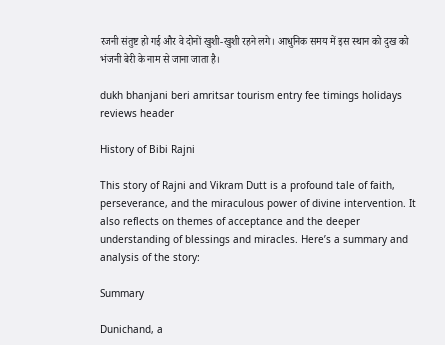रजनी संतुष्ट हो गई और वे दोनों खुशी-खुशी रहने लगे। आधुनिक समय में इस स्थान को दुख को भंजनी बेरी के नाम से जाना जाता है।

dukh bhanjani beri amritsar tourism entry fee timings holidays reviews header

History of Bibi Rajni

This story of Rajni and Vikram Dutt is a profound tale of faith, perseverance, and the miraculous power of divine intervention. It also reflects on themes of acceptance and the deeper understanding of blessings and miracles. Here’s a summary and analysis of the story:

Summary

Dunichand, a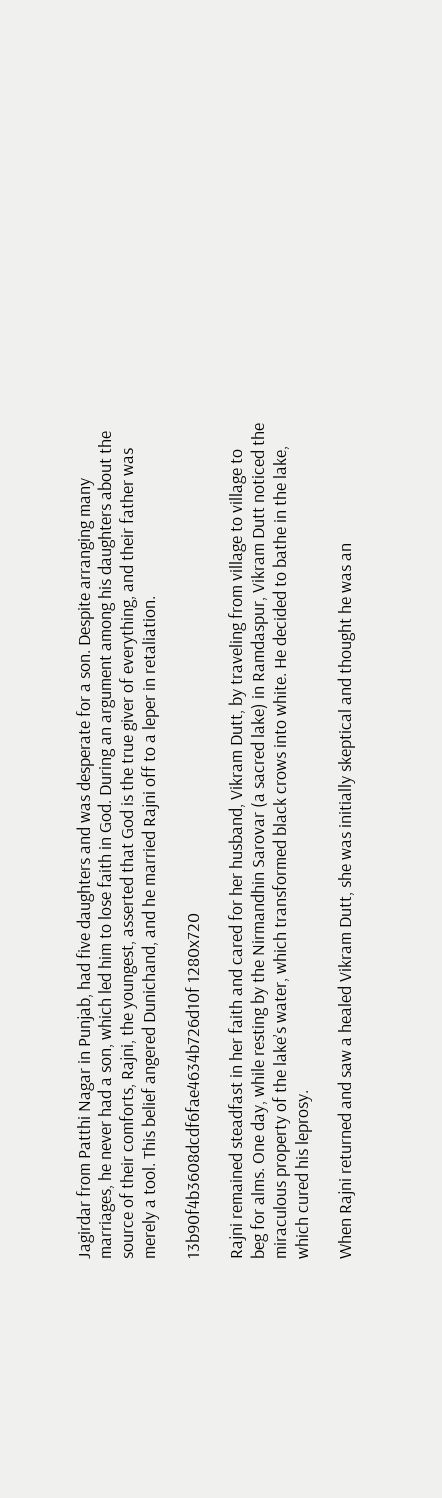Jagirdar from Patthi Nagar in Punjab, had five daughters and was desperate for a son. Despite arranging many marriages, he never had a son, which led him to lose faith in God. During an argument among his daughters about the source of their comforts, Rajni, the youngest, asserted that God is the true giver of everything, and their father was merely a tool. This belief angered Dunichand, and he married Rajni off to a leper in retaliation.

13b90f4b3608dcdf6fae4634b726d10f 1280x720

Rajni remained steadfast in her faith and cared for her husband, Vikram Dutt, by traveling from village to village to beg for alms. One day, while resting by the Nirmandhin Sarovar (a sacred lake) in Ramdaspur, Vikram Dutt noticed the miraculous property of the lake’s water, which transformed black crows into white. He decided to bathe in the lake, which cured his leprosy.

When Rajni returned and saw a healed Vikram Dutt, she was initially skeptical and thought he was an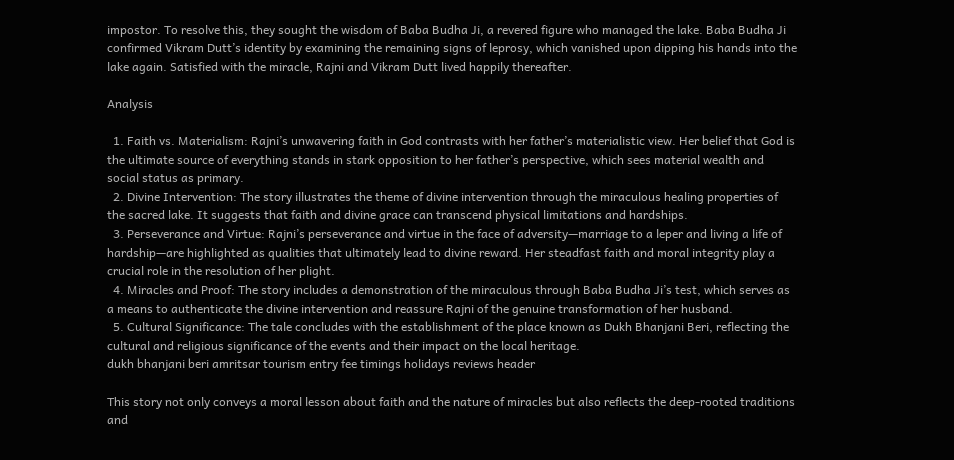impostor. To resolve this, they sought the wisdom of Baba Budha Ji, a revered figure who managed the lake. Baba Budha Ji confirmed Vikram Dutt’s identity by examining the remaining signs of leprosy, which vanished upon dipping his hands into the lake again. Satisfied with the miracle, Rajni and Vikram Dutt lived happily thereafter.

Analysis

  1. Faith vs. Materialism: Rajni’s unwavering faith in God contrasts with her father’s materialistic view. Her belief that God is the ultimate source of everything stands in stark opposition to her father’s perspective, which sees material wealth and social status as primary.
  2. Divine Intervention: The story illustrates the theme of divine intervention through the miraculous healing properties of the sacred lake. It suggests that faith and divine grace can transcend physical limitations and hardships.
  3. Perseverance and Virtue: Rajni’s perseverance and virtue in the face of adversity—marriage to a leper and living a life of hardship—are highlighted as qualities that ultimately lead to divine reward. Her steadfast faith and moral integrity play a crucial role in the resolution of her plight.
  4. Miracles and Proof: The story includes a demonstration of the miraculous through Baba Budha Ji’s test, which serves as a means to authenticate the divine intervention and reassure Rajni of the genuine transformation of her husband.
  5. Cultural Significance: The tale concludes with the establishment of the place known as Dukh Bhanjani Beri, reflecting the cultural and religious significance of the events and their impact on the local heritage.
dukh bhanjani beri amritsar tourism entry fee timings holidays reviews header

This story not only conveys a moral lesson about faith and the nature of miracles but also reflects the deep-rooted traditions and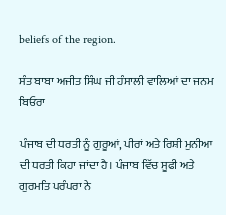beliefs of the region.

ਸੰਤ ਬਾਬਾ ਅਜੀਤ ਸਿੰਘ ਜੀ ਹੰਸਾਲੀ ਵਾਲਿਆਂ ਦਾ ਜਨਮ ਬਿਓਰਾ

ਪੰਜਾਬ ਦੀ ਧਰਤੀ ਨੂੰ ਗੁਰੂਆਂ, ਪੀਰਾਂ ਅਤੇ ਰਿਸ਼ੀ ਮੁਨੀਆ ਦੀ ਧਰਤੀ ਕਿਹਾ ਜਾਂਦਾ ਹੈ। ਪੰਜਾਬ ਵਿੱਚ ਸੂਫੀ ਅਤੇ ਗੁਰਮਤਿ ਪਰੰਪਰਾ ਨੇ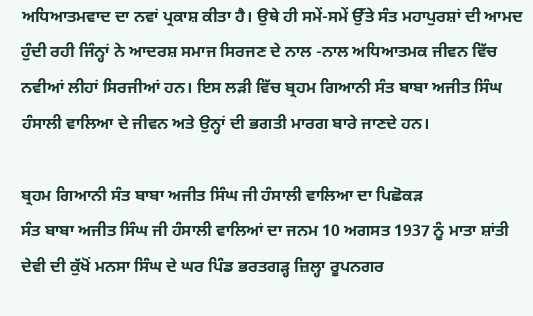ਅਧਿਆਤਮਵਾਦ ਦਾ ਨਵਾਂ ਪ੍ਰਕਾਸ਼ ਕੀਤਾ ਹੈ। ਉਥੇ ਹੀ ਸਮੇਂ-ਸਮੇਂ ਉੱਤੇ ਸੰਤ ਮਹਾਪੁਰਸ਼ਾਂ ਦੀ ਆਮਦ ਹੁੰਦੀ ਰਹੀ ਜਿੰਨ੍ਹਾਂ ਨੇ ਆਦਰਸ਼ ਸਮਾਜ ਸਿਰਜਣ ਦੇ ਨਾਲ -ਨਾਲ ਅਧਿਆਤਮਕ ਜੀਵਨ ਵਿੱਚ ਨਵੀਆਂ ਲੀਹਾਂ ਸਿਰਜੀਆਂ ਹਨ। ਇਸ ਲੜੀ ਵਿੱਚ ਬ੍ਰਹਮ ਗਿਆਨੀ ਸੰਤ ਬਾਬਾ ਅਜੀਤ ਸਿੰਘ ਹੰਸਾਲੀ ਵਾਲਿਆ ਦੇ ਜੀਵਨ ਅਤੇ ਉਨ੍ਹਾਂ ਦੀ ਭਗਤੀ ਮਾਰਗ ਬਾਰੇ ਜਾਣਦੇ ਹਨ।

ਬ੍ਰਹਮ ਗਿਆਨੀ ਸੰਤ ਬਾਬਾ ਅਜੀਤ ਸਿੰਘ ਜੀ ਹੰਸਾਲੀ ਵਾਲਿਆ ਦਾ ਪਿਛੋਕੜ
ਸੰਤ ਬਾਬਾ ਅਜੀਤ ਸਿੰਘ ਜੀ ਹੰਸਾਲੀ ਵਾਲਿਆਂ ਦਾ ਜਨਮ 10 ਅਗਸਤ 1937 ਨੂੰ ਮਾਤਾ ਸ਼ਾਂਤੀ ਦੇਵੀ ਦੀ ਕੁੱਖੋਂ ਮਨਸਾ ਸਿੰਘ ਦੇ ਘਰ ਪਿੰਡ ਭਰਤਗੜ੍ਹ ਜ਼ਿਲ੍ਹਾ ਰੂਪਨਗਰ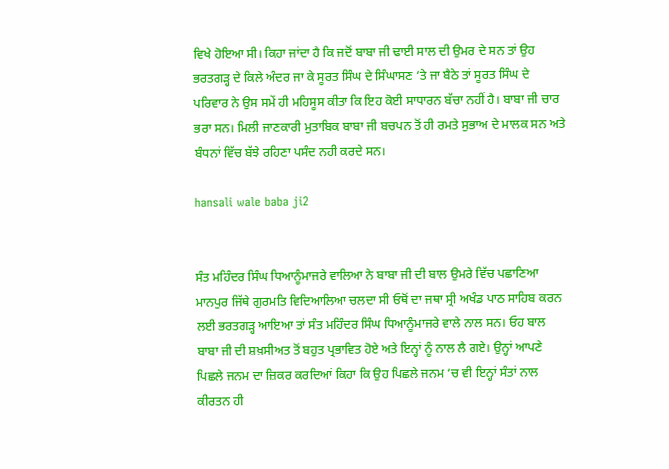ਵਿਖੇ ਹੋਇਆ ਸੀ। ਕਿਹਾ ਜਾਂਦਾ ਹੈ ਕਿ ਜਦੋਂ ਬਾਬਾ ਜੀ ਢਾਈ ਸਾਲ ਦੀ ਉਮਰ ਦੇ ਸਨ ਤਾਂ ਉਹ ਭਰਤਗੜ੍ਹ ਦੇ ਕਿਲੇ ਅੰਦਰ ਜਾ ਕੇ ਸੂਰਤ ਸਿੰਘ ਦੇ ਸਿੰਘਾਸਣ ‘ਤੇ ਜਾ ਬੈਠੇ ਤਾਂ ਸੂਰਤ ਸਿੰਘ ਦੇ ਪਰਿਵਾਰ ਨੇ ਉਸ ਸਮੇਂ ਹੀ ਮਹਿਸੂਸ ਕੀਤਾ ਕਿ ਇਹ ਕੋਈ ਸਾਧਾਰਨ ਬੱਚਾ ਨਹੀਂ ਹੈ। ਬਾਬਾ ਜੀ ਚਾਰ ਭਰਾ ਸਨ। ਮਿਲੀ ਜਾਣਕਾਰੀ ਮੁਤਾਬਿਕ ਬਾਬਾ ਜੀ ਬਚਪਨ ਤੋਂ ਹੀ ਰਮਤੇ ਸੁਭਾਅ ਦੇ ਮਾਲਕ ਸਨ ਅਤੇ ਬੰਧਨਾਂ ਵਿੱਚ ਬੱਝੇ ਰਹਿਣਾ ਪਸੰਦ ਨਹੀ ਕਰਦੇ ਸਨ।

hansali wale baba ji2


ਸੰਤ ਮਹਿੰਦਰ ਸਿੰਘ ਧਿਆਨੂੰਮਾਜਰੇ ਵਾਲਿਆ ਨੇ ਬਾਬਾ ਜੀ ਦੀ ਬਾਲ ਉਮਰੇ ਵਿੱਚ ਪਛਾਣਿਆ
ਮਾਨਪੁਰ ਜਿੱਥੇ ਗੁਰਮਤਿ ਵਿਦਿਆਲਿਆ ਚਲਦਾ ਸੀ ਓਥੋਂ ਦਾ ਜਥਾ ਸ੍ਰੀ ਅਖੰਡ ਪਾਠ ਸਾਹਿਬ ਕਰਨ ਲਈ ਭਰਤਗੜ੍ਹ ਆਇਆ ਤਾਂ ਸੰਤ ਮਹਿੰਦਰ ਸਿੰਘ ਧਿਆਨੂੰਮਾਜਰੇ ਵਾਲੇ ਨਾਲ ਸਨ। ਓਹ ਬਾਲ ਬਾਬਾ ਜੀ ਦੀ ਸ਼ਖ਼ਸੀਅਤ ਤੋਂ ਬਹੁਤ ਪ੍ਰਭਾਵਿਤ ਹੋਏ ਅਤੇ ਇਨ੍ਹਾਂ ਨੂੰ ਨਾਲ ਲੈ ਗਏ। ਉਨ੍ਹਾਂ ਆਪਣੇ ਪਿਛਲੇ ਜਨਮ ਦਾ ਜ਼ਿਕਰ ਕਰਦਿਆਂ ਕਿਹਾ ਕਿ ਉਹ ਪਿਛਲੇ ਜਨਮ ‘ਚ ਵੀ ਇਨ੍ਹਾਂ ਸੰਤਾਂ ਨਾਲ ਕੀਰਤਨ ਹੀ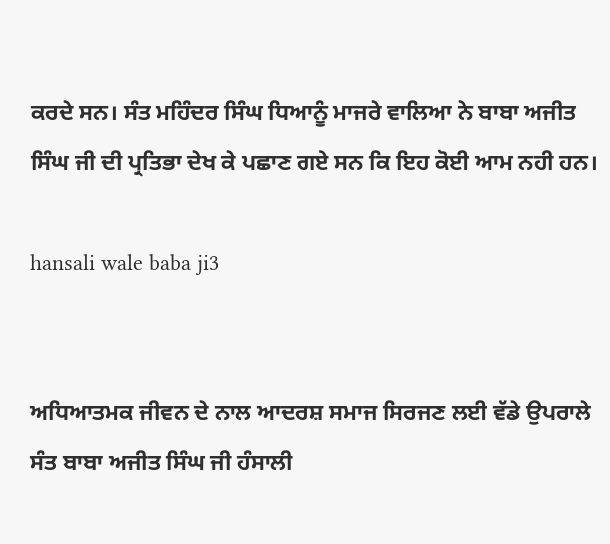ਕਰਦੇ ਸਨ। ਸੰਤ ਮਹਿੰਦਰ ਸਿੰਘ ਧਿਆਨੂੰ ਮਾਜਰੇ ਵਾਲਿਆ ਨੇ ਬਾਬਾ ਅਜੀਤ ਸਿੰਘ ਜੀ ਦੀ ਪ੍ਰਤਿਭਾ ਦੇਖ ਕੇ ਪਛਾਣ ਗਏ ਸਨ ਕਿ ਇਹ ਕੋਈ ਆਮ ਨਹੀ ਹਨ।

hansali wale baba ji3


ਅਧਿਆਤਮਕ ਜੀਵਨ ਦੇ ਨਾਲ ਆਦਰਸ਼ ਸਮਾਜ ਸਿਰਜਣ ਲਈ ਵੱਡੇ ਉਪਰਾਲੇ
ਸੰਤ ਬਾਬਾ ਅਜੀਤ ਸਿੰਘ ਜੀ ਹੰਸਾਲੀ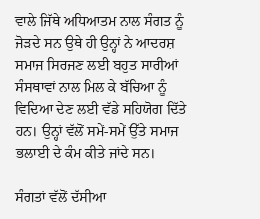ਵਾਲੇ ਜਿੱਥੇ ਅਧਿਆਤਮ ਨਾਲ ਸੰਗਤ ਨੂੰ ਜੋੜਦੇ ਸਨ ਉਥੇ ਹੀ ਉਨ੍ਹਾਂ ਨੇ ਆਦਰਸ਼ ਸਮਾਜ ਸਿਰਜਣ ਲਈ ਬਹੁਤ ਸਾਰੀਆਂ ਸੰਸਥਾਵਾਂ ਨਾਲ ਮਿਲ ਕੇ ਬੱਚਿਆ ਨੂੰ ਵਿਦਿਆ ਦੇਣ ਲਈ ਵੱਡੇ ਸਹਿਯੋਗ ਦਿੱਤੇ ਹਨ। ਉਨ੍ਹਾਂ ਵੱਲੋਂ ਸਮੇਂ-ਸਮੇਂ ਉੱਤੇ ਸਮਾਜ ਭਲਾਈ ਦੇ ਕੰਮ ਕੀਤੇ ਜਾਂਦੇ ਸਨ।

ਸੰਗਤਾਂ ਵੱਲੋਂ ਦੱਸੀਆ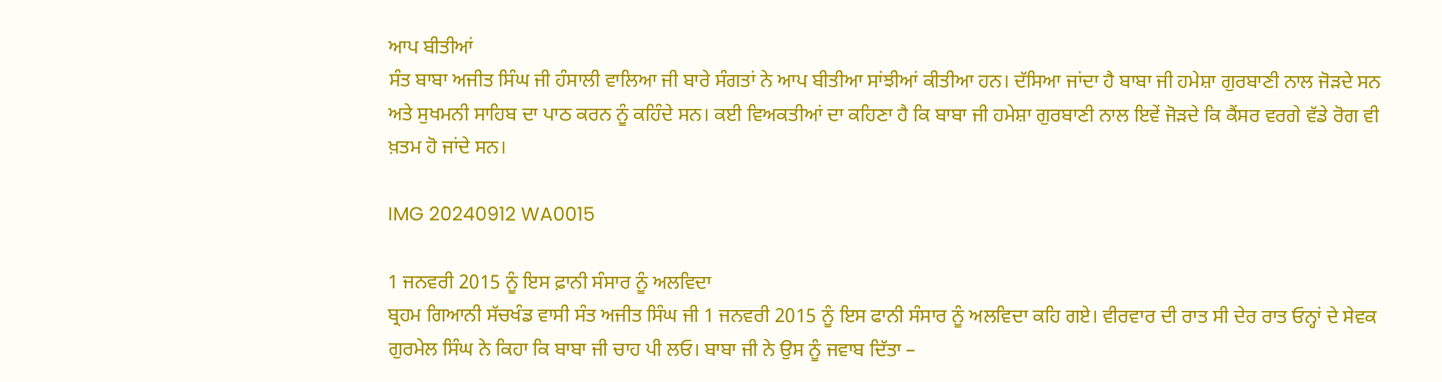ਆਪ ਬੀਤੀਆਂ
ਸੰਤ ਬਾਬਾ ਅਜੀਤ ਸਿੰਘ ਜੀ ਹੰਸਾਲੀ ਵਾਲਿਆ ਜੀ ਬਾਰੇ ਸੰਗਤਾਂ ਨੇ ਆਪ ਬੀਤੀਆ ਸਾਂਝੀਆਂ ਕੀਤੀਆ ਹਨ। ਦੱਸਿਆ ਜਾਂਦਾ ਹੈ ਬਾਬਾ ਜੀ ਹਮੇਸ਼ਾ ਗੁਰਬਾਣੀ ਨਾਲ ਜੋੜਦੇ ਸਨ ਅਤੇ ਸੁਖਮਨੀ ਸਾਹਿਬ ਦਾ ਪਾਠ ਕਰਨ ਨੂੰ ਕਹਿੰਦੇ ਸਨ। ਕਈ ਵਿਅਕਤੀਆਂ ਦਾ ਕਹਿਣਾ ਹੈ ਕਿ ਬਾਬਾ ਜੀ ਹਮੇਸ਼ਾ ਗੁਰਬਾਣੀ ਨਾਲ ਇਵੇਂ ਜੋੜਦੇ ਕਿ ਕੈਂਸਰ ਵਰਗੇ ਵੱਡੇ ਰੋਗ ਵੀ ਖ਼ਤਮ ਹੋ ਜਾਂਦੇ ਸਨ।

IMG 20240912 WA0015

1 ਜਨਵਰੀ 2015 ਨੂੰ ਇਸ ਫ਼ਾਨੀ ਸੰਸਾਰ ਨੂੰ ਅਲਵਿਦਾ
ਬ੍ਰਹਮ ਗਿਆਨੀ ਸੱਚਖੰਡ ਵਾਸੀ ਸੰਤ ਅਜੀਤ ਸਿੰਘ ਜੀ 1 ਜਨਵਰੀ 2015 ਨੂੰ ਇਸ ਫਾਨੀ ਸੰਸਾਰ ਨੂੰ ਅਲਵਿਦਾ ਕਹਿ ਗਏ। ਵੀਰਵਾਰ ਦੀ ਰਾਤ ਸੀ ਦੇਰ ਰਾਤ ਓਨ੍ਹਾਂ ਦੇ ਸੇਵਕ ਗੁਰਮੇਲ ਸਿੰਘ ਨੇ ਕਿਹਾ ਕਿ ਬਾਬਾ ਜੀ ਚਾਹ ਪੀ ਲਓ। ਬਾਬਾ ਜੀ ਨੇ ਉਸ ਨੂੰ ਜਵਾਬ ਦਿੱਤਾ –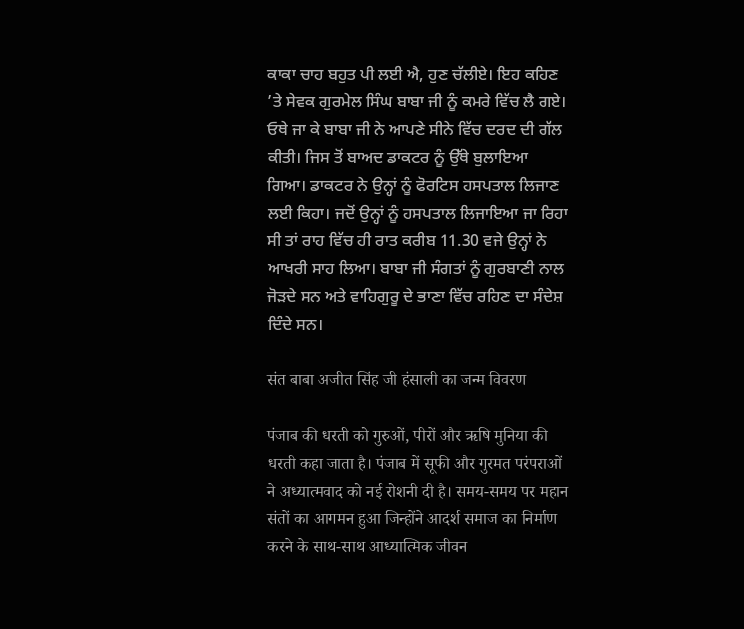ਕਾਕਾ ਚਾਹ ਬਹੁਤ ਪੀ ਲਈ ਐ, ਹੁਣ ਚੱਲੀਏ। ਇਹ ਕਹਿਣ ’ਤੇ ਸੇਵਕ ਗੁਰਮੇਲ ਸਿੰਘ ਬਾਬਾ ਜੀ ਨੂੰ ਕਮਰੇ ਵਿੱਚ ਲੈ ਗਏ। ਓਥੇ ਜਾ ਕੇ ਬਾਬਾ ਜੀ ਨੇ ਆਪਣੇ ਸੀਨੇ ਵਿੱਚ ਦਰਦ ਦੀ ਗੱਲ ਕੀਤੀ। ਜਿਸ ਤੋਂ ਬਾਅਦ ਡਾਕਟਰ ਨੂੰ ਉੱਥੇ ਬੁਲਾਇਆ ਗਿਆ। ਡਾਕਟਰ ਨੇ ਉਨ੍ਹਾਂ ਨੂੰ ਫੋਰਟਿਸ ਹਸਪਤਾਲ ਲਿਜਾਣ ਲਈ ਕਿਹਾ। ਜਦੋਂ ਉਨ੍ਹਾਂ ਨੂੰ ਹਸਪਤਾਲ ਲਿਜਾਇਆ ਜਾ ਰਿਹਾ ਸੀ ਤਾਂ ਰਾਹ ਵਿੱਚ ਹੀ ਰਾਤ ਕਰੀਬ 11.30 ਵਜੇ ਉਨ੍ਹਾਂ ਨੇ ਆਖਰੀ ਸਾਹ ਲਿਆ। ਬਾਬਾ ਜੀ ਸੰਗਤਾਂ ਨੂੰ ਗੁਰਬਾਣੀ ਨਾਲ ਜੋੜਦੇ ਸਨ ਅਤੇ ਵਾਹਿਗੁਰੂ ਦੇ ਭਾਣਾ ਵਿੱਚ ਰਹਿਣ ਦਾ ਸੰਦੇਸ਼ ਦਿੰਦੇ ਸਨ।

संत बाबा अजीत सिंह जी हंसाली का जन्म विवरण

पंजाब की धरती को गुरुओं, पीरों और ऋषि मुनिया की धरती कहा जाता है। पंजाब में सूफी और गुरमत परंपराओं ने अध्यात्मवाद को नई रोशनी दी है। समय-समय पर महान संतों का आगमन हुआ जिन्होंने आदर्श समाज का निर्माण करने के साथ-साथ आध्यात्मिक जीवन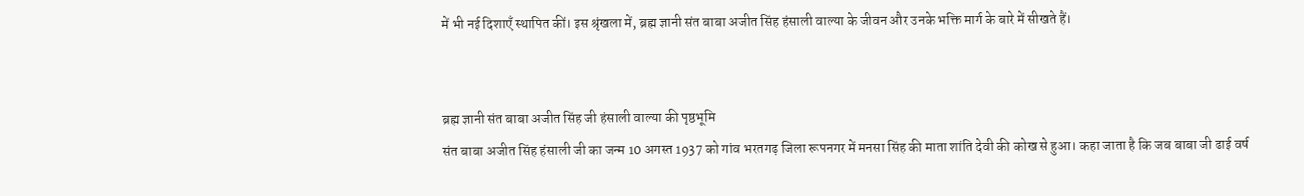में भी नई दिशाएँ स्थापित कीं। इस श्रृंखला में, ब्रह्म ज्ञानी संत बाबा अजीत सिंह हंसाली वाल्या के जीवन और उनके भक्ति मार्ग के बारे में सीखते हैं।


ब्रह्म ज्ञानी संत बाबा अजीत सिंह जी हंसाली वाल्या की पृष्ठभूमि
संत बाबा अजीत सिंह हंसाली जी का जन्म 10 अगस्त 1937 को गांव भरतगढ़ जिला रूपनगर में मनसा सिंह की माता शांति देवी की कोख से हुआ। कहा जाता है कि जब बाबा जी ढाई वर्ष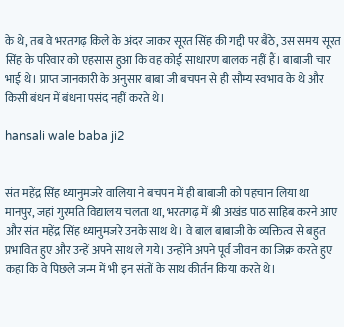के थे, तब वे भरतगढ़ किले के अंदर जाकर सूरत सिंह की गद्दी पर बैठे, उस समय सूरत सिंह के परिवार को एहसास हुआ कि वह कोई साधारण बालक नहीं हैं। बाबाजी चार भाई थे। प्राप्त जानकारी के अनुसार बाबा जी बचपन से ही सौम्य स्वभाव के थे और किसी बंधन में बंधना पसंद नहीं करते थे।

hansali wale baba ji2


संत महेंद्र सिंह ध्यानुमजरे वालिया ने बचपन में ही बाबाजी को पहचान लिया था
मानपुर, जहां गुरमति विद्यालय चलता था, भरतगढ़ में श्री अखंड पाठ साहिब करने आए और संत महेंद्र सिंह ध्यानुमजरे उनके साथ थे। वे बाल बाबाजी के व्यक्तित्व से बहुत प्रभावित हुए और उन्हें अपने साथ ले गये। उन्होंने अपने पूर्व जीवन का जिक्र करते हुए कहा कि वे पिछले जन्म में भी इन संतों के साथ कीर्तन किया करते थे।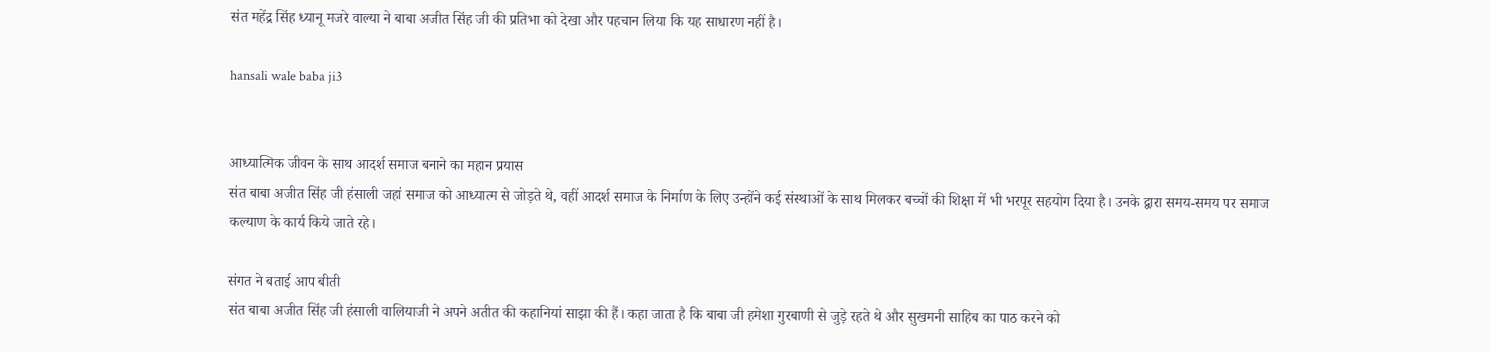संत महेंद्र सिंह ध्यानू मजरे वाल्या ने बाबा अजीत सिंह जी की प्रतिभा को देखा और पहचान लिया कि यह साधारण नहीं है।

hansali wale baba ji3


आध्यात्मिक जीवन के साथ आदर्श समाज बनाने का महान प्रयास
संत बाबा अजीत सिंह जी हंसाली जहां समाज को आध्यात्म से जोड़ते थे, वहीं आदर्श समाज के निर्माण के लिए उन्होंने कई संस्थाओं के साथ मिलकर बच्चों की शिक्षा में भी भरपूर सहयोग दिया है। उनके द्वारा समय-समय पर समाज कल्याण के कार्य किये जाते रहे।

संगत ने बताई आप बीती
संत बाबा अजीत सिंह जी हंसाली वालियाजी ने अपने अतीत की कहानियां साझा की हैं। कहा जाता है कि बाबा जी हमेशा गुरबाणी से जुड़े रहते थे और सुखमनी साहिब का पाठ करने को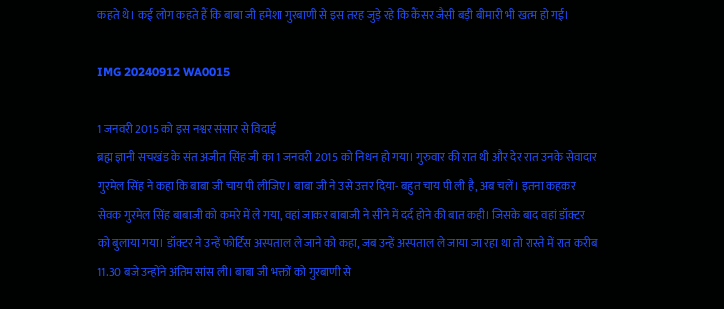कहते थे। कई लोग कहते हैं कि बाबा जी हमेशा गुरबाणी से इस तरह जुड़े रहे कि कैंसर जैसी बड़ी बीमारी भी खत्म हो गई।

IMG 20240912 WA0015

1 जनवरी 2015 को इस नश्वर संसार से विदाई
ब्रह्म ज्ञानी सचखंड के संत अजीत सिंह जी का 1 जनवरी 2015 को निधन हो गया। गुरुवार की रात थी और देर रात उनके सेवादार गुरमेल सिंह ने कहा कि बाबा जी चाय पी लीजिए। बाबा जी ने उसे उत्तर दिया- बहुत चाय पी ली है, अब चलें। इतना कहकर सेवक गुरमेल सिंह बाबाजी को कमरे में ले गया, वहां जाकर बाबाजी ने सीने में दर्द होने की बात कही। जिसके बाद वहां डॉक्टर को बुलाया गया। डॉक्टर ने उन्हें फोर्टिस अस्पताल ले जाने को कहा, जब उन्हें अस्पताल ले जाया जा रहा था तो रास्ते में रात करीब 11.30 बजे उन्होंने अंतिम सांस ली। बाबा जी भक्तों को गुरबाणी से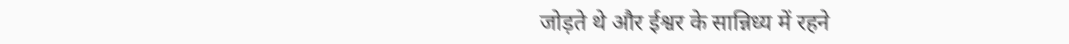जोड़ते थे और ईश्वर के सान्निध्य में रहने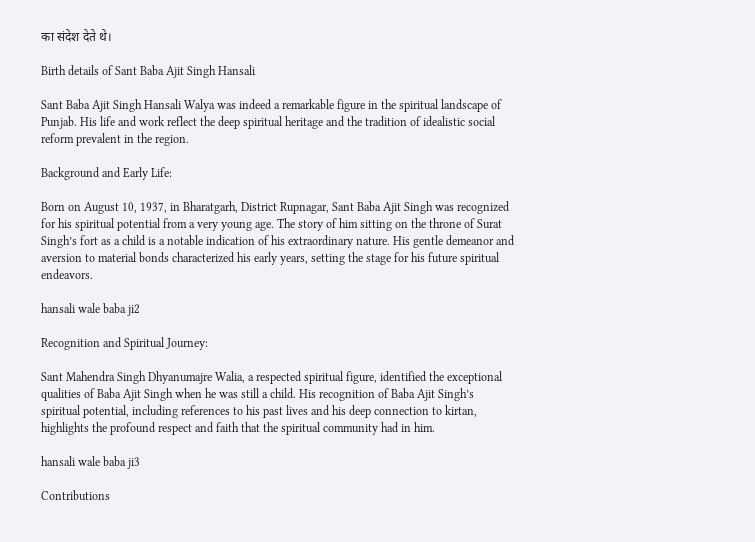का संदेश देते थे।

Birth details of Sant Baba Ajit Singh Hansali

Sant Baba Ajit Singh Hansali Walya was indeed a remarkable figure in the spiritual landscape of Punjab. His life and work reflect the deep spiritual heritage and the tradition of idealistic social reform prevalent in the region.

Background and Early Life:

Born on August 10, 1937, in Bharatgarh, District Rupnagar, Sant Baba Ajit Singh was recognized for his spiritual potential from a very young age. The story of him sitting on the throne of Surat Singh’s fort as a child is a notable indication of his extraordinary nature. His gentle demeanor and aversion to material bonds characterized his early years, setting the stage for his future spiritual endeavors.

hansali wale baba ji2

Recognition and Spiritual Journey:

Sant Mahendra Singh Dhyanumajre Walia, a respected spiritual figure, identified the exceptional qualities of Baba Ajit Singh when he was still a child. His recognition of Baba Ajit Singh’s spiritual potential, including references to his past lives and his deep connection to kirtan, highlights the profound respect and faith that the spiritual community had in him.

hansali wale baba ji3

Contributions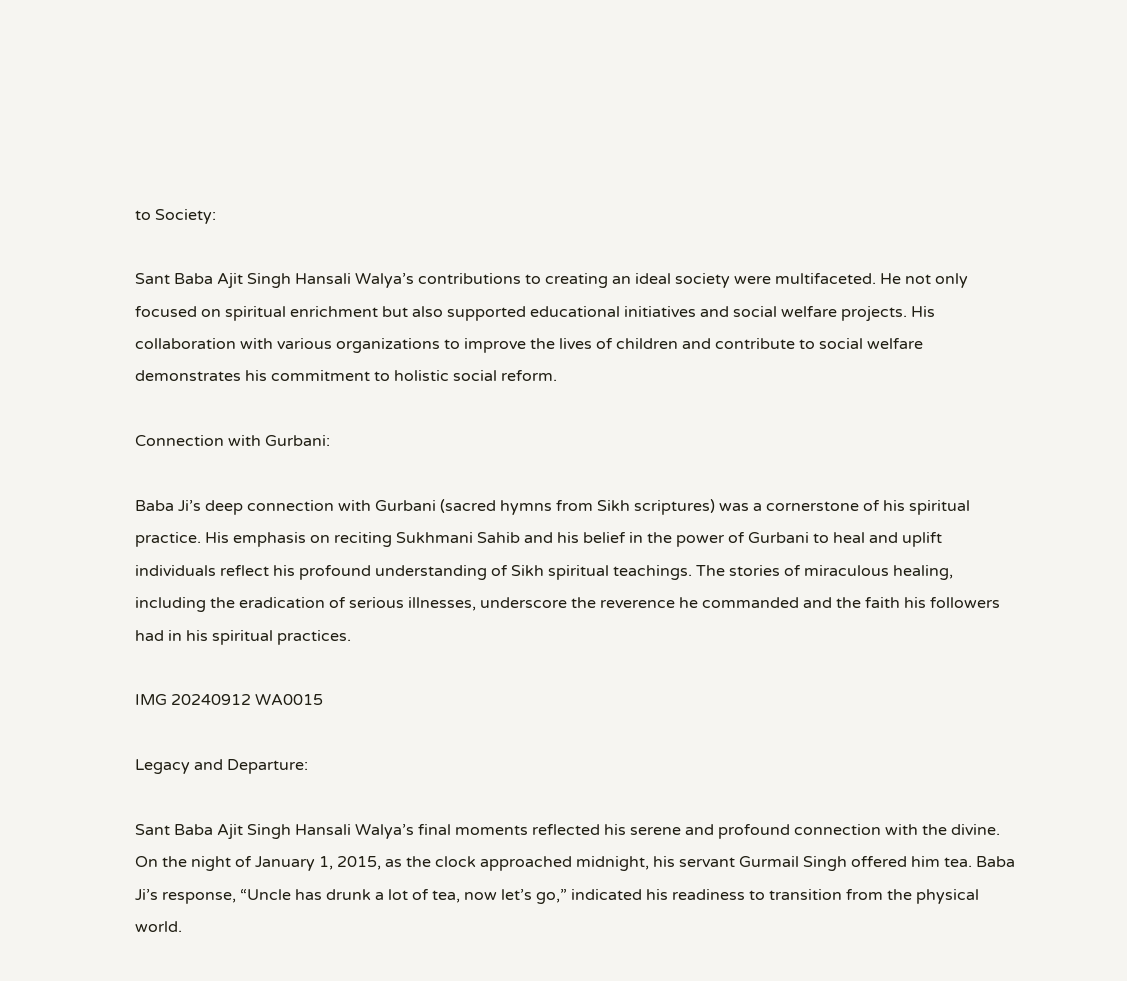to Society:

Sant Baba Ajit Singh Hansali Walya’s contributions to creating an ideal society were multifaceted. He not only focused on spiritual enrichment but also supported educational initiatives and social welfare projects. His collaboration with various organizations to improve the lives of children and contribute to social welfare demonstrates his commitment to holistic social reform.

Connection with Gurbani:

Baba Ji’s deep connection with Gurbani (sacred hymns from Sikh scriptures) was a cornerstone of his spiritual practice. His emphasis on reciting Sukhmani Sahib and his belief in the power of Gurbani to heal and uplift individuals reflect his profound understanding of Sikh spiritual teachings. The stories of miraculous healing, including the eradication of serious illnesses, underscore the reverence he commanded and the faith his followers had in his spiritual practices.

IMG 20240912 WA0015

Legacy and Departure:

Sant Baba Ajit Singh Hansali Walya’s final moments reflected his serene and profound connection with the divine. On the night of January 1, 2015, as the clock approached midnight, his servant Gurmail Singh offered him tea. Baba Ji’s response, “Uncle has drunk a lot of tea, now let’s go,” indicated his readiness to transition from the physical world.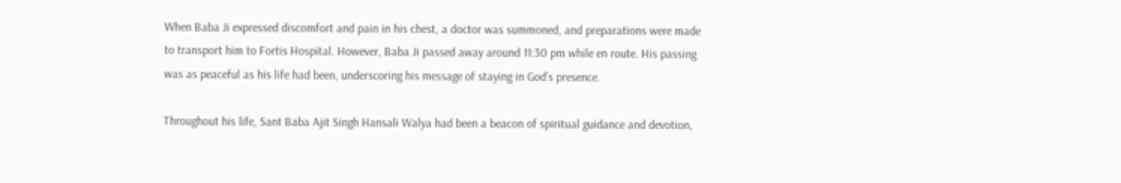When Baba Ji expressed discomfort and pain in his chest, a doctor was summoned, and preparations were made to transport him to Fortis Hospital. However, Baba Ji passed away around 11:30 pm while en route. His passing was as peaceful as his life had been, underscoring his message of staying in God’s presence.

Throughout his life, Sant Baba Ajit Singh Hansali Walya had been a beacon of spiritual guidance and devotion,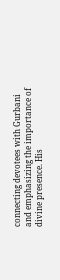connecting devotees with Gurbani and emphasizing the importance of divine presence. His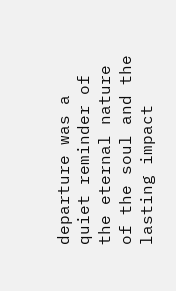departure was a quiet reminder of the eternal nature of the soul and the lasting impact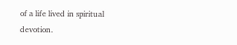of a life lived in spiritual devotion.